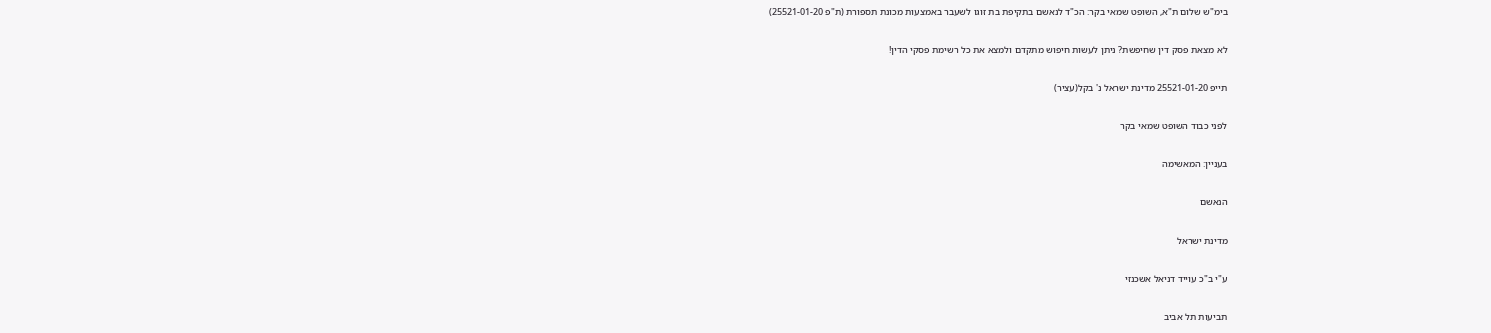בימ"ש שלום ת"א, השופט שמאי בקר: הכ"ד לנאשם בתקיפת בת זוגו לשעבר באמצעות מכונת תספורת (ת"פ 25521-01-20)

לא מצאת פסק דין שחיפשת? ניתן לעשות חיפוש מתקדם ולמצא את כל רשימת פסקי הדין!

תייפ 25521-01-20 מדינת ישראל נ' בקל(עציר)

לפני כבוד השופט שמאי בקר

בעניין: המאשימה

הנאשם

מדינת ישראל

ע"י ב"כ עוייד דניאל אשכנזי

תביעות תל אביב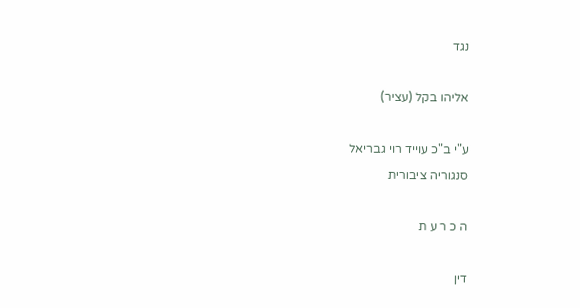נגד

אליהו בקל (עציר)

ע"י ב"כ עוייד רוי גבריאל
סנגוריה ציבורית

ה כ ר ע ת

דין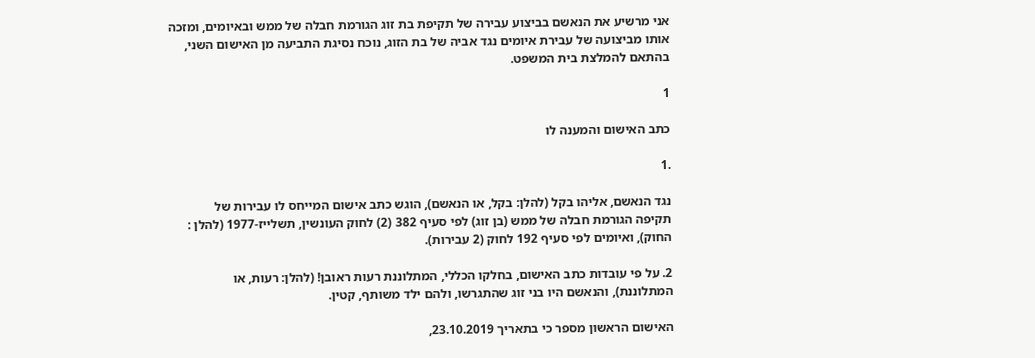אני מרשיע את הנאשם בביצוע עבירה של תקיפת בת זוג הגורמת חבלה של ממש ובאיומים, ומזכה
אותו מביצועה של עבירת איומים נגד אביה של בת הזוג, נוכח נסיגת התביעה מן האישום השני,
בהתאם להמלצת בית המשפט.

1

כתב האישום והמענה לו

.1

נגד הנאשם, אליהו בקל (להלן: בקל, או הנאשם), הוגש כתב אישום המייחס לו עבירות של
תקיפה הגורמת חבלה של ממש (בן זוג) לפי סעיף 382 (2) לחוק העונשין, תשלייז-1977 (להלן :
החוק), ואיומים לפי סעיף 192 לחוק (2 עבירות).

2. על פי עובדות כתב האישום, בחלקו הכללי, המתלוננת רעות ראובן! (להלן: רעות, או
המתלוננת), והנאשם היו בני זוג שהתגרשו, ולהם ילד משותף, קטין.

האישום הראשון מספר כי בתאריך 23.10.2019,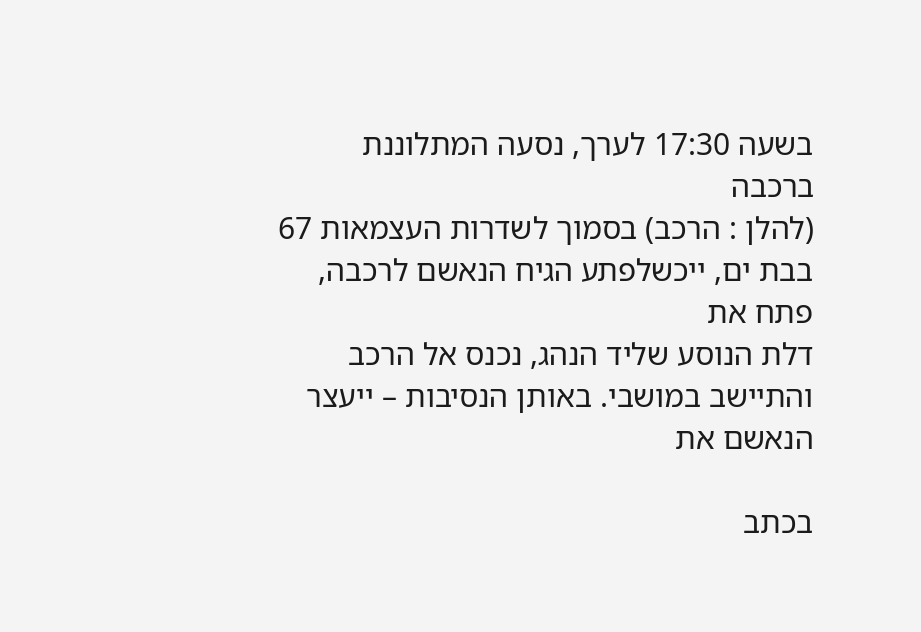בשעה 17:30 לערך, נסעה המתלוננת ברכבה
(להלן : הרכב) בסמוך לשדרות העצמאות 67 בבת ים, ייכשלפתע הגיח הנאשם לרכבה, פתח את
דלת הנוסע שליד הנהג, נכנס אל הרכב והתיישב במושבי. באותן הנסיבות – ייעצר הנאשם את

בכתב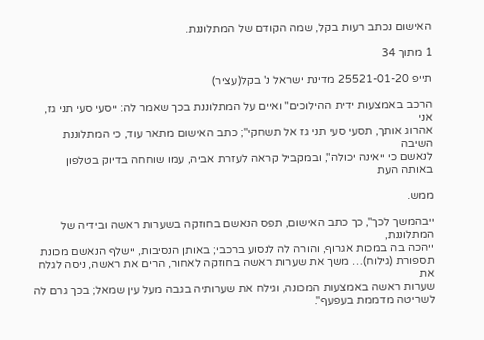האישום נכתב רעות בקל, שמה הקודם של המתלוננת.

1 מתוך 34

תייפ 25521-01-20 מדינת ישראל נ' בקל(עציר)

הרכב באמצעות ידית ההילוכים" ואיים על המתלוננת בכך שאמר לה: ייסעי סעי תני גז, אני
אהרוג אותך, תסעי סעי תני גז אל תשחקי"; כתב האישום מתאר עוד, כי המתלוננת השיבה
לנאשם כי ייאינה יכולה", ובמקביל קראה לעזרת אביה, עמו שוחחה בדיוק בטלפון באותה העת

ממש.

ייבהמשך לכך", כך כתב האישום, תפס הנאשם בחוזקה בשערות ראשה ובידיה של המתלוננת,
ייהכה בה במכות אגרוף, והורה לה לנסוע ברכבי; באותן הנסיבות, יישלף הנאשם מכונת
תספורת (גילוח)… משך את שערות ראשה בחוזקה לאחור, הרים את ראשה, ניסה לגלח את
שערות ראשה באמצעות המכונה, וגילח את שערותיה בגבה מעל עין שמאל; בכך גרם לה
לשריטה מדממת בעפעף".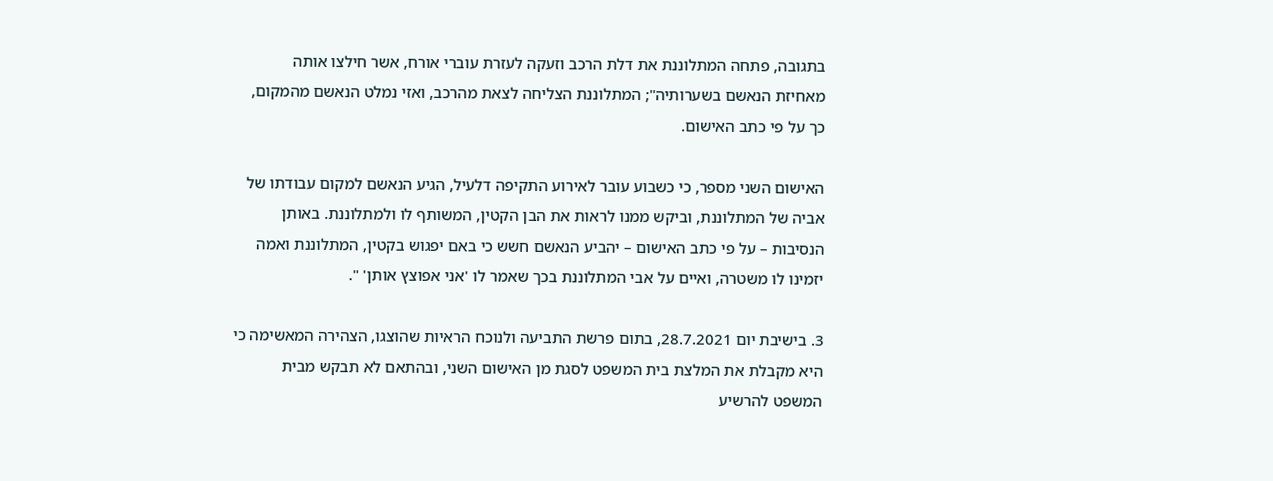בתגובה, פתחה המתלוננת את דלת הרכב וזעקה לעזרת עוברי אורח, אשר חילצו אותה
מאחיזת הנאשם בשערותיה"; המתלוננת הצליחה לצאת מהרכב, ואזי נמלט הנאשם מהמקום,
כך על פי כתב האישום.

האישום השני מספר, כי כשבוע עובר לאירוע התקיפה דלעיל, הגיע הנאשם למקום עבודתו של
אביה של המתלוננת, וביקש ממנו לראות את הבן הקטין, המשותף לו ולמתלוננת. באותן
הנסיבות – על פי כתב האישום – יהביע הנאשם חשש כי באם יפגוש בקטין, המתלוננת ואמה
יזמינו לו משטרה, ואיים על אבי המתלוננת בכך שאמר לו 'אני אפוצץ אותן' ".

3. בישיבת יום 28.7.2021, בתום פרשת התביעה ולנוכח הראיות שהוצגו, הצהירה המאשימה כי
היא מקבלת את המלצת בית המשפט לסגת מן האישום השני, ובהתאם לא תבקש מבית
המשפט להרשיע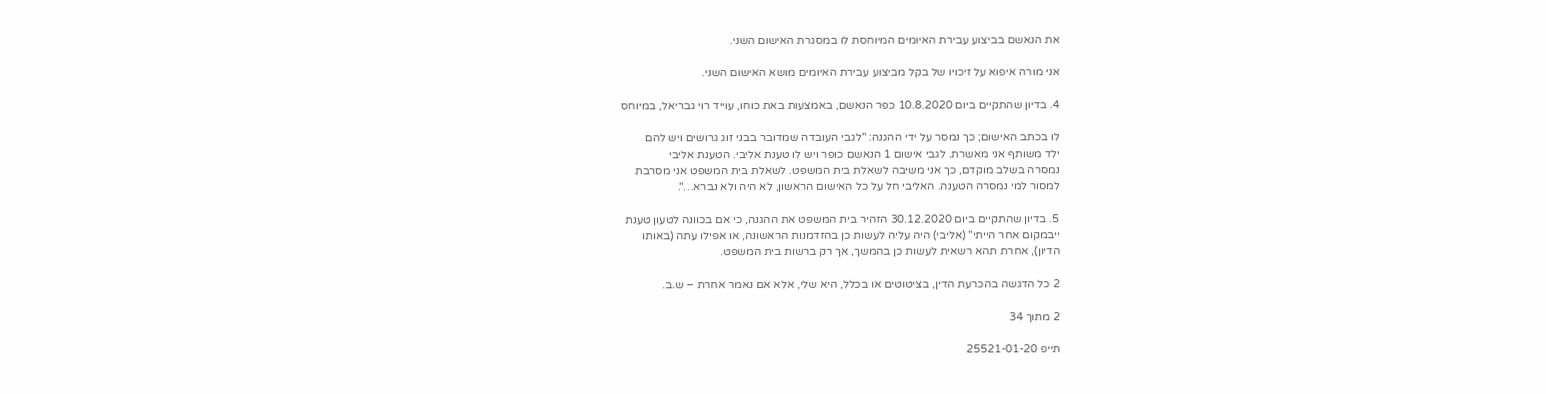את הנאשם בביצוע עבירת האיומים המיוחסת לו במסגרת האישום השני.

אני מורה איפוא על זיכויו של בקל מביצוע עבירת האיומים מושא האישום השני.

4. בדיון שהתקיים ביום 10.8.2020 כפר הנאשם, באמצעות באת כוחו, עוייד רוי גבריאל, במיוחס

לו בכתב האישום; כך נמסר על ידי ההגנה: "לגבי העובדה שמדובר בבני זוג גרושים ויש להם
ילד משותף אני מאשרת. לגבי אישום 1 הנאשם כופר ויש לו טענת אליבי. הטענת אליבי
נמסרה בשלב מוקדם, כך אני משיבה לשאלת בית המשפט. לשאלת בית המשפט אני מסרבת
למסור למי נמסרה הטענה. האליבי חל על כל האישום הראשון, לא היה ולא נברא…".

5. בדיון שהתקיים ביום 30.12.2020 הזהיר בית המשפט את ההגנה, כי אם בכוונה לטעון טענת
ייבמקום אחר הייתי" (אליבי) היה עליה לעשות כן בהזדמנות הראשונה, או אפילו עתה (באותו
הדיון), אחרת תהא רשאית לעשות כן בהמשך, אך רק ברשות בית המשפט.

2 כל הדגשה בהכרעת הדין, בציטוטים או בכלל, היא שלי, אלא אם נאמר אחרת – ש.ב.

2 מתוך 34

תייפ 25521-01-20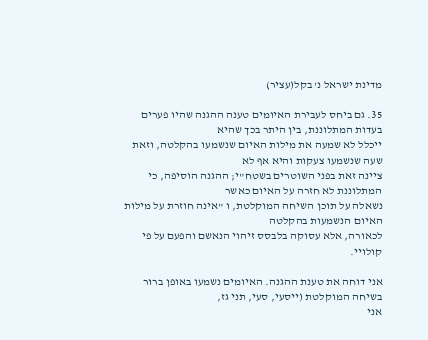מדינת ישראל נ' בקל(עציר)

35. גם ביחס לעבירת האיומים טענה ההגנה שהיו פערים בעדות המתלוננת, בין היתר בכך שהיא
ייכלל לא שמעה את מילות האיום שנשמעו בהקלטה, וזאת שעה שנשמעו צעקות והיא אף לא
ציינה זאת בפני השוטרים בשטח"י; ההגנה הוסיפה, כי המתלוננת לא חזרה על האיום כאשר
נשאלה על תוכן השיחה המוקלטת, ו "אינה חוזרת על מילות האיום הנשמעות בהקלטה
לכאורה, אלא עסוקה בלבסס זיהוי הנאשם והפעם על פי קולויי.

אני דוחה את טענת ההגנה. האיומים נשמעו באופן ברור בשיחה המוקלטת (ייסעי, סעי, תני גז,
אני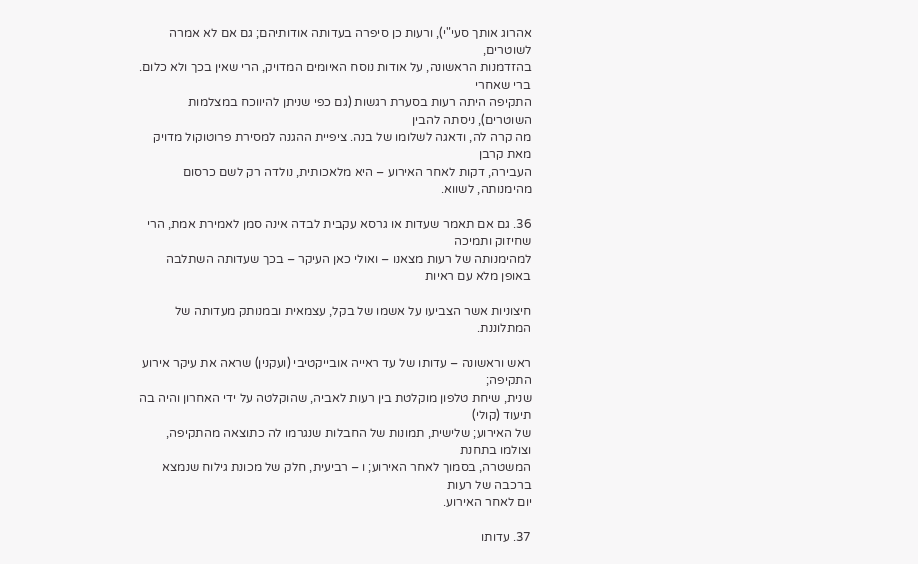אהרוג אותך סעי"י), ורעות כן סיפרה בעדותה אודותיהם; גם אם לא אמרה לשוטרים,
בהזדמנות הראשונה, על אודות נוסח האיומים המדויק, הרי שאין בכך ולא כלום. ברי שאחרי
התקיפה היתה רעות בסערת רגשות (גם כפי שניתן להיווכח במצלמות השוטרים), ניסתה להבין
מה קרה לה, ודאגה לשלומו של בנה. ציפיית ההגנה למסירת פרוטוקול מדויק מאת קרבן
העבירה, דקות לאחר האירוע – היא מלאכותית, נולדה רק לשם כרסום מהימנותה, לשווא.

36. גם אם תאמר שעדות או גרסא עקבית לבדה אינה סמן לאמירת אמת, הרי שחיזוק ותמיכה
למהימנותה של רעות מצאנו – ואולי כאן העיקר – בכך שעדותה השתלבה באופן מלא עם ראיות

חיצוניות אשר הצביעו על אשמו של בקל, עצמאית ובמנותק מעדותה של המתלוננת.

ראש וראשונה – עדותו של עד ראייה אובייקטיבי (ועקנין) שראה את עיקר אירוע התקיפה;
שנית, שיחת טלפון מוקלטת בין רעות לאביה, שהוקלטה על ידי האחרון והיה בה תיעוד (קולי)
של האירוע; שלישית, תמונות של החבלות שנגרמו לה כתוצאה מהתקיפה, וצולמו בתחנת
המשטרה, בסמוך לאחר האירוע; ו – רביעית, חלק של מכונת גילוח שנמצא ברכבה של רעות
יום לאחר האירוע.

37. עדותו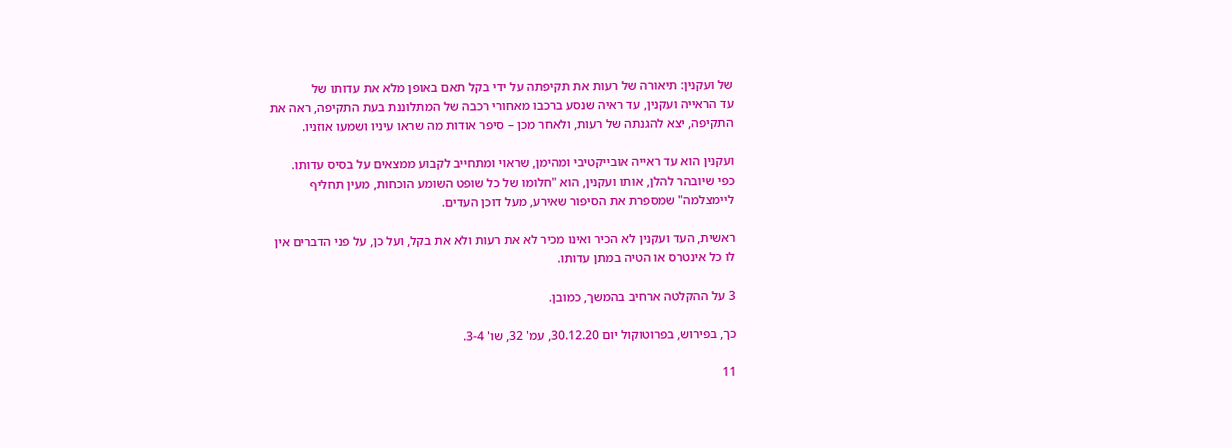של ועקנין: תיאורה של רעות את תקיפתה על ידי בקל תאם באופן מלא את עדותו של
עד הראייה ועקנין, עד ראיה שנסע ברכבו מאחורי רכבה של המתלוננת בעת התקיפה, ראה את
התקיפה, יצא להגנתה של רעות, ולאחר מכן – סיפר אודות מה שראו עיניו ושמעו אוזניו.

ועקנין הוא עד ראייה אובייקטיבי ומהימן, שראוי ומתחייב לקבוע ממצאים על בסיס עדותו.
כפי שיובהר להלן, אותו ועקנין, הוא "חלומו של כל שופט השומע הוכחות, מעין תחליף
ליימצלמה" שמספרת את הסיפור שאירע, מעל דוכן העדים.

ראשית, העד ועקנין לא הכיר ואינו מכיר לא את רעות ולא את בקל, ועל כן, על פני הדברים אין
לו כל אינטרס או הטיה במתן עדותו.

3 על ההקלטה ארחיב בהמשך, כמובן.

כך, בפירוש, בפרוטוקול יום 30.12.20, עמ' 32, שו' 3-4.

11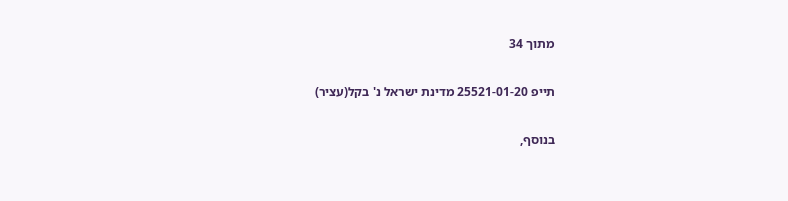מתוך 34

תייפ 25521-01-20 מדינת ישראל נ' בקל(עציר)

בנוסף,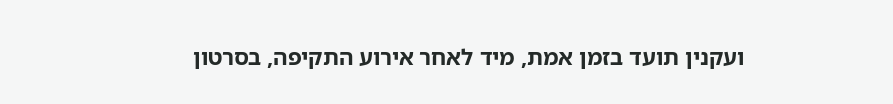ועקנין תועד בזמן אמת, מיד לאחר אירוע התקיפה, בסרטון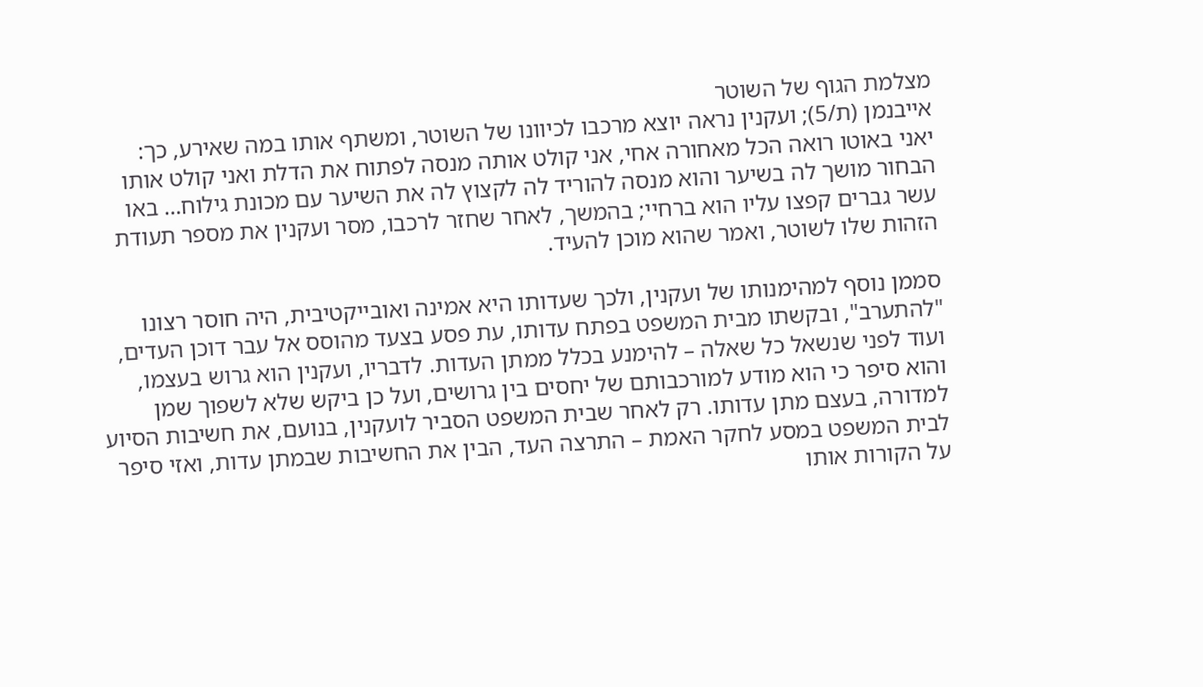מצלמת הגוף של השוטר
אייבנמן (ת/5); ועקנין נראה יוצא מרכבו לכיוונו של השוטר, ומשתף אותו במה שאירע, כך:
יאני באוטו רואה הכל מאחורה אחי, אני קולט אותה מנסה לפתוח את הדלת ואני קולט אותו
הבחור מושך לה בשיער והוא מנסה להוריד לה לקצוץ לה את השיער עם מכונת גילוח… באו
עשר גברים קפצו עליו הוא ברחיי; בהמשך, לאחר שחזר לרכבו, מסר ועקנין את מספר תעודת
הזהות שלו לשוטר, ואמר שהוא מוכן להעיד.

סממן נוסף למהימנותו של ועקנין, ולכך שעדותו היא אמינה ואובייקטיבית, היה חוסר רצונו
"להתערב", ובקשתו מבית המשפט בפתח עדותו, עת פסע בצעד מהוסס אל עבר דוכן העדים,
ועוד לפני שנשאל כל שאלה – להימנע בכלל ממתן העדות. לדבריו, ועקנין הוא גרוש בעצמו,
והוא סיפר כי הוא מודע למורכבותם של יחסים בין גרושים, ועל כן ביקש שלא לשפוך שמן
למדורה, בעצם מתן עדותו. רק לאחר שבית המשפט הסביר לועקנין, בנועם, את חשיבות הסיוע
לבית המשפט במסע לחקר האמת – התרצה העד, הבין את החשיבות שבמתן עדות, ואזי סיפר
על הקורות אותו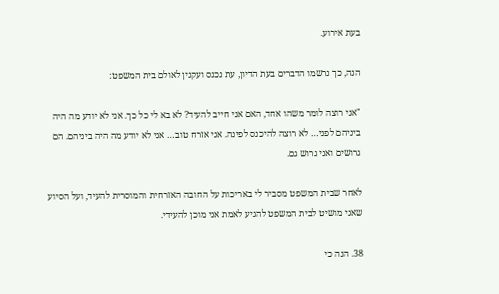בעת אירוע.

הנה, כך נרשמו הדברים בעת הדיון, עת נכנס ועקנין לאולם בית המשפט:

"אני רוצה לומר משהו אחד, האם אני חייב להעיד? לא בא לי כל כך. אני לא יודע מה היה
ביניהם לפני… לא רוצה להיכנס לפינה. אני אזרח טוב… אני לא יודע מה היה ביניהם. הם
גרושים ואני גרוש גם.

לאחר שבית המשפט מסביר לי באריכות על החובה האזרחית והמוסרית להעיד, ועל הסיוע
שאני מושיט לבית המשפט להגיע לאמת אני מוכן להעידי.

38. הנה כי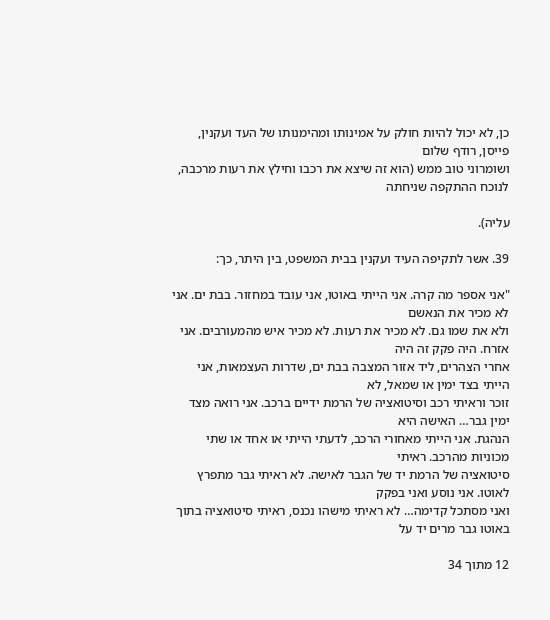כן, לא יכול להיות חולק על אמינותו ומהימנותו של העד ועקנין, פייסן, רודף שלום
ושומרוני טוב ממש (הוא זה שיצא את רכבו וחילץ את רעות מרכבה, לנוכח ההתקפה שניחתה

עליה).

39. אשר לתקיפה העיד ועקנין בבית המשפט, בין היתר, כך:

"אני אספר מה קרה. אני הייתי באוטו, אני עובד במחזור. בבת ים. אני לא מכיר את הנאשם
ולא את שמו גם. לא מכיר את רעות. לא מכיר איש מהמעורבים. אני אזרח. היה פקק זה היה
אחרי הצהרים, ליד אזור המצבה בבת ים, שדרות העצמאות, אני הייתי בצד ימין או שמאל, לא
זוכר וראיתי רכב וסיטואציה של הרמת ידיים ברכב. אני רואה מצד ימין גבר… האישה היא
הנהגת. אני הייתי מאחורי הרכב, לדעתי הייתי או אחד או שתי מכוניות מהרכב. ראיתי
סיטואציה של הרמת יד של הגבר לאישה. לא ראיתי גבר מתפרץ לאוטו. אני נוסע ואני בפקק
ואני מסתכל קדימה… לא ראיתי מישהו נכנס, ראיתי סיטואציה בתוך באוטו גבר מרים יד על

12 מתוך 34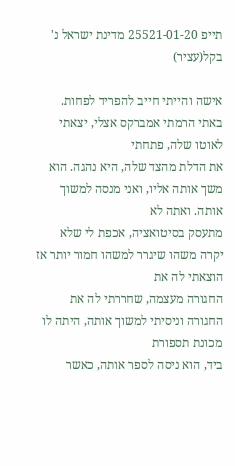תייפ 25521-01-20 מדינת ישראל נ' בקל(עציר)

אישה והייתי חייב להפריד לפחות. באתי הרמתי אמברקס אצלי, יצאתי לאוטו שלה, פתחתי
את הדלת מהצד שלה, היא נהגה. הוא משך אותה אליו, ואני מנסה למשוך אותה. ואתה לא
מתעסק בסיטואציה, אכפת לי שלא יקרה משהו שיגרר למשהו חמור יותר אז הוצאתי לה את
החגורה מעצמה, שחררתי לה את החגורה וניסיתי למשוך אותה, היתה לו מכונת תספורת
ביד, הוא ניסה לספר אותה, כאשר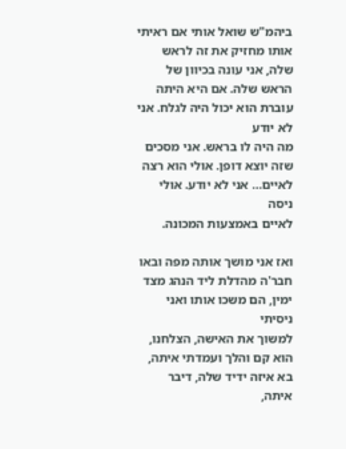ביהמ"ש שואל אותי אם ראיתי אותו מחזיק את זה לראש
שלה, אני עונה בכיוון של הראש שלה. אם היא היתה עוברת הוא יכול היה לגלח. אני לא יודע
מה היה לו בראש. אני מסכים שזה יוצא דופן. אולי הוא רצה לאיים… אני לא יודע. אולי ניסה
לאיים באמצעות המכונה.

ואז אני מושך אותה מפה ובאו חבר'ה מהדלת ליד הנהג מצד ימין, הם משכו אותו ואני ניסיתי
למשוך את האישה, הצלחנו, הוא קם והלך ועמדתי איתה, בא איזה ידיד שלה, דיבר איתה,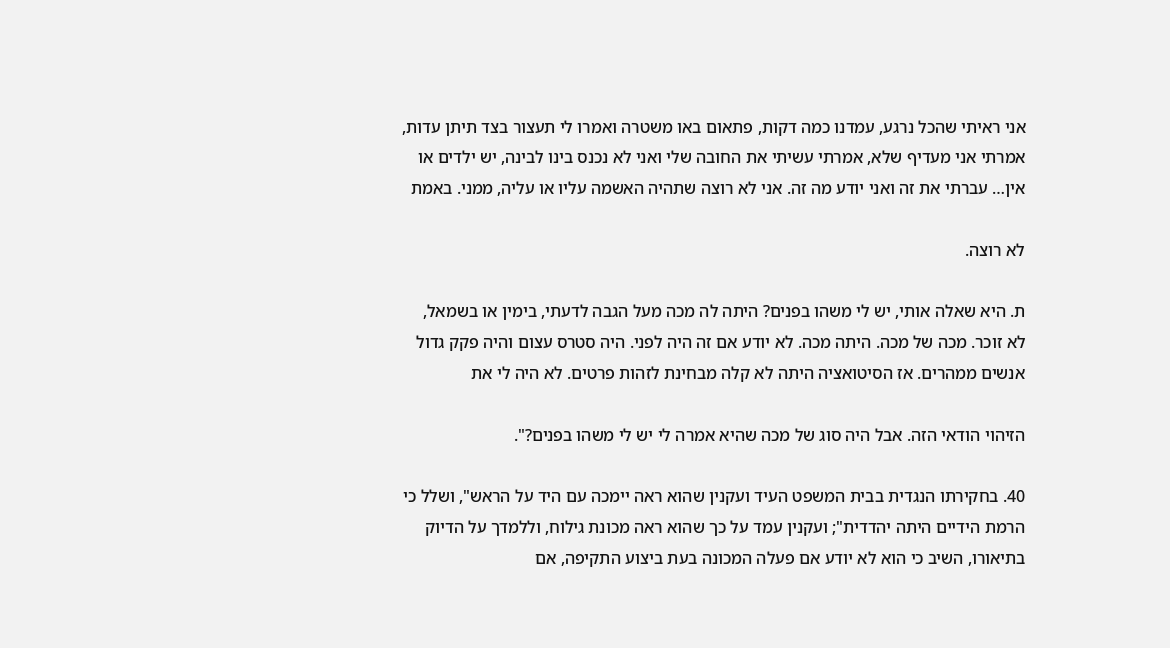אני ראיתי שהכל נרגע, עמדנו כמה דקות, פתאום באו משטרה ואמרו לי תעצור בצד תיתן עדות,
אמרתי אני מעדיף שלא, אמרתי עשיתי את החובה שלי ואני לא נכנס בינו לבינה, יש ילדים או
אין… עברתי את זה ואני יודע מה זה. אני לא רוצה שתהיה האשמה עליו או עליה, ממני. באמת

לא רוצה.

ת. היא שאלה אותי, יש לי משהו בפנים? היתה לה מכה מעל הגבה לדעתי, בימין או בשמאל,
לא זוכר. מכה של מכה. היתה מכה. לא יודע אם זה היה לפני. היה סטרס עצום והיה פקק גדול
אנשים ממהרים. אז הסיטואציה היתה לא קלה מבחינת לזהות פרטים. לא היה לי את

הזיהוי הודאי הזה. אבל היה סוג של מכה שהיא אמרה לי יש לי משהו בפנים?".

40. בחקירתו הנגדית בבית המשפט העיד ועקנין שהוא ראה יימכה עם היד על הראש", ושלל כי
הרמת הידיים היתה יהדדית"; ועקנין עמד על כך שהוא ראה מכונת גילוח, וללמדך על הדיוק
בתיאורו, השיב כי הוא לא יודע אם פעלה המכונה בעת ביצוע התקיפה, אם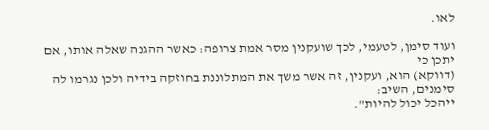לאו.

ועוד סימן, לטעמי, לכך שועקנין מסר אמת צרופה: כאשר ההגנה שאלה אותו, אם יתכן כי
(דווקא) הוא, ועקנין, זה אשר משך את המתלוננת בחוזקה בידיה ולכן נגרמו לה סימנים, השיב:
ייהכל יכול להיות".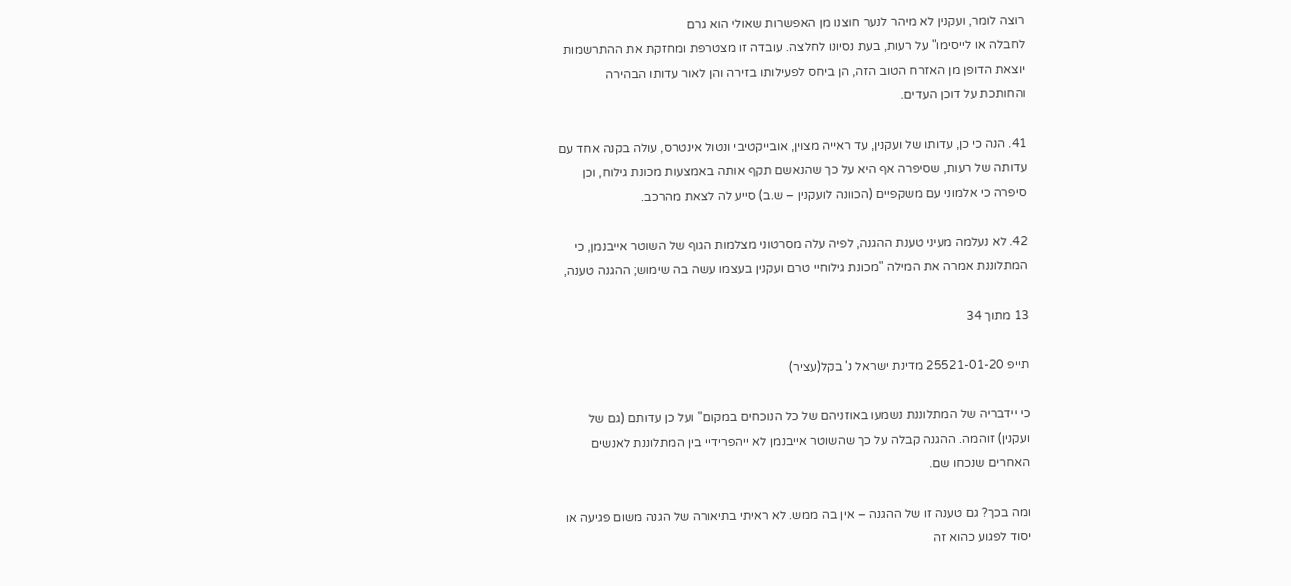רוצה לומר, ועקנין לא מיהר לנער חוצנו מן האפשרות שאולי הוא גרם
לחבלה או לייסימו" על רעות, בעת נסיונו לחלצה. עובדה זו מצטרפת ומחזקת את ההתרשמות
יוצאת הדופן מן האזרח הטוב הזה, הן ביחס לפעילותו בזירה והן לאור עדותו הבהירה
והחותכת על דוכן העדים.

41. הנה כי כן, עדותו של ועקנין, עד ראייה מצוין, אובייקטיבי ונטול אינטרס, עולה בקנה אחד עם
עדותה של רעות, שסיפרה אף היא על כך שהנאשם תקף אותה באמצעות מכונת גילוח, וכן
סיפרה כי אלמוני עם משקפיים (הכוונה לועקנין – ש.ב) סייע לה לצאת מהרכב.

42. לא נעלמה מעיני טענת ההגנה, לפיה עלה מסרטוני מצלמות הגוף של השוטר אייבנמן, כי
המתלוננת אמרה את המילה "מכונת גילוחיי טרם ועקנין בעצמו עשה בה שימוש; ההגנה טענה,

13 מתוך 34

תייפ 25521-01-20 מדינת ישראל נ' בקל(עציר)

כי יידבריה של המתלוננת נשמעו באוזניהם של כל הנוכחים במקום" ועל כן עדותם (גם של
ועקנין) זוהמה. ההגנה קבלה על כך שהשוטר אייבנמן לא ייהפרידיי בין המתלוננת לאנשים
האחרים שנכחו שם.

ומה בכך? גם טענה זו של ההגנה – אין בה ממש. לא ראיתי בתיאורה של הגנה משום פגיעה או
יסוד לפגוע כהוא זה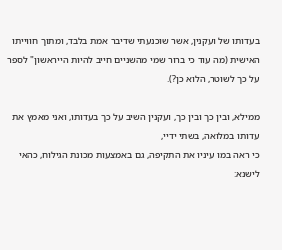בעדותו של ועקנין, אשר שוכנעתי שדיבר אמת בלבד, ומתוך חווייתו
האישית (מה עוד כי ברור שמי מהשניים חייב להיות הייראשון" לספר על כך לשוטר, הלוא כן?).

ממילא, ובין כך ובין כך, ועקנין השיב על כך בעדותו, ואני מאמץ את עדותו במלואה, בשתי ידיי,
כי ראה במו עיניו את התקיפה, גם באמצעות מכונת הגילוח, כהאי לישנא: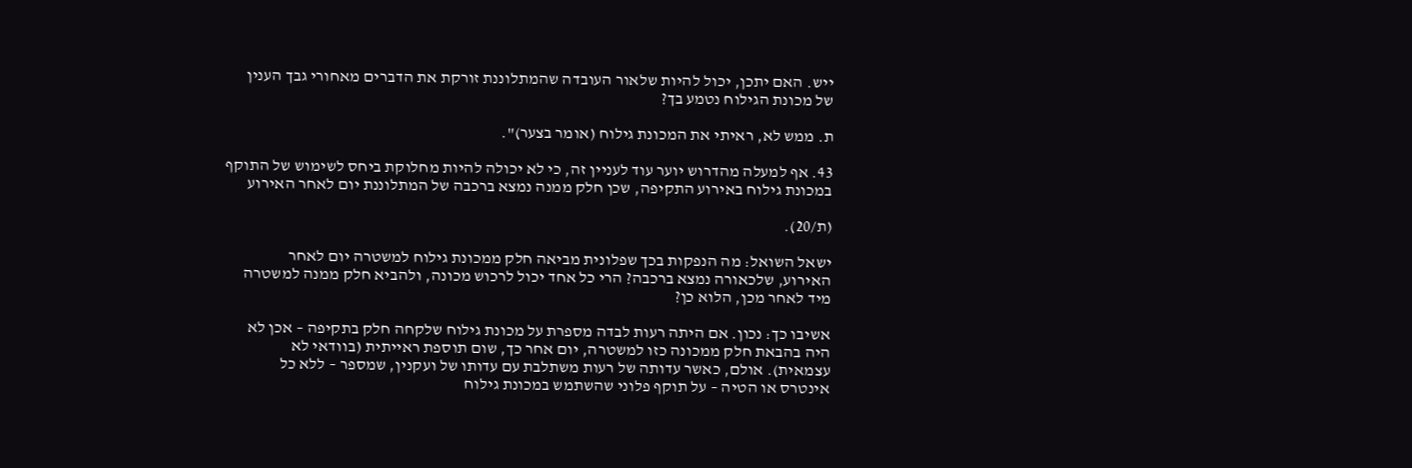ייש. האם יתכן, יכול להיות שלאור העובדה שהמתלוננת זורקת את הדברים מאחורי גבך הענין
של מכונת הגילוח נטמע בך?

ת. ממש לא, ראיתי את המכונת גילוח (אומר בצער)".

43. אף למעלה מהדרוש יוער עוד לעניין זה, כי לא יכולה להיות מחלוקת ביחס לשימוש של התוקף
במכונת גילוח באירוע התקיפה, שכן חלק ממנה נמצא ברכבה של המתלוננת יום לאחר האירוע

(ת/20).

ישאל השואל: מה הנפקות בכך שפלונית מביאה חלק ממכונת גילוח למשטרה יום לאחר
האירוע, שלכאורה נמצא ברכבה? הרי כל אחד יכול לרכוש מכונה, ולהביא חלק ממנה למשטרה
מיד לאחר מכן, הלוא כן?

אשיבו כך: נכון. אם היתה רעות לבדה מספרת על מכונת גילוח שלקחה חלק בתקיפה – אכן לא
היה בהבאת חלק ממכונה כזו למשטרה, יום אחר כך, שום תוספת ראייתית (בוודאי לא
עצמאית). אולם, כאשר עדותה של רעות משתלבת עם עדותו של ועקנין, שמספר – ללא כל
אינטרס או הטיה – על תוקף פלוני שהשתמש במכונת גילוח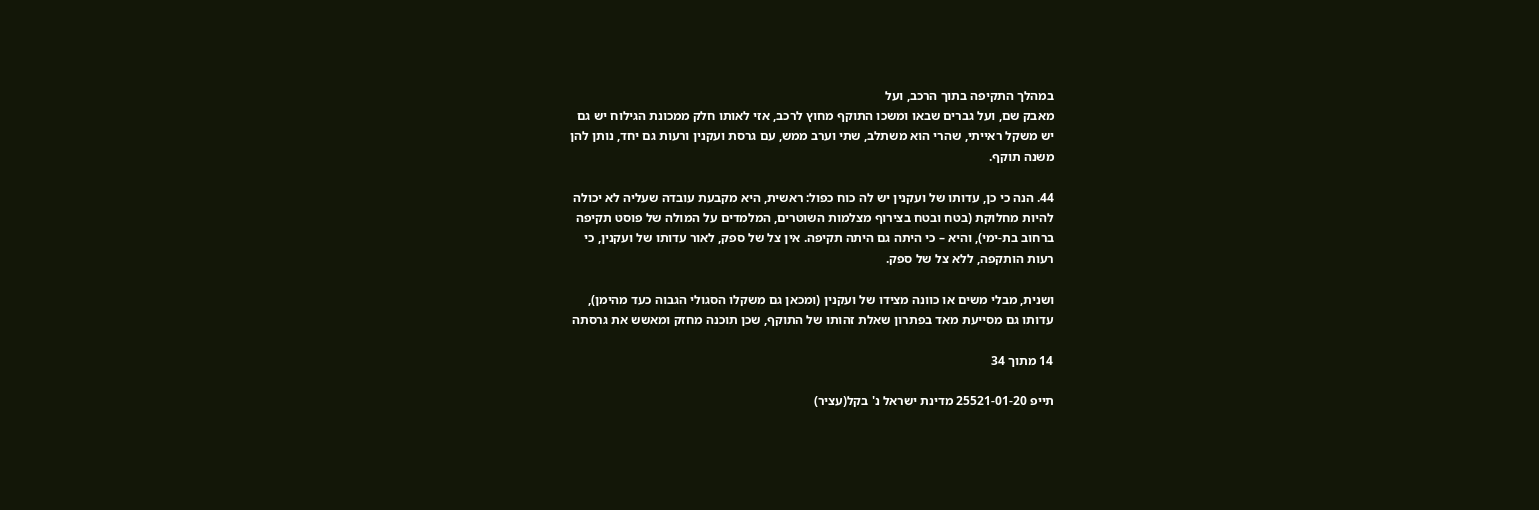במהלך התקיפה בתוך הרכב, ועל
מאבק שם, ועל גברים שבאו ומשכו התוקף מחוץ לרכב, אזי לאותו חלק ממכונת הגילוח יש גם
יש משקל ראייתי, שהרי הוא משתלב, שתי וערב ממש, עם גרסת ועקנין ורעות גם יחד, נותן להן
משנה תוקף.

44. הנה כי כן, עדותו של ועקנין יש לה כוח כפול: ראשית, היא מקבעת עובדה שעליה לא יכולה
להיות מחלוקת (בטח ובטח בצירוף מצלמות השוטרים, המלמדים על המולה של פוסט תקיפה
ברחוב בת-ימי), והיא – כי היתה גם היתה תקיפה. אין צל של ספק, לאור עדותו של ועקנין, כי
רעות הותקפה, ללא צל של ספק.

ושנית, מבלי משים או כוונה מצידו של ועקנין (ומכאן גם משקלו הסגולי הגבוה כעד מהימן),
עדותו גם מסייעת מאד בפתרון שאלת זהותו של התוקף, שכן תוכנה מחזק ומאשש את גרסתה

14 מתוך 34

תייפ 25521-01-20 מדינת ישראל נ' בקל(עציר)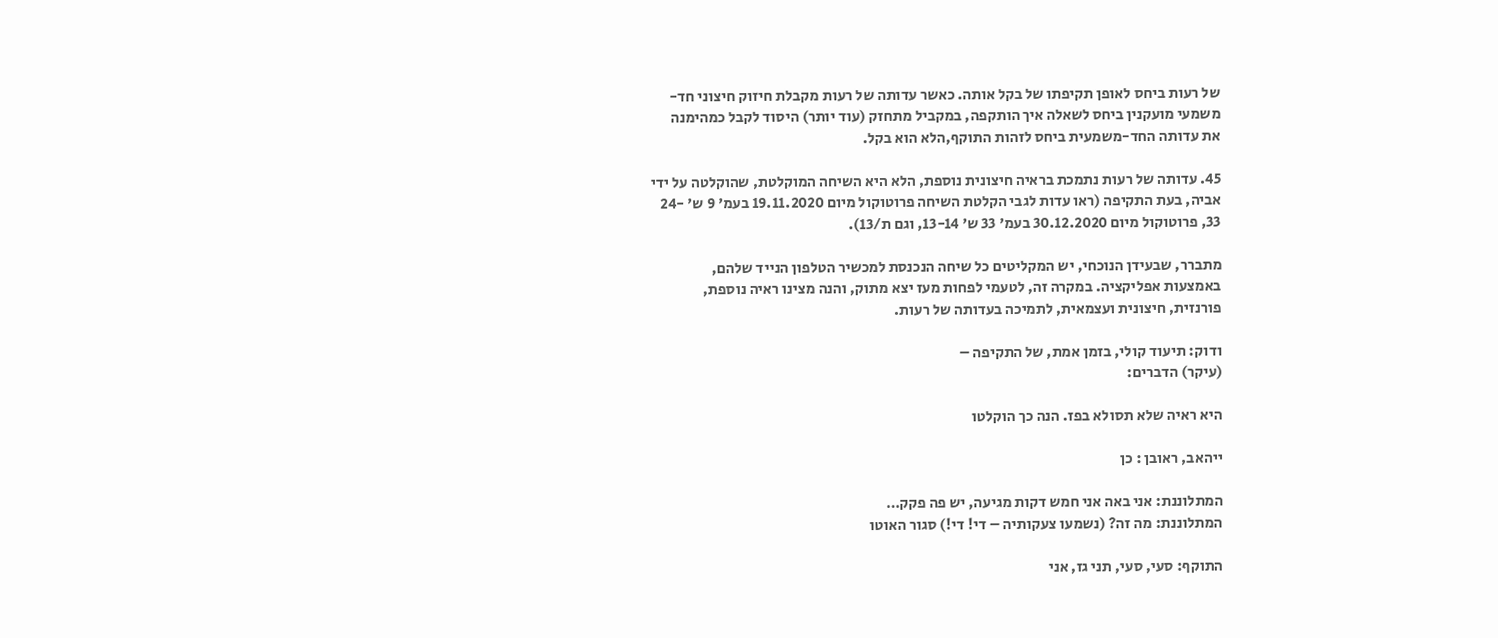של רעות ביחס לאופן תקיפתו של בקל אותה. כאשר עדותה של רעות מקבלת חיזוק חיצוני חד-
משמעי מועקנין ביחס לשאלה איך הותקפה, במקביל מתחזק (עוד יותר) היסוד לקבל כמהימנה
את עדותה החד-משמעית ביחס לזהות התוקף,הלא הוא בקל.

45. עדותה של רעות נתמכת בראיה חיצונית נוספת, הלא היא השיחה המוקלטת, שהוקלטה על ידי
אביה, בעת התקיפה (ראו עדות לגבי הקלטת השיחה פרוטוקול מיום 19.11.2020 בעמ' 9 ש' -24
33, פרוטוקול מיום 30.12.2020 בעמ' 33 ש' 13-14, וגם ת/13).

מתברר, שבעידן הנוכחי, יש המקליטים כל שיחה הנכנסת למכשיר הטלפון הנייד שלהם,
באמצעות אפליקציה. במקרה זה, לטעמי לפחות מעז יצא מתוק, והנה מצינו ראיה נוספת,
פורנזית, חיצונית ועצמאית, לתמיכה בעדותה של רעות.

ודוק: תיעוד קולי, בזמן אמת, של התקיפה –
(עיקר) הדברים:

היא ראיה שלא תסולא בפז. הנה כך הוקלטו

ייהאב, ראובן : כן

המתלוננת: אני באה אני חמש דקות מגיעה, יש פה פקק…
המתלוננת: מה זה? (נשמעו צעקותיה – די! די!) סגור האוטו

התוקף: סעי, סעי, תני גז, אני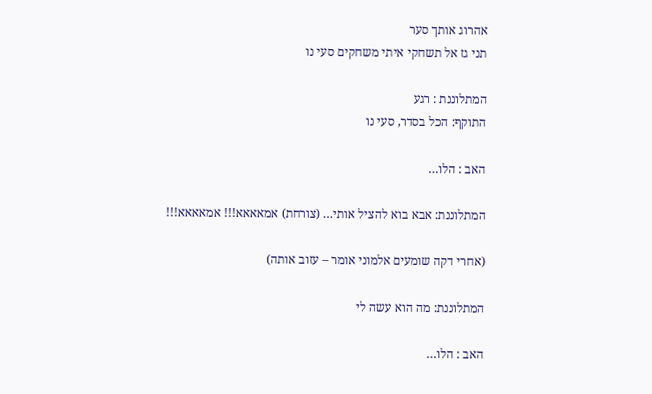אהרוג אותך סער
תני גז אל תשחקי איתי משחקים סעי נו

המתלוננת : רגע
התוקף: הכל בסדר, סעי נו

האב : הלו…

המתלוננת: אבא בוא להציל אותי… (צורחת) אמאאאא!!! אמאאאא!!!

(אחרי דקה שומעים אלמוני אומר – עזוב אותה)

המתלוננת: מה הוא עשה לי

האב : הלו…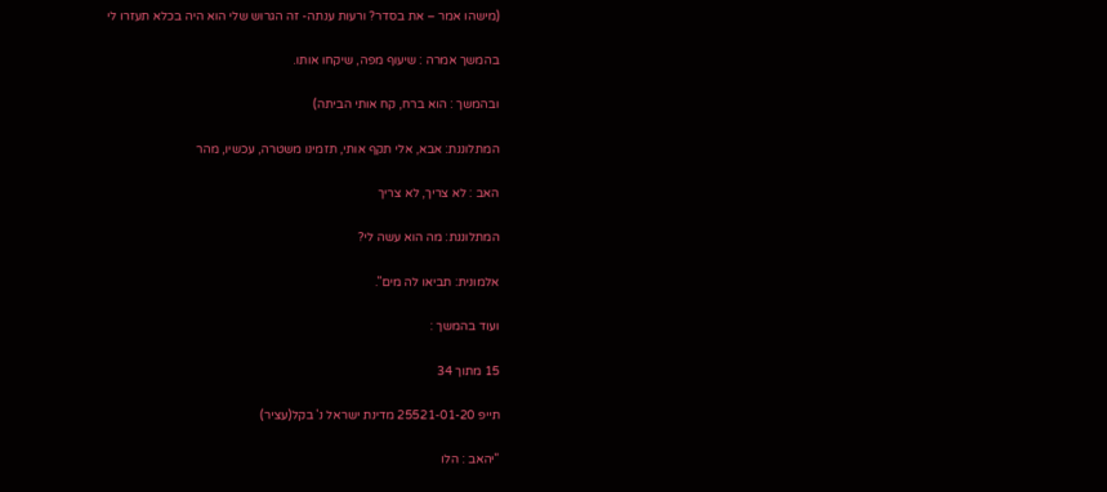(מישהו אמר – את בסדר? ורעות ענתה- זה הגרוש שלי הוא היה בכלא תעזרו לי

בהמשך אמרה : שיעוף מפה, שיקחו אותו.

ובהמשך : הוא ברח, קח אותי הביתה)

המתלוננת: אבא, אלי תקף אותי, תזמינו משטרה, עכשיו, מהר

האב : לא צריך, לא צריך

המתלוננת: מה הוא עשה לי?

אלמונית: תביאו לה מים".

ועוד בהמשך :

15 מתוך 34

תייפ 25521-01-20 מדינת ישראל נ' בקל(עציר)

"יהאב : הלו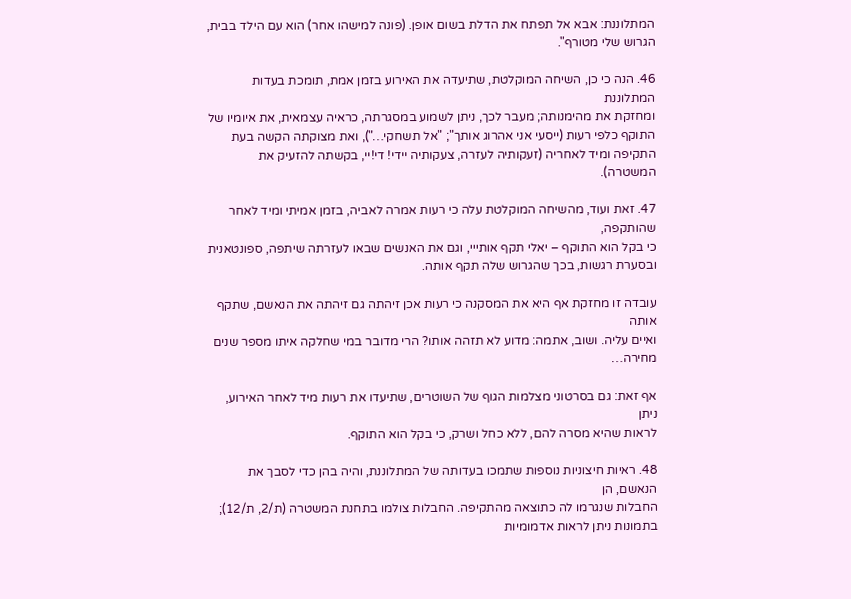המתלוננת: אבא אל תפתח את הדלת בשום אופן. (פונה למישהו אחר) הוא עם הילד בבית,
הגרוש שלי מטורף".

46. הנה כי כן, השיחה המוקלטת, שתיעדה את האירוע בזמן אמת, תומכת בעדות המתלוננת
ומחזקת את מהימנותה; מעבר לכך, ניתן לשמוע במסגרתה, כראיה עצמאית, את איומיו של
התוקף כלפי רעות (ייסעי אני אהרוג אותך"; "אל תשחקי…"), ואת מצוקתה הקשה בעת
התקיפה ומיד לאחריה (זעקותיה לעזרה, צעקותיה יידי! די!יי, בקשתה להזעיק את המשטרה).

47. זאת ועוד, מהשיחה המוקלטת עלה כי רעות אמרה לאביה, בזמן אמיתי ומיד לאחר שהותקפה,
כי בקל הוא התוקף – יאלי תקף אותייי, וגם את האנשים שבאו לעזרתה שיתפה, ספונטאנית
ובסערת רגשות, בכך שהגרוש שלה תקף אותה.

עובדה זו מחזקת אף היא את המסקנה כי רעות אכן זיהתה גם זיהתה את הנאשם, שתקף אותה
ואיים עליה. ושוב, אתמה: מדוע לא תזהה אותו? הרי מדובר במי שחלקה איתו מספר שנים
מחירה…

אף זאת: גם בסרטוני מצלמות הגוף של השוטרים, שתיעדו את רעות מיד לאחר האירוע, ניתן
לראות שהיא מסרה להם, ללא כחל ושרק, כי בקל הוא התוקף.

48. ראיות חיצוניות נוספות שתמכו בעדותה של המתלוננת, והיה בהן כדי לסבך את הנאשם, הן
החבלות שנגרמו לה כתוצאה מהתקיפה. החבלות צולמו בתחנת המשטרה (ת/2, ת/12);
בתמונות ניתן לראות אדמומיות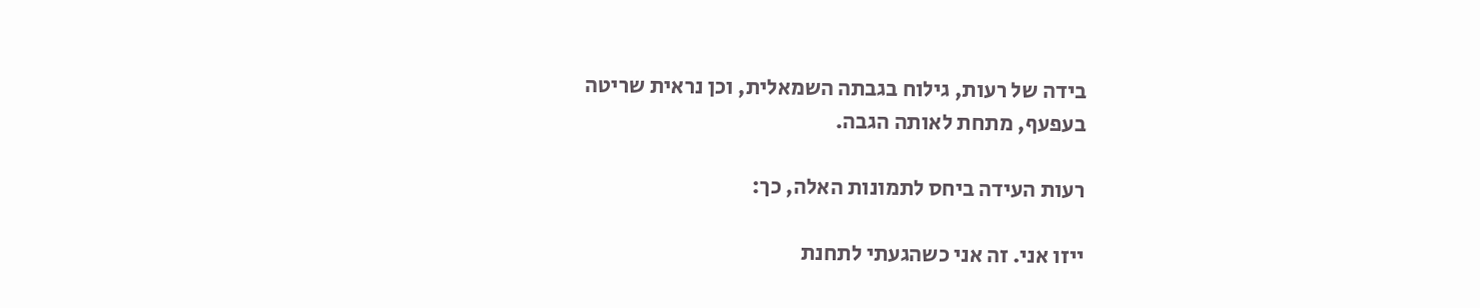בידה של רעות, גילוח בגבתה השמאלית, וכן נראית שריטה
בעפעף, מתחת לאותה הגבה.

רעות העידה ביחס לתמונות האלה, כך:

ייזו אני. זה אני כשהגעתי לתחנת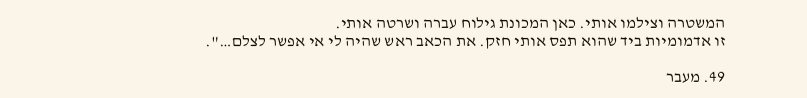המשטרה וצילמו אותי. כאן המכונת גילוח עברה ושרטה אותי.
זו אדמומיות ביד שהוא תפס אותי חזק. את הכאב ראש שהיה לי אי אפשר לצלם…".

49. מעבר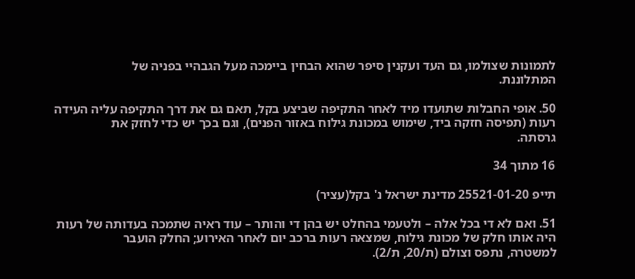לתמונות שצולמו, גם העד ועקנין סיפר שהוא הבחין ביימכה מעל הגבהיי בפניה של
המתלוננת.

50. אופי החבלות שתועדו מיד לאחר התקיפה שביצע בקל, תאם גם את דרך התקיפה עליה העידה
רעות (תפיסה חזקה ביד, שימוש במכונת גילוח באזור הפנים), וגם בכך יש כדי לחזק את
גרסתה.

16 מתוך 34

תייפ 25521-01-20 מדינת ישראל נ' בקל(עציר)

51. ואם לא די בכל אלה – ולטעמי בהחלט יש בהן די והותר – עוד ראיה שתמכה בעדותה של רעות
היה אותו חלק של מכונת גילוח, שמצאה רעות ברכב יום לאחר האירוע; החלק הועבר
למשטרה, נתפס וצולם (ת/20, ת/2).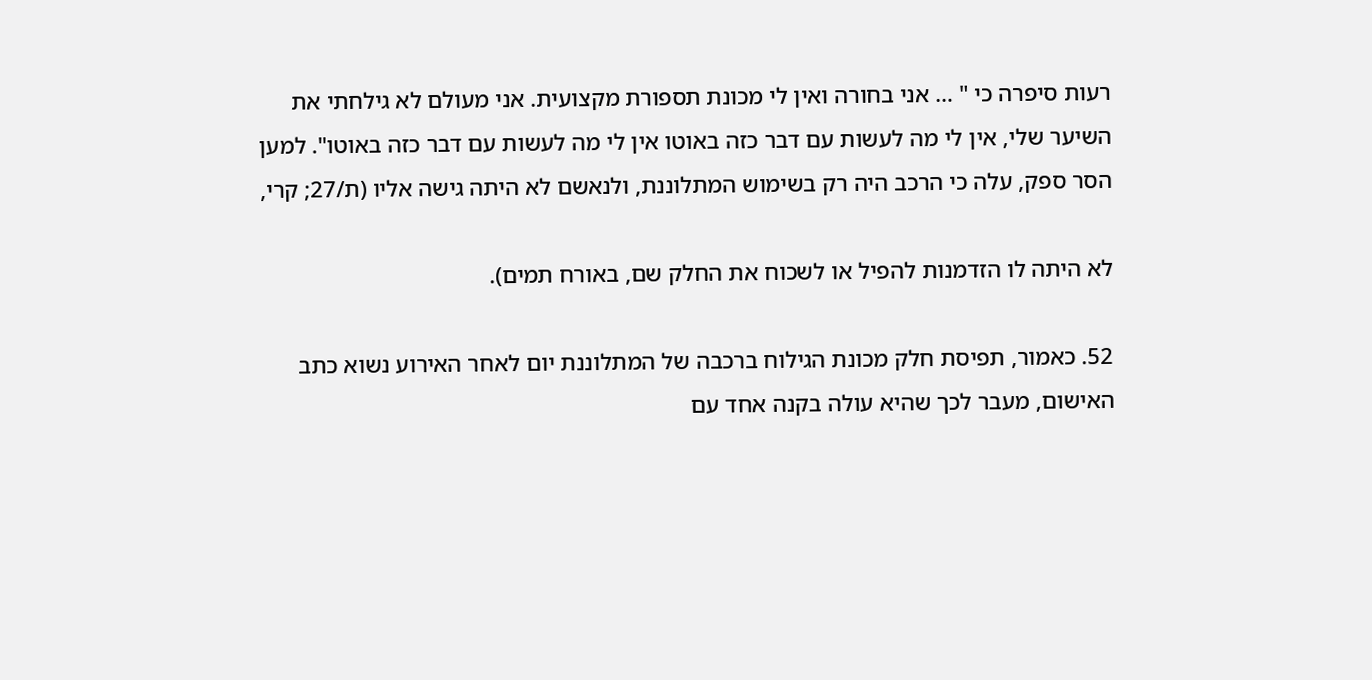רעות סיפרה כי " … אני בחורה ואין לי מכונת תספורת מקצועית. אני מעולם לא גילחתי את
השיער שלי, אין לי מה לעשות עם דבר כזה באוטו אין לי מה לעשות עם דבר כזה באוטו". למען
הסר ספק, עלה כי הרכב היה רק בשימוש המתלוננת, ולנאשם לא היתה גישה אליו (ת/27; קרי,

לא היתה לו הזדמנות להפיל או לשכוח את החלק שם, באורח תמים).

52. כאמור, תפיסת חלק מכונת הגילוח ברכבה של המתלוננת יום לאחר האירוע נשוא כתב
האישום, מעבר לכך שהיא עולה בקנה אחד עם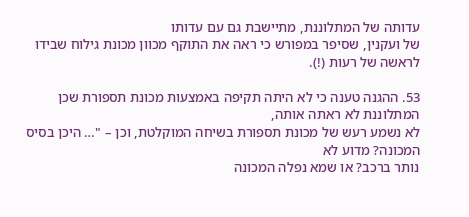עדותה של המתלוננת, מתיישבת גם עם עדותו
של ועקנין, שסיפר במפורש כי ראה את התוקף מכוון מכונת גילוח שבידו לראשה של רעות (!).

53. ההגנה טענה כי לא היתה תקיפה באמצעות מכונת תספורת שכן המתלוננת לא ראתה אותה,
לא נשמע רעש של מכונת תספורת בשיחה המוקלטת, וכן – "… היכן בסיס המכונה? מדוע לא
נותר ברכב? או שמא נפלה המכונה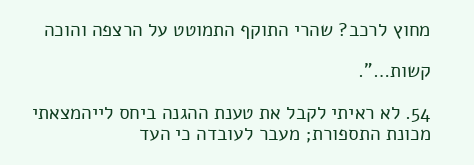מחוץ לרכב? שהרי התוקף התמוטט על הרצפה והוכה

קשות…".

54. לא ראיתי לקבל את טענת ההגנה ביחס לייהמצאתי מכונת התספורת; מעבר לעובדה כי העד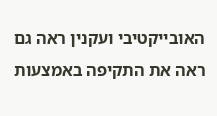האובייקטיבי ועקנין ראה גם ראה את התקיפה באמצעות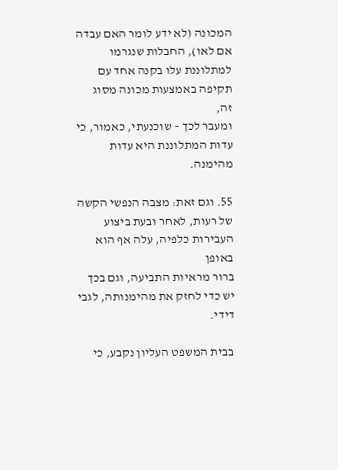המכונה (לא ידע לומר האם עבדה
אם לאו), החבלות שנגרמו למתלוננת עלו בקנה אחד עם תקיפה באמצעות מכונה מסוג זה,
ומעבר לכך – שוכנעתי, כאמור, כי עדות המתלוננת היא עדות מהימנה.

55. וגם זאת: מצבה הנפשי הקשה של רעות, לאחר ובעת ביצוע העבירות כלפיה, עלה אף הוא באופן
ברור מראיות התביעה, וגם בכך יש כדי לחזק את מהימנותה, לגבי דידי.

בבית המשפט העליון נקבע, כי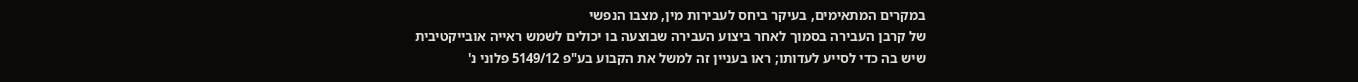במקרים המתאימים, בעיקר ביחס לעבירות מין, מצבו הנפשי
של קרבן העבירה בסמוך לאחר ביצוע העבירה שבוצעה בו יכולים לשמש ראייה אובייקטיבית
שיש בה כדי לסייע לעדותו; ראו בעניין זה למשל את הקבוע בע"פ 5149/12 פלוני נ'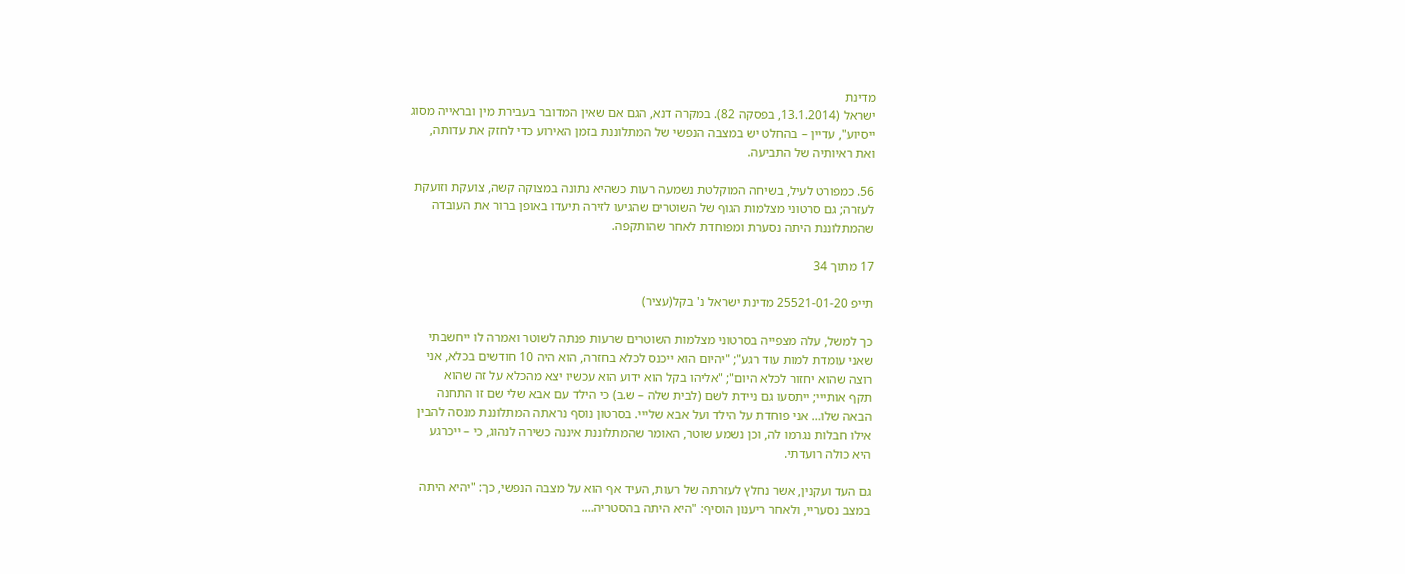מדינת
ישראל (13.1.2014, בפסקה 82). במקרה דנא, הגם אם שאין המדובר בעבירת מין ובראייה מסוג
ייסיוע", עדיין – בהחלט יש במצבה הנפשי של המתלוננת בזמן האירוע כדי לחזק את עדותה,
ואת ראיותיה של התביעה.

56. כמפורט לעיל, בשיחה המוקלטת נשמעה רעות כשהיא נתונה במצוקה קשה, צועקת וזועקת
לעזרה; גם סרטוני מצלמות הגוף של השוטרים שהגיעו לזירה תיעדו באופן ברור את העובדה
שהמתלוננת היתה נסערת ומפוחדת לאחר שהותקפה.

17 מתוך 34

תייפ 25521-01-20 מדינת ישראל נ' בקל(עציר)

כך למשל, עלה מצפייה בסרטוני מצלמות השוטרים שרעות פנתה לשוטר ואמרה לו ייחשבתי
שאני עומדת למות עוד רגע"; "יהיום הוא ייכנס לכלא בחזרה, הוא היה 10 חודשים בכלא, אני
רוצה שהוא יחזור לכלא היום"; "אליהו בקל הוא ידוע הוא עכשיו יצא מהכלא על זה שהוא
תקף אותייי; ייתסעו גם ניידת לשם (לבית שלה – ש.ב) כי הילד עם אבא שלי שם זו התחנה
הבאה שלו… אני פוחדת על הילד ועל אבא שלייי. בסרטון נוסף נראתה המתלוננת מנסה להבין
אילו חבלות נגרמו לה, וכן נשמע שוטר, האומר שהמתלוננת איננה כשירה לנהוג, כי – ייכרגע
היא כולה רועדתי.

גם העד ועקנין, אשר נחלץ לעזרתה של רעות, העיד אף הוא על מצבה הנפשי, כך: "יהיא היתה
במצב נסעריי, ולאחר ריענון הוסיף: "היא היתה בהסטריה….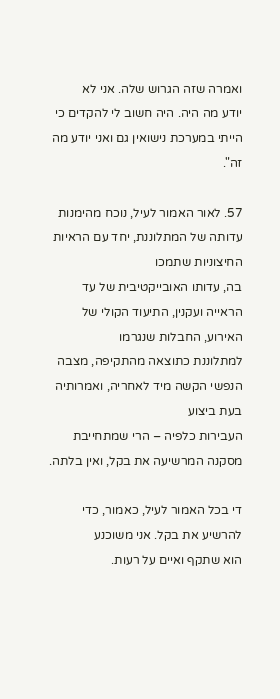ואמרה שזה הגרוש שלה. אני לא
יודע מה היה. היה חשוב לי להקדים כי הייתי במערכת נישואין גם ואני יודע מה זה".

57. לאור האמור לעיל, נוכח מהימנות עדותה של המתלוננת, יחד עם הראיות החיצוניות שתמכו
בה, עדותו האובייקטיבית של עד הראייה ועקנין, התיעוד הקולי של האירוע, החבלות שנגרמו
למתלוננת כתוצאה מהתקיפה, מצבה הנפשי הקשה מיד לאחריה, ואמרותיה בעת ביצוע
העבירות כלפיה – הרי שמתחייבת מסקנה המרשיעה את בקל, ואין בלתה.

די בכל האמור לעיל, כאמור, כדי להרשיע את בקל. אני משוכנע
הוא שתקף ואיים על רעות.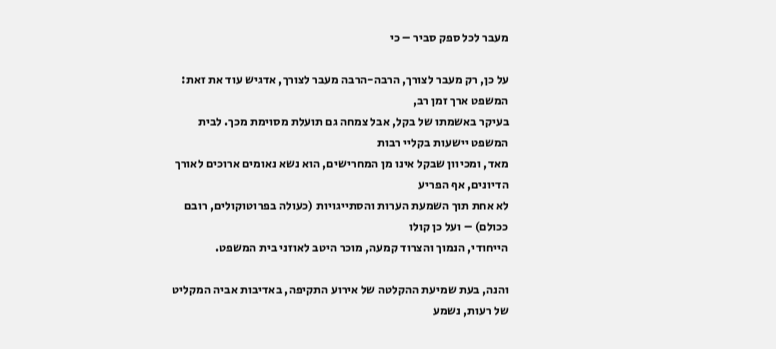מעבר לכל ספק סביר – כי

על כן, רק מעבר לצורך, הרבה-הרבה מעבר לצורך, אדגיש עוד את זאת: המשפט ארך זמן רב,
בעיקר באשמתו של בקל, אבל צמחה גם תועלת מסוימת מכך. לבית המשפט יישעות בקליי רבות
מאד, ומכיוון שבקל אינו מן המחרישים, הוא נשא נאומים ארוכים לאורך הדיונים, אף הפריע
לא אחת תוך השמעת הערות והסתייגויות (כעולה בפרוטוקולים, רובם ככולם) – ועל כן קולו
הייחודי, הנמוך והצרוד קמעה, מוכר היטב לאוזני בית המשפט.

והנה, בעת שמיעת ההקלטה של אירוע התקיפה, באדיבות אביה המקליט של רעות, נשמע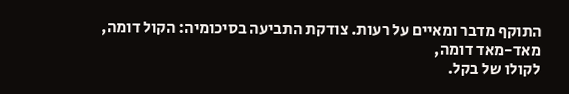התוקף מדבר ומאיים על רעות. צודקת התביעה בסיכומיה: הקול דומה, מאד-מאד דומה,
לקולו של בקל.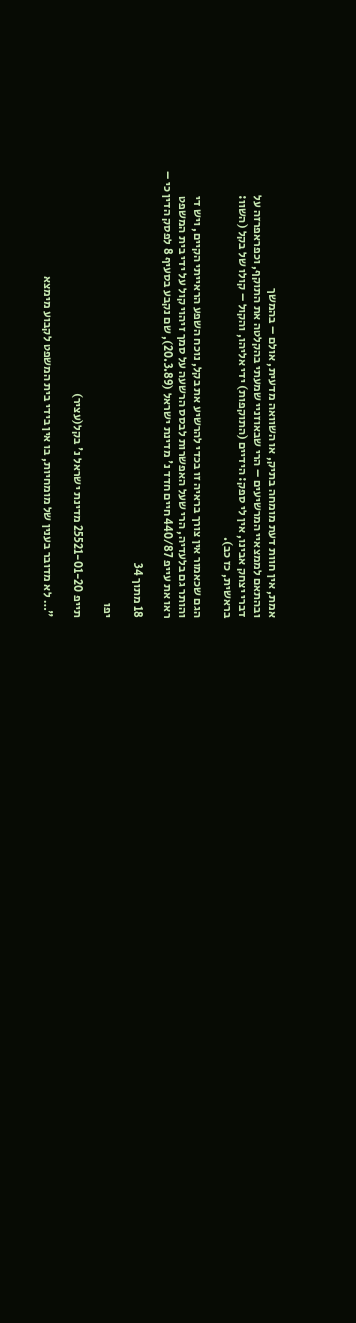אמת, אין חוות דעת מומחה בתיק, או השוואה מדעית, אולם – בהמשך
ובהתאם לממצאיי המרשיעים – הרי שבאוזניי שמעתי בהקלטה את התוקף, וכפראפרזה על
דברי יצחק אבינו, אין לי ספק: הידיים (התוקפות) ידי אליהו, והקול – קולו של בקל (השוו:
בראשית, כז כב).

הגם שכאמור אין צורך בראיה זו בכדי להרשיע את בקל, נוכח השפע הראייתי הקיים, ויש די
והותר גם בלעדיה, הרי שעל האפשרות לבסס הרשעה על סמך זיהוי קול על ידי בית המשפט
ראו את עייפ 440/87 חיים חדד נ' מדינת ישראל (20.3.89), שם נקבע בסעיף 8 לפסק הדין כי –

18 מתוך 34

יפו

תייפ 25521-01-20 מדינת ישראל נ' בקל(עציר)

"… לא מדובר בענין של מומחיות, בו אין בידי בית המשפט לקבוע מימצא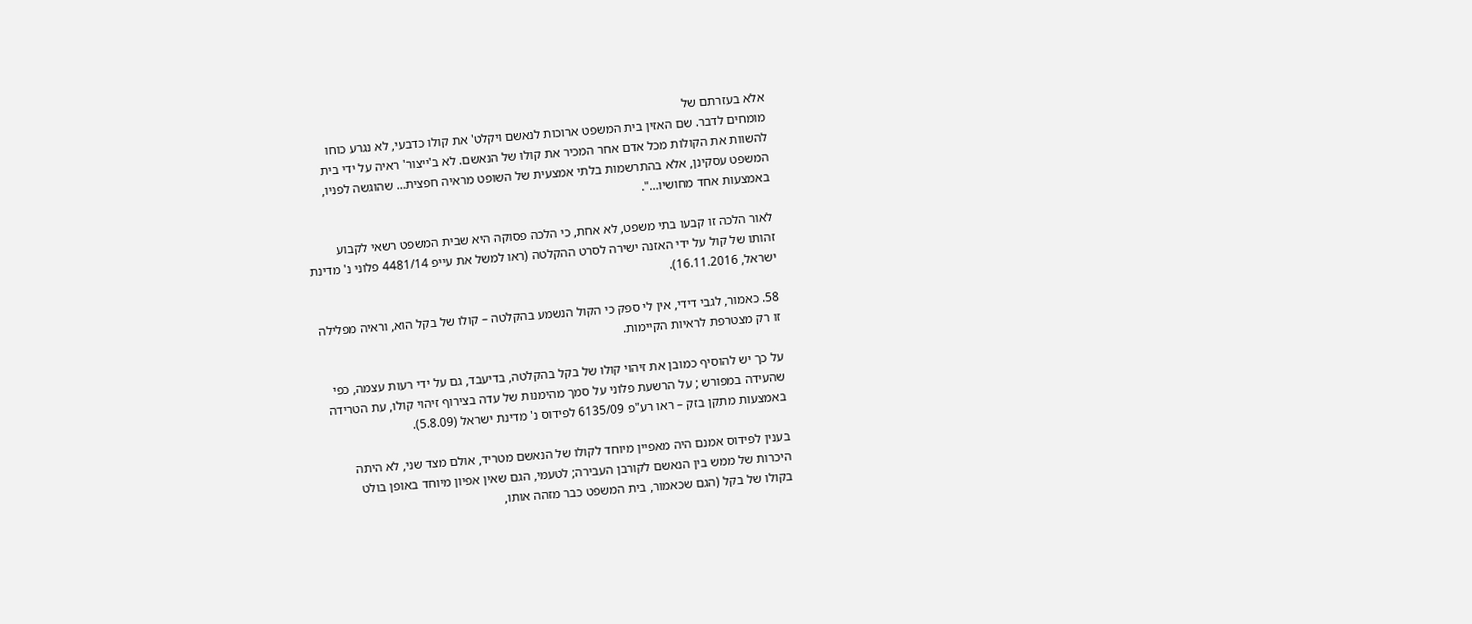אלא בעזרתם של
מומחים לדבר. שם האזין בית המשפט ארוכות לנאשם ויקלט' את קולו כדבעי, לא נגרע כוחו
להשוות את הקולות מכל אדם אחר המכיר את קולו של הנאשם. לא ב'ייצור' ראיה על ידי בית
המשפט עסקינן, אלא בהתרשמות בלתי אמצעית של השופט מראיה חפצית… שהוגשה לפניו,
באמצעות אחד מחושיו…".

לאור הלכה זו קבעו בתי משפט, לא אחת, כי הלכה פסוקה היא שבית המשפט רשאי לקבוע
זהותו של קול על ידי האזנה ישירה לסרט ההקלטה (ראו למשל את עייפ 4481/14 פלוני נ' מדינת
ישראל, 16.11.2016).

58. כאמור, לגבי דידי, אין לי ספק כי הקול הנשמע בהקלטה – קולו של בקל הוא, וראיה מפלילה
זו רק מצטרפת לראיות הקיימות.

על כך יש להוסיף כמובן את זיהוי קולו של בקל בהקלטה, בדיעבד, גם על ידי רעות עצמה, כפי
שהעידה במפורש ; על הרשעת פלוני על סמך מהימנות של עדה בצירוף זיהוי קולו, עת הטרידה
באמצעות מתקן בזק – ראו רע"פ 6135/09 לפידוס נ' מדינת ישראל (5.8.09).

בענין לפידוס אמנם היה מאפיין מיוחד לקולו של הנאשם מטריד, אולם מצד שני, לא היתה
היכרות של ממש בין הנאשם לקורבן העבירה; לטעמי, הגם שאין אפיון מיוחד באופן בולט
בקולו של בקל (הגם שכאמור, בית המשפט כבר מזהה אותו,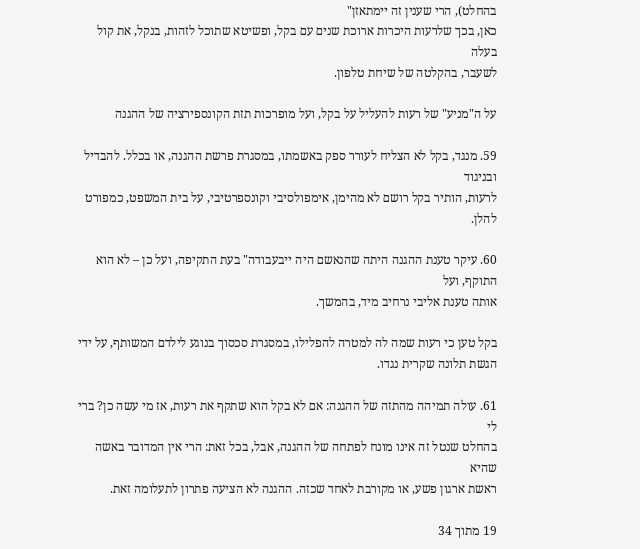בהחלט), הרי שענין זה יימתאזן"
כאן, בכך שלרעות היכרות ארוכת שנים עם בקל, ופשיטא שתוכל לזהות, בנקל, את קול בעלה
לשעבר, בהקלטה של שיחת טלפון.

על ה"מניע" של רעות להעליל על בקל, ועל מופרכות תזת הקונספירציה של ההגנה

59. מנגד, בקל לא הצליח לעורר ספק באשמתו, במסגרת פרשת ההגנה, או בכלל. להבדיל ובניגוד
לרעות, הותיר בקל רושם לא מהימן, אימפולסיבי וקונספרטיבי, על בית המשפט, כמפורט להלן.

60. עיקר טענת ההגנה היתה שהנאשם היה ייבעבודה" בעת התקיפה, ועל כן – לא הוא התוקף, ועל
אותה טענת אליבי נרחיב מיד, בהמשך.

בקל טען כי רעות שמה לה למטרה להפלילו, במסגרת סכסוך בנוגע לילדם המשותף, על ידי
הגשת תלונה שקרית נגדו.

61. עולה תמיהה מהתזה של ההגנה: אם לא בקל הוא שתקף את רעות, אז מי עשה כן? ברי לי
בהחלט שנטל זה אינו מונח לפתחה של ההגנה, אבל, בכל זאת: הרי אין המדובר באשה שהיא
ראשת ארגון פשע, או מקורבת לאחד שכזה. ההגנה לא הציעה פתרון לתעלומה זאת.

19 מתוך 34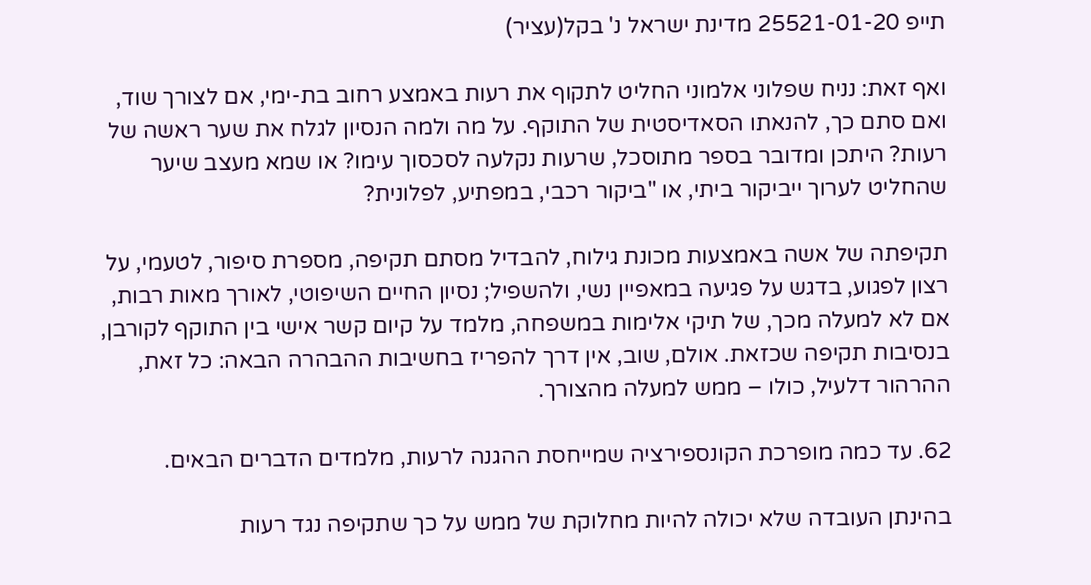תייפ 25521-01-20 מדינת ישראל נ' בקל(עציר)

ואף זאת: נניח שפלוני אלמוני החליט לתקוף את רעות באמצע רחוב בת-ימי, אם לצורך שוד,
ואם סתם כך, להנאתו הסאדיסטית של התוקף. על מה ולמה הנסיון לגלח את שער ראשה של
רעות? היתכן ומדובר בספר מתוסכל, שרעות נקלעה לסכסוך עימו? או שמא מעצב שיער
שהחליט לערוך ייביקור ביתי, או "ביקור רכבי, במפתיע, לפלונית?

תקיפתה של אשה באמצעות מכונת גילוח, להבדיל מסתם תקיפה, מספרת סיפור, לטעמי, על
רצון לפגוע, בדגש על פגיעה במאפיין נשי, ולהשפיל; נסיון החיים השיפוטי, לאורך מאות רבות,
אם לא למעלה מכך, של תיקי אלימות במשפחה, מלמד על קיום קשר אישי בין התוקף לקורבן,
בנסיבות תקיפה שכזאת. אולם, שוב, אין דרך להפריז בחשיבות ההבהרה הבאה: כל זאת,
ההרהור דלעיל, כולו – ממש למעלה מהצורך.

62. עד כמה מופרכת הקונספירציה שמייחסת ההגנה לרעות, מלמדים הדברים הבאים.

בהינתן העובדה שלא יכולה להיות מחלוקת של ממש על כך שתקיפה נגד רעות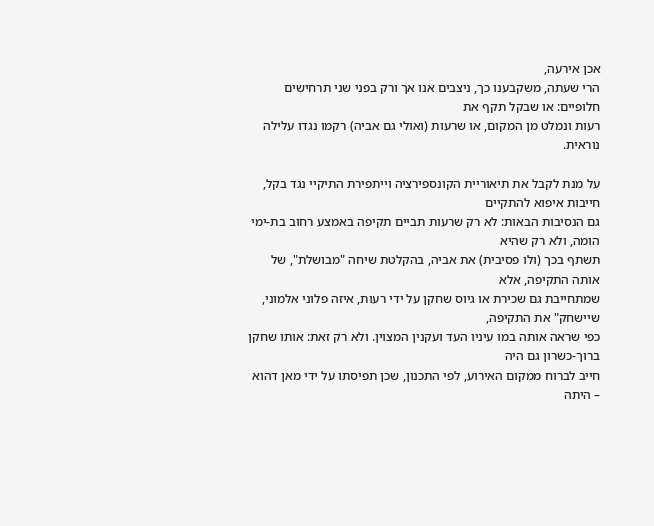אכן אירעה,
הרי שעתה, משקבענו כך, ניצבים אנו אך ורק בפני שני תרחישים חלופיים: או שבקל תקף את
רעות ונמלט מן המקום, או שרעות (ואולי גם אביה) רקמו נגדו עלילה נוראית.

על מנת לקבל את תיאוריית הקונספירציה וייתפירת התיקיי נגד בקל, חייבות איפוא להתקיים
גם הנסיבות הבאות: לא רק שרעות תביים תקיפה באמצע רחוב בת-ימי הומה, ולא רק שהיא
תשתף בכך (ולו פסיבית) את אביה, בהקלטת שיחה "מבושלת", של אותה התקיפה, אלא
שמתחייבת גם שכירת או גיוס שחקן על ידי רעות, איזה פלוני אלמוני, שיישחק" את התקיפה,
כפי שראה אותה במו עיניו העד ועקנין המצוין. ולא רק זאת: אותו שחקן ברוך-כשרון גם היה
חייב לברוח ממקום האירוע, לפי התכנון, שכן תפיסתו על ידי מאן דהוא – היתה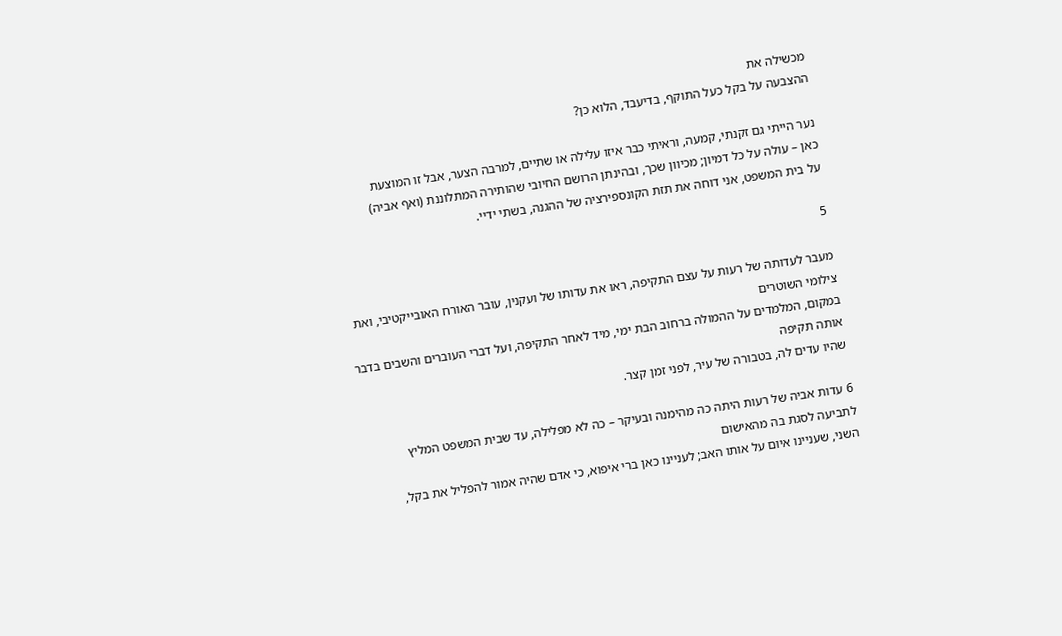מכשילה את
ההצבעה על בקל כעל התוקף, בדיעבד, הלוא כן?

נער הייתי גם זקנתי, קמעה, וראיתי כבר איזו עלילה או שתיים, למרבה הצער, אבל זו המוצעת
כאן – עולה על כל דמיון; מכיוון שכך, ובהינתן הרושם החיובי שהותירה המתלוננת (ואף אביה)
על בית המשפט, אני דוחה את תזת הקונספירציה של ההגנה, בשתי ידיי.

5

מעבר לעדותה של רעות על עצם התקיפה, ראו את עדותו של ועקנין, עובר האורח האובייקטיבי, ואת צילומי השוטרים
במקום, המלמדים על ההמולה ברחוב הבת ימי, מיד לאחר התקיפה, ועל דברי העוברים והשבים בדבר אותה תקיפה
שהיו עדים לה, בטבורה של עיר, לפני זמן קצר.

6 עדות אביה של רעות היתה כה מהימנה ובעיקר – כה לא מפלילה, עד שבית המשפט המליץ לתביעה לסגת בה מהאישום
השני, שעניינו איום על אותו האב; לעניינו כאן ברי איפוא, כי אדם שהיה אמור להפליל את בקל,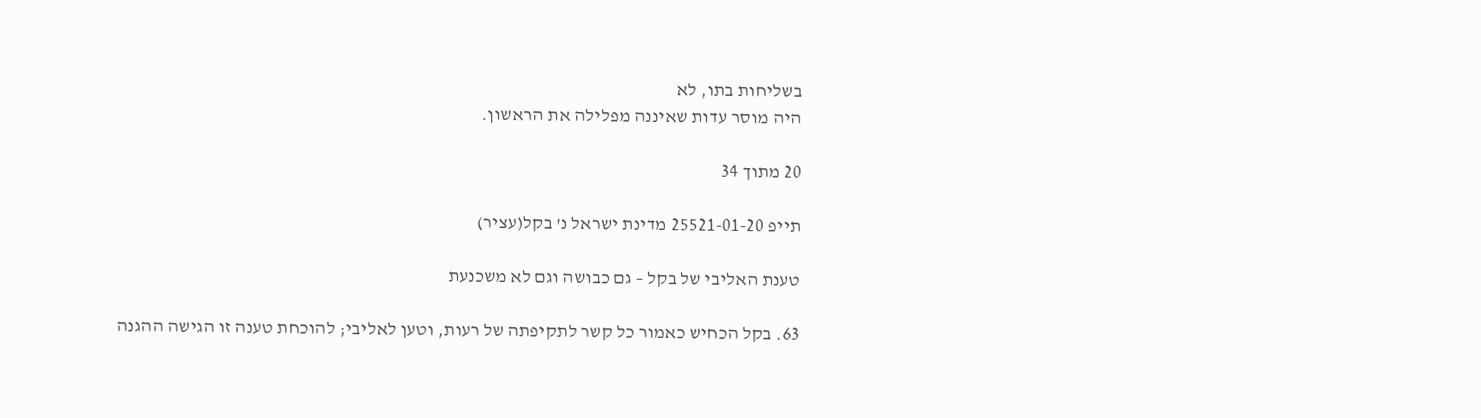בשליחות בתו, לא
היה מוסר עדות שאיננה מפלילה את הראשון.

20 מתוך 34

תייפ 25521-01-20 מדינת ישראל נ' בקל(עציר)

טענת האליבי של בקל – גם כבושה וגם לא משכנעת

63. בקל הכחיש כאמור כל קשר לתקיפתה של רעות, וטען לאליבי; להוכחת טענה זו הגישה ההגנה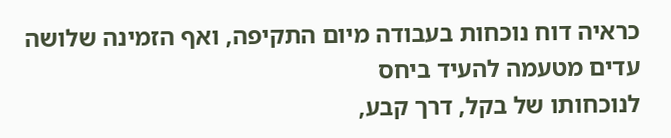כראיה דוח נוכחות בעבודה מיום התקיפה, ואף הזמינה שלושה עדים מטעמה להעיד ביחס
לנוכחותו של בקל, דרך קבע,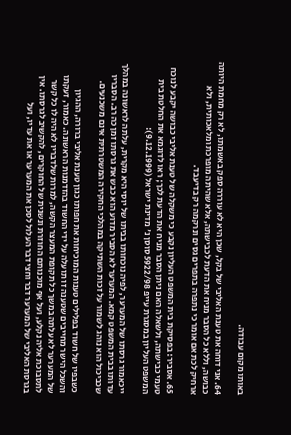באותו מקום עבודה.

64. אני דוחה את טענת האליבי של בקל, שכן היא לא עוררה ספק באשמתו, לא רק מחמת היותה
כבושה, וללא כל הסבר מניח את הדעת לכבישתה, אלא שהיתה מופרכת ומלאכותית, ולא
ארחיק לכת אם אומר כי נתפרה בתפרים גסים ונרקמה רק בדיעבד.

65. אסביר: בפסיקת בית המשפט העליון נקבע כי משקלה של טענת אליבי כבושה יקבע לנוכח
טעמי כבישתה, ולשאלה האם ניתן הסבר מניח את הדעת לכך; ראו לדוגמא את החלטת בית
המשפט העליון במסגרת עייפ 5922/98 סוסן נ' מדינת ישראל (9.12.1999):

ייכאמור גרסתו של המערער, לפיה נוכחותו בביתו של יוסי היא מקרית, עלתה לראשונה במהלך
עדותו בבית המשפט קמא. המערער לא הסביר מדוע הוא כבש את גרסתו זמן כה רב. הסבריו
שכביכול הוא נוהג לשמור על זכות השתיקה במהלכי החקירה המשטרתית אינם משכנעים.

כשבפיו של חשוד בפלילים טענות המוכיחות את חפותו כגון טענת אליבי ברורה, ההגיון
והשכל הישר מחייבים שטענה זו תועלה על ידי החשוד בהזדמנות הראשונה. כאמור, זעקתו
של המערער לא עלתה במשך כל תקופת המעצר הקשה, למרות שלדבריו לא היה לו כל קשר
לתסבוכת אליה נקלע, ועל אף מוכנותם החוזרת ונשנית של החוקרים, להקשיב לגרסתו. אין
בגרסת האליבי של המערער דבר וחצי דבר העלול לסכן את המערער או את עדיו, ועל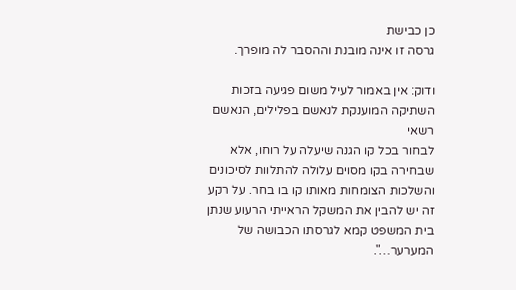כן כבישת
גרסה זו אינה מובנת וההסבר לה מופרך.

ודוק: אין באמור לעיל משום פגיעה בזכות השתיקה המוענקת לנאשם בפלילים, הנאשם רשאי
לבחור בכל קו הגנה שיעלה על רוחו, אלא שבחירה בקו מסוים עלולה להתלוות לסיכונים
והשלכות הצומחות מאותו קו בו בחר. על רקע זה יש להבין את המשקל הראייתי הרעוע שנתן
בית המשפט קמא לגרסתו הכבושה של המערער…".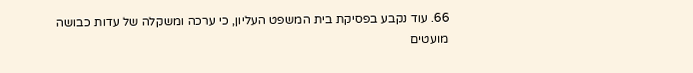66. עוד נקבע בפסיקת בית המשפט העליון, כי ערכה ומשקלה של עדות כבושה מועטים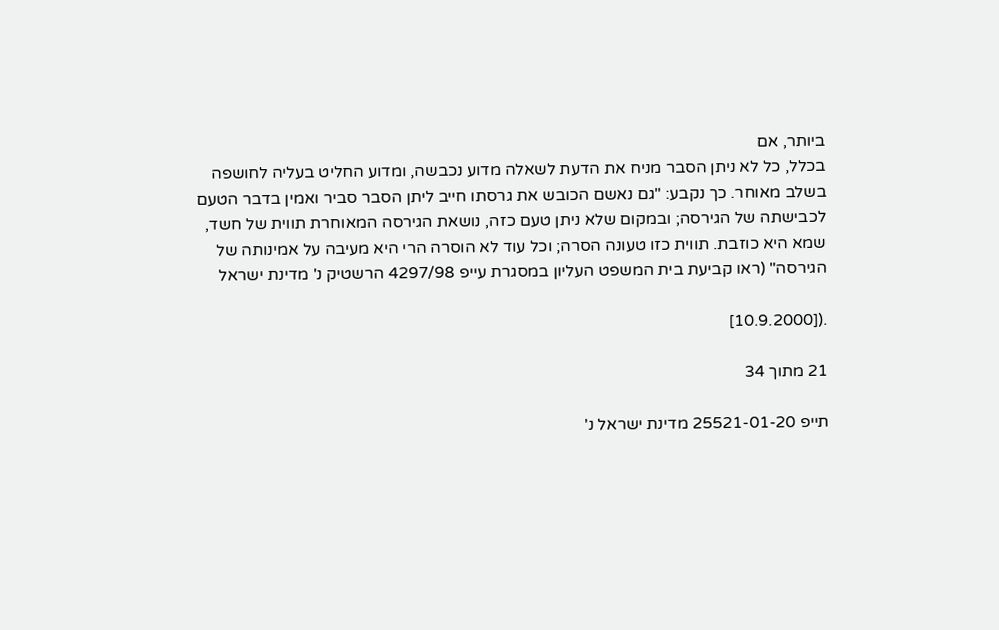ביותר, אם
בכלל, כל לא ניתן הסבר מניח את הדעת לשאלה מדוע נכבשה, ומדוע החליט בעליה לחושפה
בשלב מאוחר. כך נקבע: "גם נאשם הכובש את גרסתו חייב ליתן הסבר סביר ואמין בדבר הטעם
לכבישתה של הגירסה; ובמקום שלא ניתן טעם כזה, נושאת הגירסה המאוחרת תווית של חשד,
שמא היא כוזבת. תווית כזו טעונה הסרה; וכל עוד לא הוסרה הרי היא מעיבה על אמינותה של
הגירסה" (ראו קביעת בית המשפט העליון במסגרת עייפ 4297/98 הרשטיק נ' מדינת ישראל

.([10.9.2000]

21 מתוך 34

תייפ 25521-01-20 מדינת ישראל נ'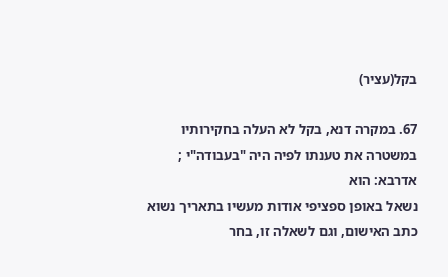בקל(עציר)

67. במקרה דנא, בקל לא העלה בחקירותיו במשטרה את טענתו לפיה היה "בעבודה"י ; אדרבא: הוא
נשאל באופן ספציפי אודות מעשיו בתאריך נשוא כתב האישום, וגם לשאלה זו, בחר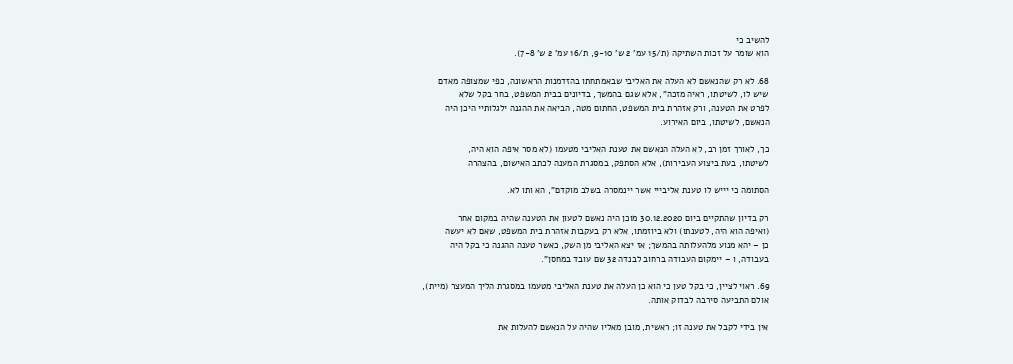להשיב כי
הוא שומר על זכות השתיקה (ת/15 עמ' 2 ש' 9-10, ת/16 עמ' 2 ש' 7-8).

68. לא רק שהנאשם לא העלה את האליבי שבאמתחתו בהזדמנות הראשונה, כפי שמצופה מאדם
שיש לו, לשיטתו, ראיה מזכה", אלא שגם בהמשך, בדיונים בבית המשפט, בחר בקל שלא
לפרט את הטענה, ורק אזהרת בית המשפט, החתום מטה, הביאה את ההגנה ילגלותיי היכן היה
הנאשם, לשיטתו, ביום האירוע.

כך, לאורך זמן רב, לא העלה הנאשם את טענת האליבי מטעמו (לא מסר איפה הוא היה,
לשיטתו, בעת ביצוע העבירות), אלא הסתפק, במסגרת המענה לכתב האישום, בהצהרה

הסתומה כי יייש לו טענת אליבייי אשר יינמסרה בשלב מוקדם", הא ותו לא.

רק בדיון שהתקיים ביום 30.12.2020 מוכן היה נאשם לטעון את הטענה שהיה במקום אחר
(ואיפה הוא היה, לטענתו) ולא ביוזמתו, אלא רק בעקבות אזהרת בית המשפט, שאם לא יעשה
כן – יהא מנוע מלהעלותה בהמשך; אז יצא האליבי מן השק, כאשר טענה ההגנה כי בקל היה
בעבודה, ו – יימקום העבודה ברחוב לבנדה 32 שם עובד במחסן".

69. ראוי לציין, כי בקל טען כי הוא כן העלה את טענת האליבי מטעמו במסגרת הליך המעצר (מיית),
אולם התביעה סירבה לבדוק אותה.

אין בידי לקבל את טענה זו; ראשית, מובן מאליו שהיה על הנאשם להעלות את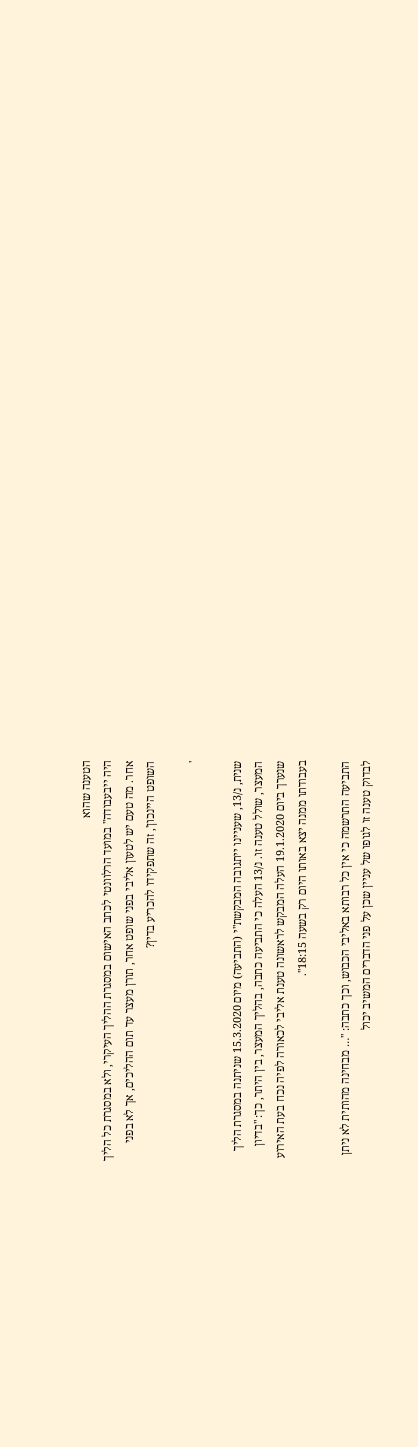הטענה שהוא
היה ייבעבודה" במועד הרלוונטי לכתב האישום במסגרת ההליך העיקרי, ולא במסגרת כל הליך
אחר. מה טעם יש לטעון אליבי בפני שופט אחר, תורן מעצר עד תום ההליכים, אך לא בפני
השופט היינכון', זה שתפקידו להכריע בדין?

'

שנית, נ/13, שעניינו ייתגובה המבקשת"י (התביעה) מיום 15.3.2020 שניתנה במסגרת הליך
המעצר, שולל טענה זו. נ/13 העלה כי התביעה כתבה, בהליך המעצר, בין היתר, כך: "בדיון
שנערך ביום 19.1.2020 העלה המבקש לראשונה טענת אליבי לכאורה לפיה נכח בעת האירוע
בעבודתו ממנה יצא באותו היום רק בשעה 18:15".

התביעה התרשמה כי אין כל רבותא באליבי הכבוש, וכך כתבה: "… מבחינה מהותית לא ניתן
לבדוק טענה זו לגופו של עניין שכן על פני הדברים המשיב יכול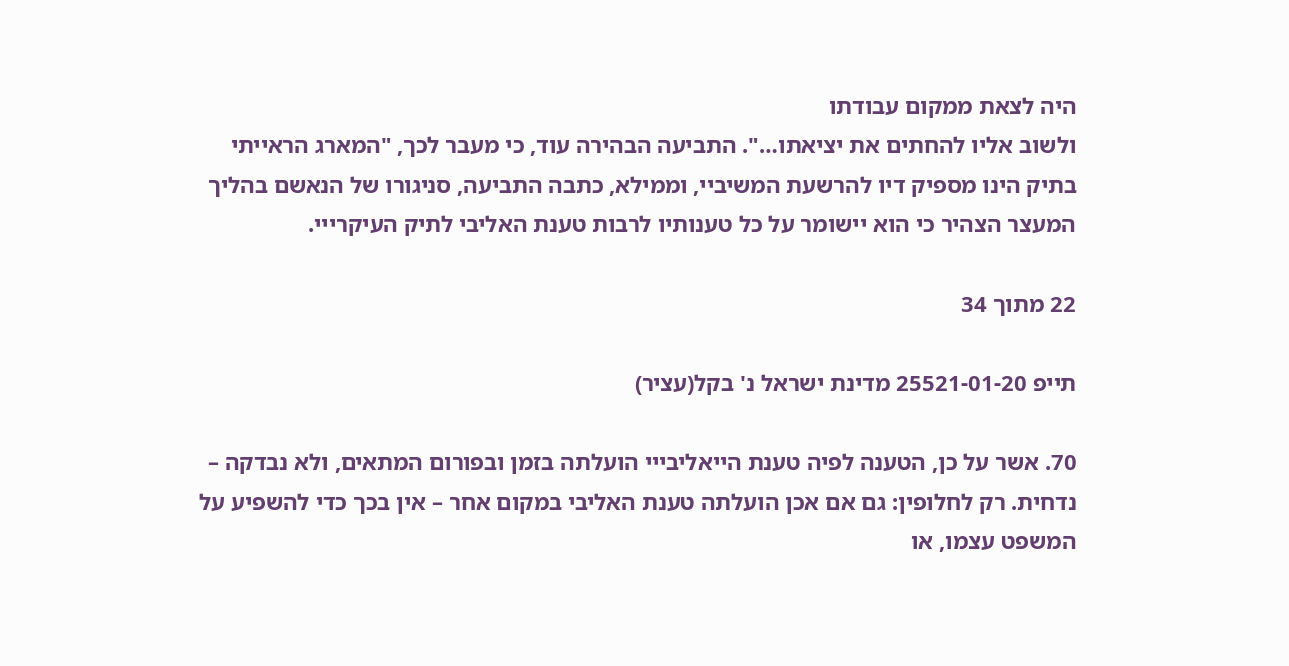היה לצאת ממקום עבודתו
ולשוב אליו להחתים את יציאתו…". התביעה הבהירה עוד, כי מעבר לכך, "המארג הראייתי
בתיק הינו מספיק דיו להרשעת המשיביי, וממילא, כתבה התביעה, סניגורו של הנאשם בהליך
המעצר הצהיר כי הוא יישומר על כל טענותיו לרבות טענת האליבי לתיק העיקרייי.

22 מתוך 34

תייפ 25521-01-20 מדינת ישראל נ' בקל(עציר)

70. אשר על כן, הטענה לפיה טענת הייאליבייי הועלתה בזמן ובפורום המתאים, ולא נבדקה –
נדחית. רק לחלופין: גם אם אכן הועלתה טענת האליבי במקום אחר – אין בכך כדי להשפיע על
המשפט עצמו, או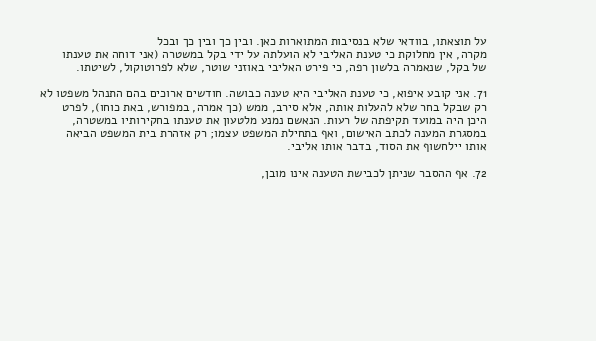על תוצאתו, בוודאי שלא בנסיבות המתוארות כאן. ובין כך ובין כך ובכל
מקרה, אין מחלוקת כי טענת האליבי לא הועלתה על ידי בקל במשטרה (אני דוחה את טענתו
של בקל, שנאמרה בלשון רפה, כי פירט האליבי באוזני שוטר, שלא לפרוטוקול, לשיטתו.

71. אני קובע איפוא, כי טענת האליבי היא טענה כבושה. חודשים ארוכים בהם התנהל משפטו לא
רק שבקל בחר שלא להעלות אותה, אלא סירב, ממש (כך אמרה, במפורש, באת כוחו), לפרט
היכן היה במועד תקיפתה של רעות. הנאשם נמנע מלטעון את טענתו בחקירותיו במשטרה,
במסגרת המענה לכתב האישום, ואף בתחילת המשפט עצמו; רק אזהרת בית המשפט הביאה
אותו יילחשוף את הסוד, בדבר אותו אליבי.

72. אף ההסבר שניתן לכבישת הטענה אינו מובן,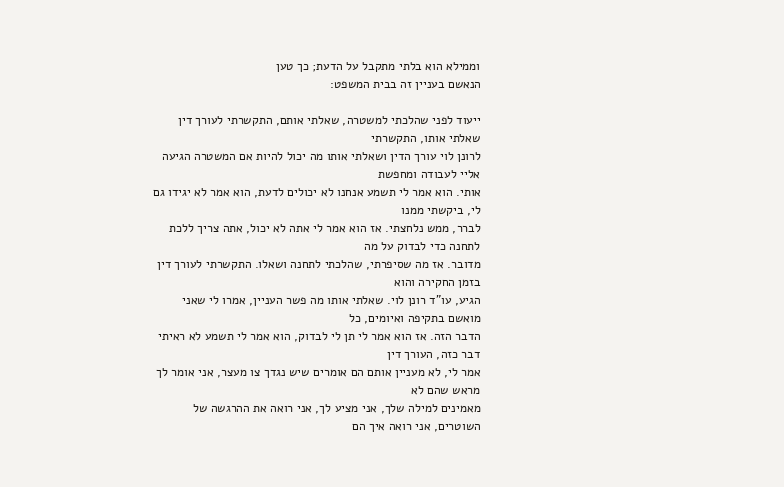וממילא הוא בלתי מתקבל על הדעת; כך טען
הנאשם בעניין זה בבית המשפט:

ייעוד לפני שהלכתי למשטרה, שאלתי אותם, התקשרתי לעורך דין שאלתי אותו, התקשרתי
לרונן לוי עורך הדין ושאלתי אותו מה יכול להיות אם המשטרה הגיעה אליי לעבודה ומחפשת
אותי. הוא אמר לי תשמע אנחנו לא יכולים לדעת, הוא אמר לא יגידו גם לי, ביקשתי ממנו
לברר, ממש נלחצתי. אז הוא אמר לי אתה לא יכול, אתה צריך ללכת לתחנה כדי לבדוק על מה
מדובר. אז מה שסיפרתי, שהלכתי לתחנה ושאלו. התקשרתי לעורך דין בזמן החקירה והוא
הגיע, עו"ד רונן לוי. שאלתי אותו מה פשר העניין, אמרו לי שאני מואשם בתקיפה ואיומים, כל
הדבר הזה. אז הוא אמר לי תן לי לבדוק, הוא אמר לי תשמע לא ראיתי דבר כזה, העורך דין
אמר לי, לא מעניין אותם הם אומרים שיש נגדך צו מעצר, אני אומר לך מראש שהם לא
מאמינים למילה שלך, אני מציע לך, אני רואה את ההרגשה של השוטרים, אני רואה איך הם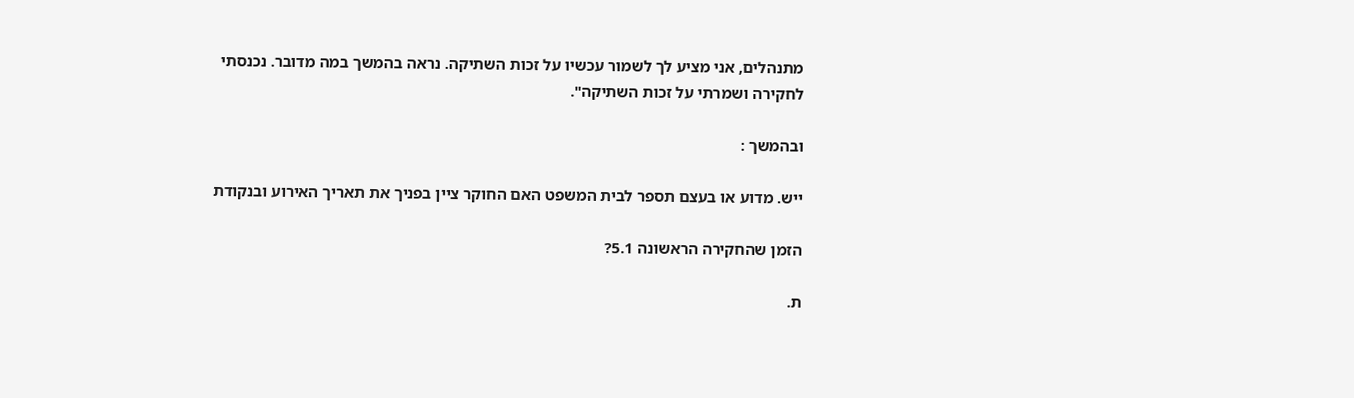מתנהלים, אני מציע לך לשמור עכשיו על זכות השתיקה. נראה בהמשך במה מדובר. נכנסתי
לחקירה ושמרתי על זכות השתיקה".

ובהמשך :

ייש. מדוע או בעצם תספר לבית המשפט האם החוקר ציין בפניך את תאריך האירוע ובנקודת

הזמן שהחקירה הראשונה 5.1?

ת.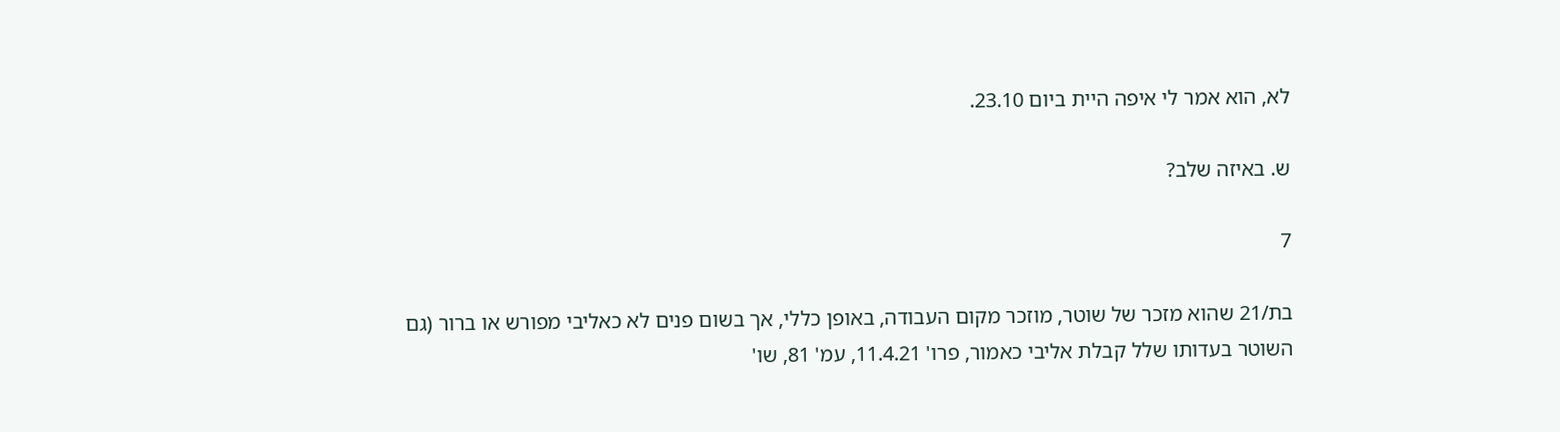לא, הוא אמר לי איפה היית ביום 23.10.

ש. באיזה שלב?

7

בת/21 שהוא מזכר של שוטר, מוזכר מקום העבודה, באופן כללי, אך בשום פנים לא כאליבי מפורש או ברור (גם
השוטר בעדותו שלל קבלת אליבי כאמור, פרו' 11.4.21, עמ' 81, שו'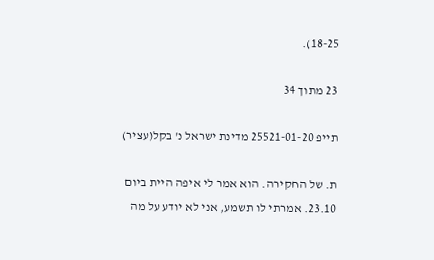18-25).

23 מתוך 34

תייפ 25521-01-20 מדינת ישראל נ' בקל(עציר)

ת. של החקירה. הוא אמר לי איפה היית ביום 23.10. אמרתי לו תשמע, אני לא יודע על מה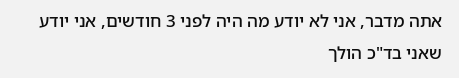אתה מדבר, אני לא יודע מה היה לפני 3 חודשים, אני יודע שאני בד"כ הולך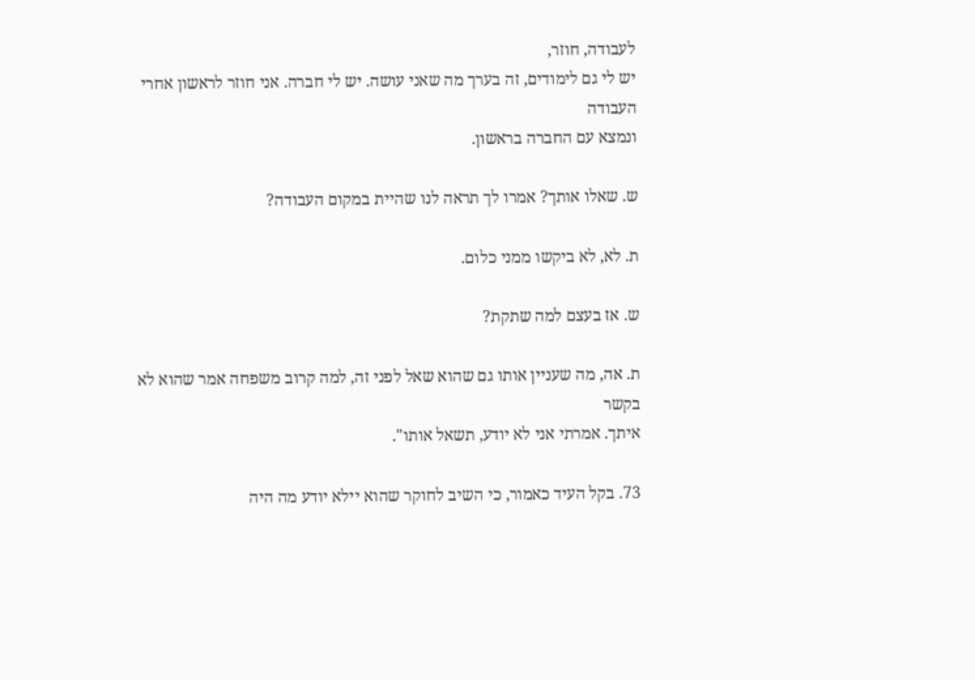לעבודה, חוזר,
יש לי גם לימודים, זה בערך מה שאני עושה. יש לי חברה. אני חוזר לראשון אחרי העבודה
ונמצא עם החברה בראשון.

ש. שאלו אותך? אמרו לך תראה לנו שהיית במקום העבודה?

ת. לא, לא ביקשו ממני כלום.

ש. אז בעצם למה שתקת?

ת. אה, מה שעניין אותו גם שהוא שאל לפני זה, למה קרוב משפחה אמר שהוא לא בקשר
איתך. אמרתי אני לא יודע, תשאל אותו".

73. בקל העיד כאמור, כי השיב לחוקר שהוא יילא יודע מה היה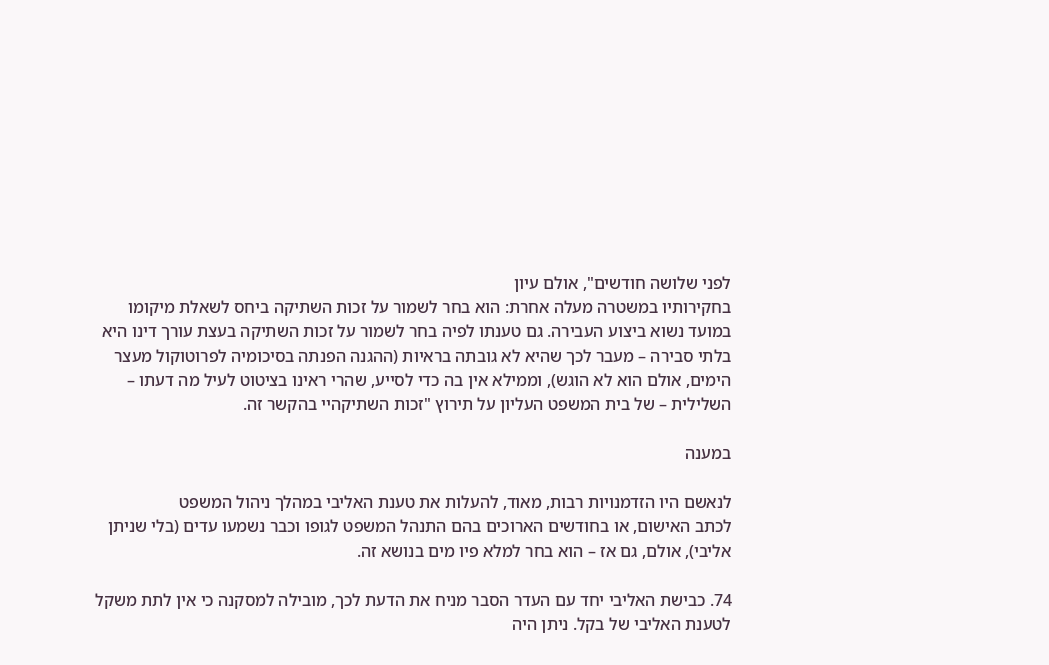לפני שלושה חודשים", אולם עיון
בחקירותיו במשטרה מעלה אחרת: הוא בחר לשמור על זכות השתיקה ביחס לשאלת מיקומו
במועד נשוא ביצוע העבירה. גם טענתו לפיה בחר לשמור על זכות השתיקה בעצת עורך דינו היא
בלתי סבירה – מעבר לכך שהיא לא גובתה בראיות (ההגנה הפנתה בסיכומיה לפרוטוקול מעצר
הימים, אולם הוא לא הוגש), וממילא אין בה כדי לסייע, שהרי ראינו בציטוט לעיל מה דעתו –
השלילית – של בית המשפט העליון על תירוץ "זכות השתיקהיי בהקשר זה.

במענה

לנאשם היו הזדמנויות רבות, מאוד, להעלות את טענת האליבי במהלך ניהול המשפט
לכתב האישום, או בחודשים הארוכים בהם התנהל המשפט לגופו וכבר נשמעו עדים (בלי שניתן
אליבי), אולם, גם אז – הוא בחר למלא פיו מים בנושא זה.

74. כבישת האליבי יחד עם העדר הסבר מניח את הדעת לכך, מובילה למסקנה כי אין לתת משקל
לטענת האליבי של בקל. ניתן היה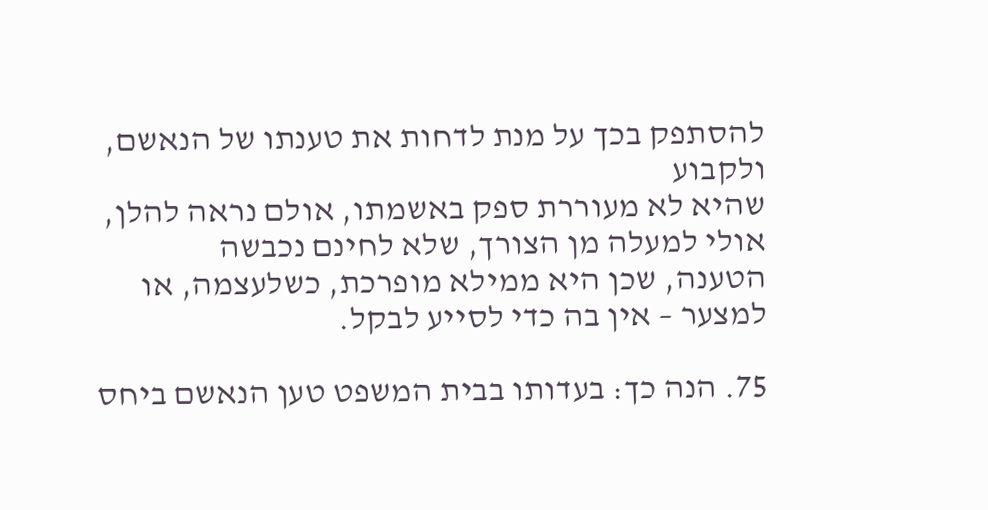להסתפק בכך על מנת לדחות את טענתו של הנאשם, ולקבוע
שהיא לא מעוררת ספק באשמתו, אולם נראה להלן, אולי למעלה מן הצורך, שלא לחינם נכבשה
הטענה, שכן היא ממילא מופרכת, כשלעצמה, או למצער – אין בה כדי לסייע לבקל.

75. הנה כך: בעדותו בבית המשפט טען הנאשם ביחס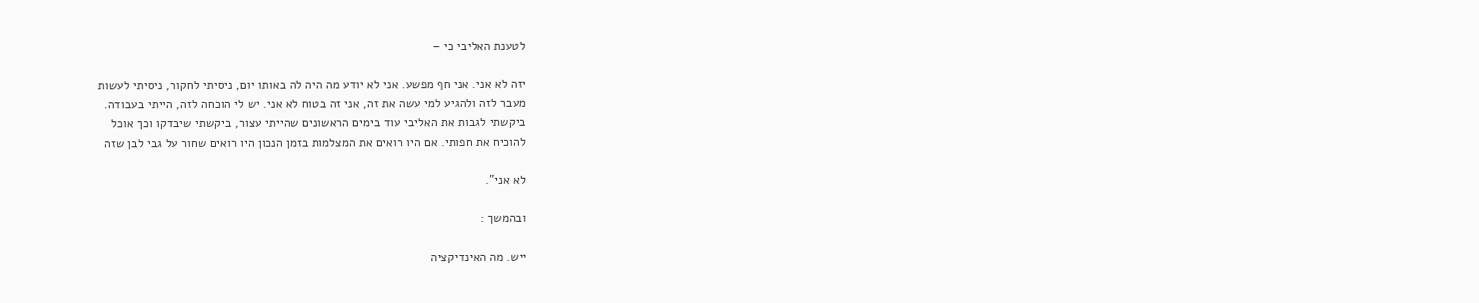לטענת האליבי כי –

יזה לא אני. אני חף מפשע. אני לא יודע מה היה לה באותו יום, ניסיתי לחקור, ניסיתי לעשות
מעבר לזה ולהגיע למי עשה את זה, אני זה בטוח לא אני. יש לי הוכחה לזה, הייתי בעבודה.
ביקשתי לגבות את האליבי עוד בימים הראשונים שהייתי עצור, ביקשתי שיבדקו וכך אוכל
להוכיח את חפותי. אם היו רואים את המצלמות בזמן הנכון היו רואים שחור על גבי לבן שזה

לא אני".

ובהמשך :

ייש. מה האינדיקציה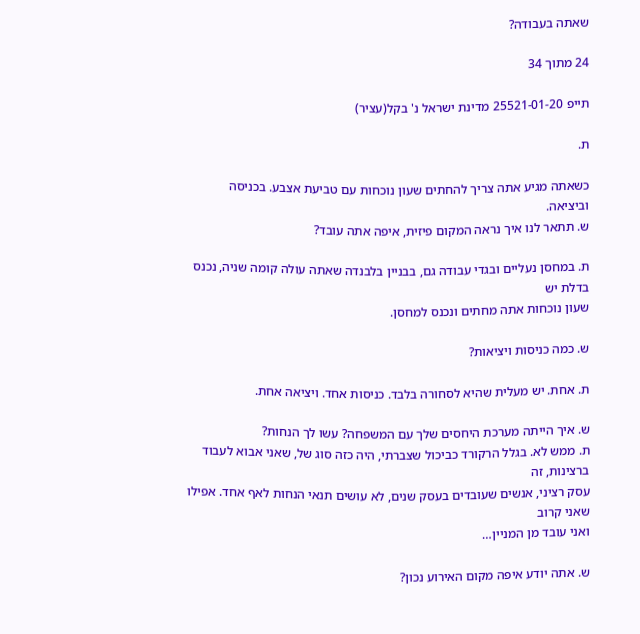שאתה בעבודה?

24 מתוך 34

תייפ 25521-01-20 מדינת ישראל נ' בקל(עציר)

ת.

כשאתה מגיע אתה צריך להחתים שעון נוכחות עם טביעת אצבע. בכניסה וביציאה.
ש. תתאר לנו איך נראה המקום פיזית, איפה אתה עובד?

ת. במחסן נעליים ובגדי עבודה גם, בבניין בלבנדה שאתה עולה קומה שניה, נכנס בדלת יש
שעון נוכחות אתה מחתים ונכנס למחסן.

ש. כמה כניסות ויציאות?

ת. אחת. יש מעלית שהיא לסחורה בלבד. כניסות אחד. ויציאה אחת.

ש. איך הייתה מערכת היחסים שלך עם המשפחה? עשו לך הנחות?
ת. ממש לא. בגלל הרקורד כביכול שצברתי, היה כזה סוג של, שאני אבוא לעבוד ברצינות, זה
עסק רציני, אנשים שעובדים בעסק שנים, לא עושים תנאי הנחות לאף אחד. אפילו שאני קרוב
ואני עובד מן המניין…

ש. אתה יודע איפה מקום האירוע נכון?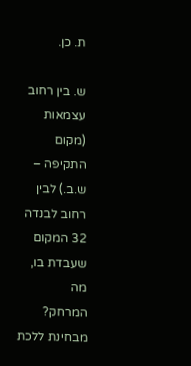ת. כן.

ש. בין רחוב עצמאות (מקום התקיפה – ש.ב.) לבין רחוב לבנדה 32 המקום שעבדת בו, מה
המרחק? מבחינת ללכת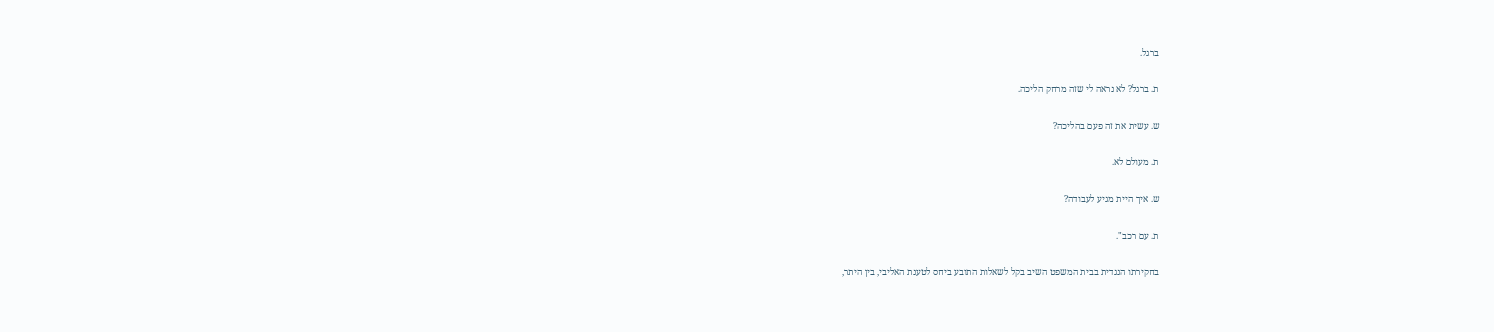ברגל.

ת. ברגל? לא נראה לי שזה מרחק הליכה.

ש. עשית את זה פעם בהליכה?

ת. מעולם לא.

ש. איך היית מגיע לעבודה?

ת. עם רכב".

בחקירתו הנגדית בבית המשפט השיב בקל לשאלות התובע ביחס לטענת האליבי, בין היתר,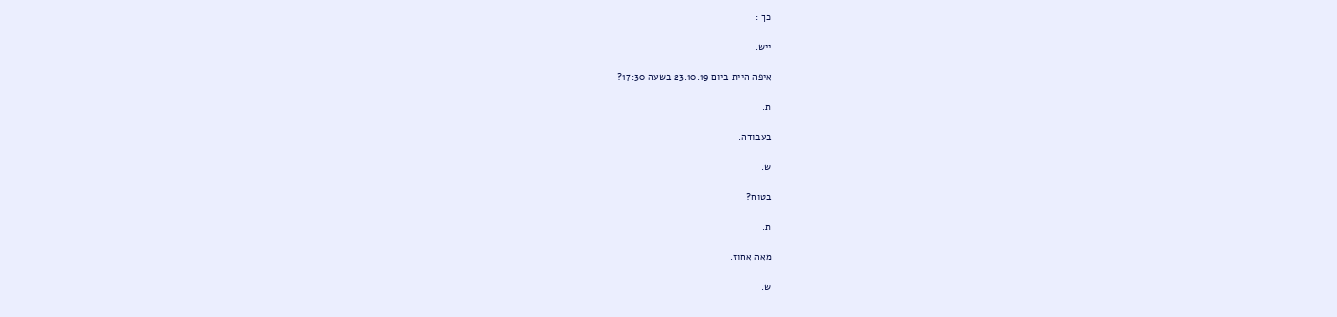כך :

ייש.

איפה היית ביום 23.10.19 בשעה 17:30?

ת.

בעבודה.

ש.

בטוח?

ת.

מאה אחוז.

ש.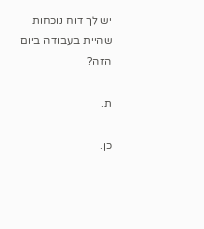יש לך דוח נוכחות שהיית בעבודה ביום הזה?

ת.

כן.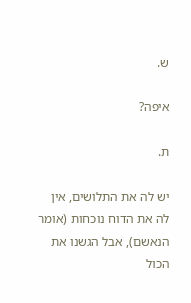ש.

איפה?

ת.

יש לה את התלושים, אין לה את הדוח נוכחות (אומר הנאשם), אבל הגשנו את הכול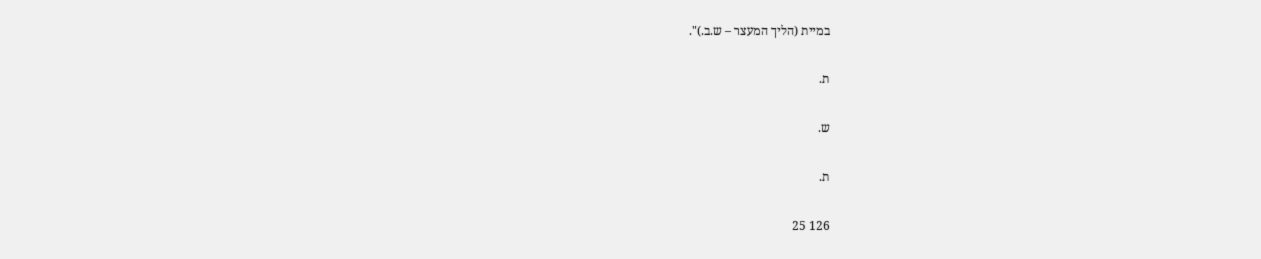במיית (הליך המעצר – ש.ב.)".

ת.

ש.

ת.

126 25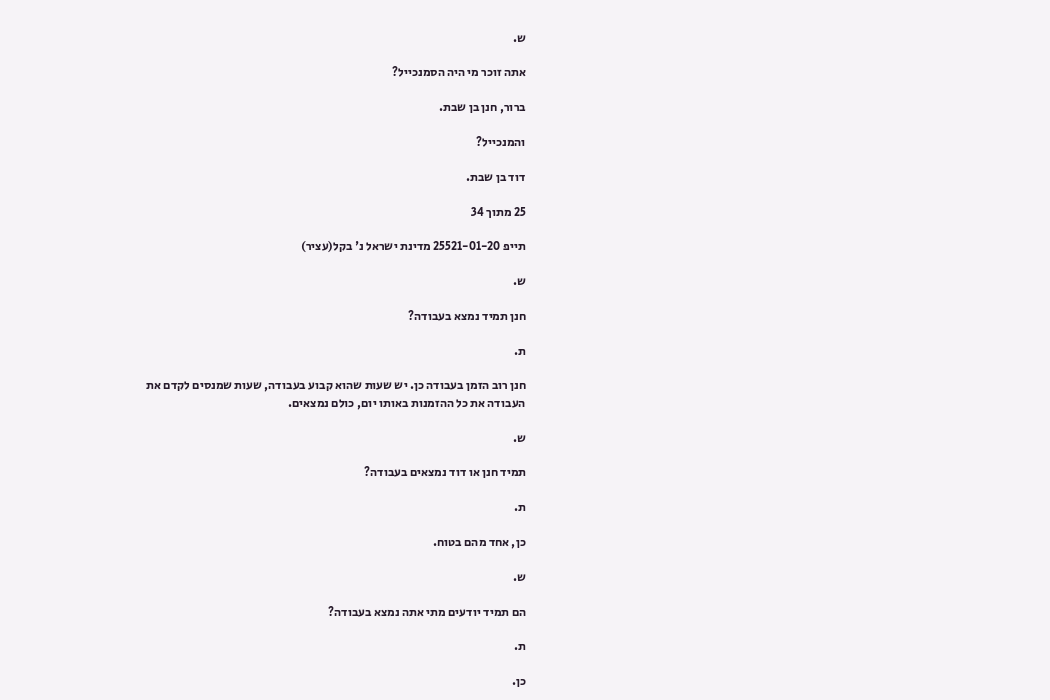ש.

אתה זוכר מי היה הסמנכייל?

ברור, חנן בן שבת.

והמנכייל?

דוד בן שבת.

25 מתוך 34

תייפ 25521-01-20 מדינת ישראל נ' בקל(עציר)

ש.

חנן תמיד נמצא בעבודה?

ת.

חנן רוב הזמן בעבודה כן. יש שעות שהוא קבוע בעבודה, שעות שמנסים לקדם את
העבודה את כל ההזמנות באותו יום, כולם נמצאים.

ש.

תמיד חנן או דוד נמצאים בעבודה?

ת.

כן, אחד מהם בטוח.

ש.

הם תמיד יודעים מתי אתה נמצא בעבודה?

ת.

כן.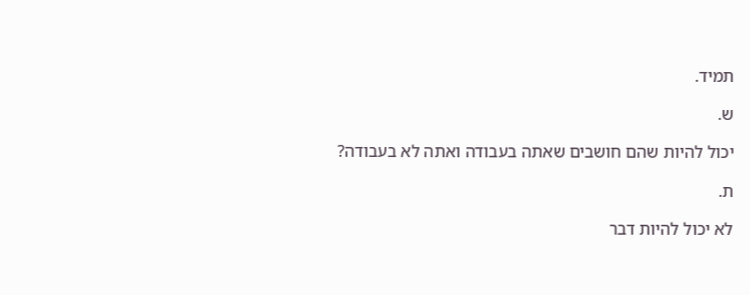תמיד.

ש.

יכול להיות שהם חושבים שאתה בעבודה ואתה לא בעבודה?

ת.

לא יכול להיות דבר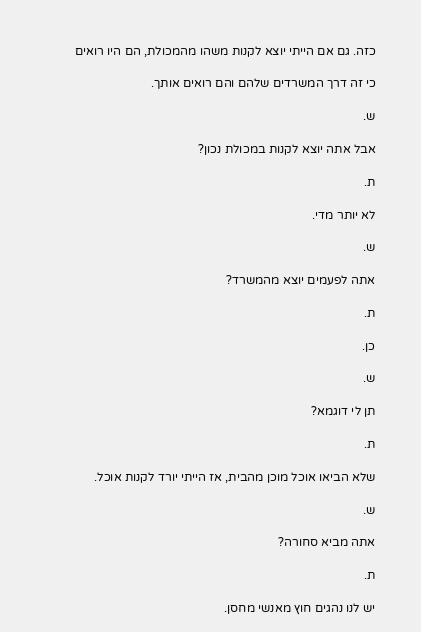כזה. גם אם הייתי יוצא לקנות משהו מהמכולת, הם היו רואים

כי זה דרך המשרדים שלהם והם רואים אותך.

ש.

אבל אתה יוצא לקנות במכולת נכון?

ת.

לא יותר מדי.

ש.

אתה לפעמים יוצא מהמשרד?

ת.

כן.

ש.

תן לי דוגמא?

ת.

שלא הביאו אוכל מוכן מהבית, אז הייתי יורד לקנות אוכל.

ש.

אתה מביא סחורה?

ת.

יש לנו נהגים חוץ מאנשי מחסן.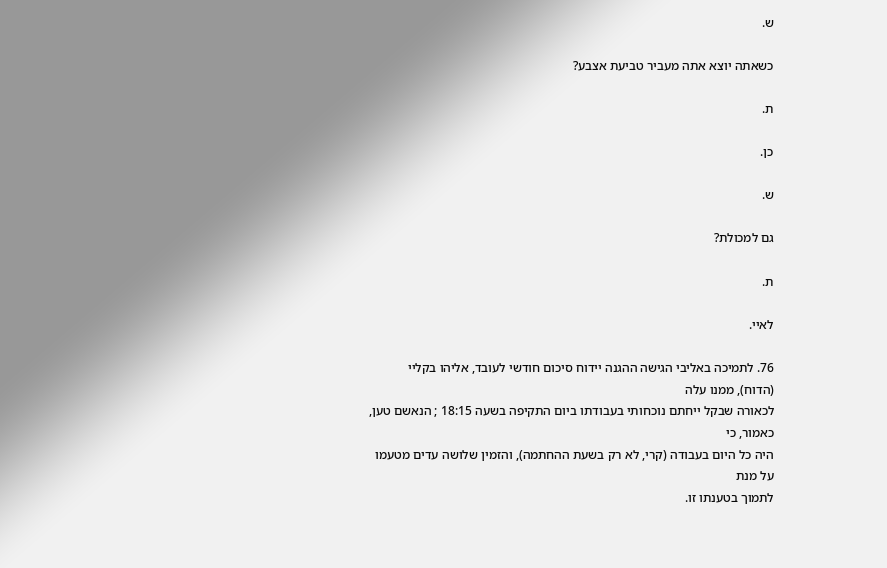ש.

כשאתה יוצא אתה מעביר טביעת אצבע?

ת.

כן.

ש.

גם למכולת?

ת.

לאיי.

76. לתמיכה באליבי הגישה ההגנה יידוח סיכום חודשי לעובד, אליהו בקליי (הדוח), ממנו עלה
לכאורה שבקל ייחתם נוכחותי בעבודתו ביום התקיפה בשעה 18:15 ; הנאשם טען, כאמור, כי
היה כל היום בעבודה (קרי, לא רק בשעת ההחתמה), והזמין שלושה עדים מטעמו על מנת
לתמוך בטענתו זו.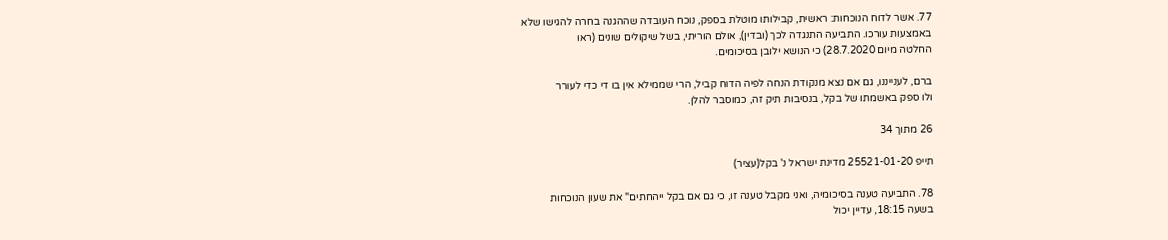77. אשר לדוח הנוכחות: ראשית, קבילותו מוטלת בספק, נוכח העובדה שההגנה בחרה להגישו שלא
באמצעות עורכו. התביעה התנגדה לכך (ובדין), אולם הוריתי, בשל שיקולים שונים (ראו
החלטה מיום 28.7.2020) כי הנושא ילובן בסיכומים.

ברם, לענייננו, גם אם נצא מנקודת הנחה לפיה הדוח קביל, הרי שממילא אין בו די כדי לעורר
ולו ספק באשמתו של בקל, בנסיבות תיק זה, כמוסבר להלן.

26 מתוך 34

תייפ 25521-01-20 מדינת ישראל נ' בקל(עציר)

78. התביעה טענה בסיכומיה, ואני מקבל טענה זו, כי גם אם בקל ייהחתים" את שעון הנוכחות
בשעה 18:15, עדיין יכול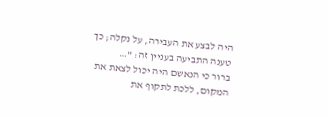היה לבצע את העבירה, על נקלה; כך טענה התביעה בעניין זה: "…
ברור כי הנאשם היה יכול לצאת את המקום, ללכת לתקוף את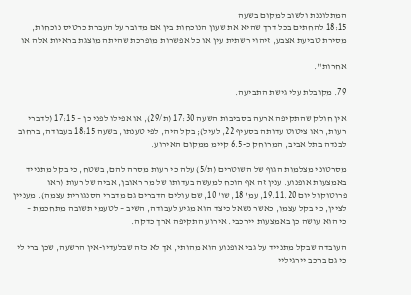המתלוננת ולשוב למקום בשעה
18:15 להחתים בכל דרך שהיא את שעון הנוכחות בין אם מדובר על העברת כרטיס נוכחות,
מסירת טביעת אצבע, זיהוי רשתית עין או כל אפשרות מופרכת שהיתה מוצגת בראיות אלה או

אחרות".

79. מקובלת עלי גישת התביעה.

אין חולק שהתקיפה ארעה בסביבות השעה 17:30 (ת/29), או אפילו לפני כן – 17:15 (לדברי
רעות, ראו ציטוט עדותה בסעיף 22, לעיל); בקל היה, לפי טענתו, בשעה 18:15 בעבודה, ברחוב
לבנדה בתל אביב, המרוחק כ-6.5 קיימ ממקום האירוע.

מסרטוני מצלמות הגוף של השוטרים (ת/5) עלה כי רעות מסרה להם, בשטח, כי בקל מתנייד
באמצעות אופנוע. ענין זה אף הוכח למעשה בעדותו של מר ראובן, אביה של רעות (ראו
פרוטוקול יום 19.11.20, עמ' 18, שו' 10, שם עולים הדברים גם מדברי הסנגורית עצמה). מעניין
לציין, כי בקל עצמו, כאשר נשאל כיצד הוא מגיע לעבודה, השיב – לטעמי תשובה מתחכמת –
כי הוא עושה כן באמצעות יירכבי. אירוע התקיפה ארך כדקה.

העובדה שבקל מתנייד על גבי אופנוע הוא מהותי, אך לא כזה שבלעדיו-אין הרשעה, שכן ברי לי
כי גם ברכב יירגיליי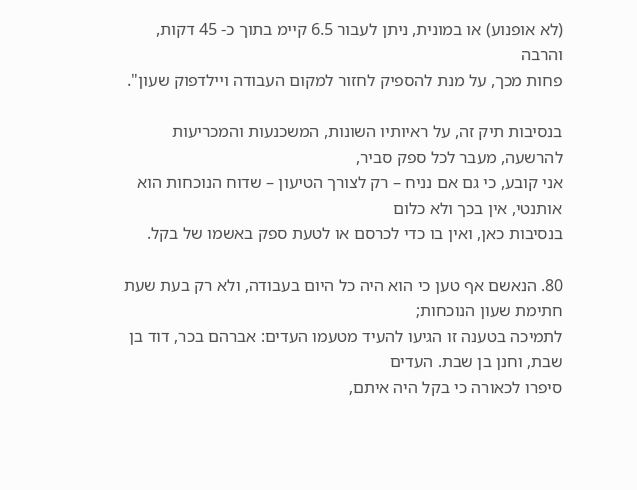(לא אופנוע) או במונית, ניתן לעבור 6.5 קיימ בתוך כ- 45 דקות, והרבה
פחות מכך, על מנת להספיק לחזור למקום העבודה ויילדפוק שעון".

בנסיבות תיק זה, על ראיותיו השונות, המשכנעות והמכריעות להרשעה, מעבר לכל ספק סביר,
אני קובע, כי גם אם נניח – רק לצורך הטיעון – שדוח הנוכחות הוא אותנטי, אין בכך ולא כלום
בנסיבות כאן, ואין בו כדי לכרסם או לטעת ספק באשמו של בקל.

80. הנאשם אף טען כי הוא היה כל היום בעבודה, ולא רק בעת שעת חתימת שעון הנוכחות;
לתמיכה בטענה זו הגיעו להעיד מטעמו העדים: אברהם בכר, דוד בן שבת, וחנן בן שבת. העדים
סיפרו לכאורה כי בקל היה איתם,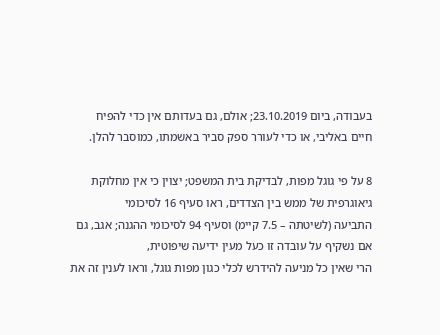בעבודה, ביום 23.10.2019; אולם, גם בעדותם אין כדי להפיח
חיים באליבי, או כדי לעורר ספק סביר באשמתו, כמוסבר להלן.

8 על פי גוגל מפות, לבדיקת בית המשפט; יצוין כי אין מחלוקת גיאוגרפית של ממש בין הצדדים, ראו סעיף 16 לסיכומי
התביעה (לשיטתה – 7.5 קיימ) וסעיף 94 לסיכומי ההגנה; אגב, גם אם נשקיף על עובדה זו כעל מעין ידיעה שיפוטית,
הרי שאין כל מניעה להידרש לכלי כגון מפות גוגל, וראו לענין זה את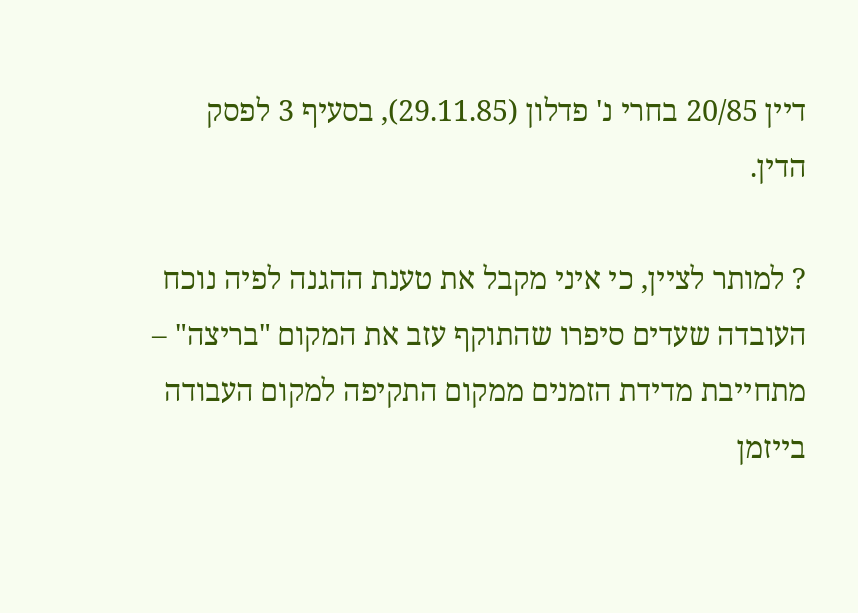דיין 20/85 בחרי נ' פדלון (29.11.85), בסעיף 3 לפסק
הדין.

? למותר לציין, כי איני מקבל את טענת ההגנה לפיה נוכח העובדה שעדים סיפרו שהתוקף עזב את המקום "בריצה" –
מתחייבת מדידת הזמנים ממקום התקיפה למקום העבודה בייזמן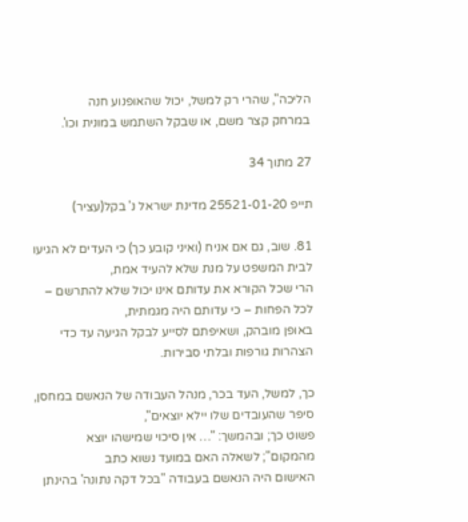הליכה", שהרי רק למשל, יכול שהאופנוע חנה
במרחק קצר משם, או שבקל השתמש במונית וכו'.

27 מתוך 34

תייפ 25521-01-20 מדינת ישראל נ' בקל(עציר)

81. שוב, גם אם אניח (ואיני קובע כך) כי העדים לא הגיעו לבית המשפט על מנת שלא להעיד אמת,
הרי שכל הקורא את עדותם אינו יכול שלא להתרשם – לכל הפחות – כי עדותם היה מגמתית,
באופן מובהק, ושאיפתם לסייע לבקל הגיעה עד כדי הצהרות גורפות ובלתי סבירות.

כך, למשל, העד בכר, מנהל העבודה של הנאשם במחסן, סיפר שהעובדים שלו יילא יוצאים",
פשוט כך; ובהמשך: "… אין סיכוי שמישהו יוצא מהמקום"; לשאלה האם במועד נשוא כתב
האישום היה הנאשם בעבודה "בכל דקה נתונה' בהינתן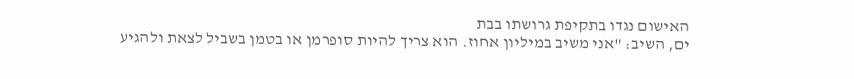האישום נגדו בתקיפת גרושתו בבת
ים, השיב: "אני משיב במיליון אחוז. הוא צריך להיות סופרמן או בטמן בשביל לצאת ולהגיע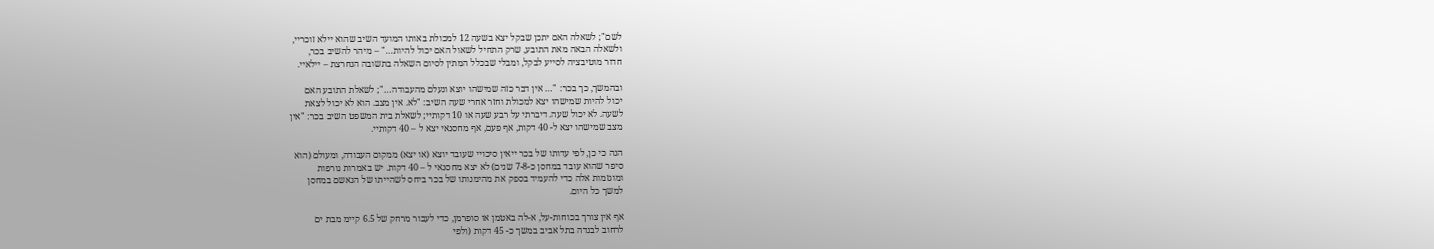לשם"; לשאלה האם יתכן שבקל יצא בשעה 12 למכולת באותו המועד השיב שהוא יילא זוכריי,
ולשאלה הבאה מאת התובע, שרק התחיל לשאול האם יכול להיות…" – מיהר להשיב בכר,
חדור מוטיבציה לסייע לבקל, ומבלי שבכלל המתין לסיום השאלה בתשובה הנחרצת – יילאיי.

ובהמשך, כך בכר: "… אין דבר כזה שמישהו יוצא ונעלם מהעבודה…"; לשאלת התובע האם
יכול להיות שמישהו יצא למכולת וחזר אחרי שעה השיב: "לא. אין מצב. הוא לא יכול לצאת
לשעה. לא יכול שעה. דיברתי על רבע שעה או 10 דקותיי; לשאלת בית המשפט השיב בכר: "אין
מצב שמישהו יצא ל- 40 דקות, אף פעם, אף מחסנאי יצא ל – 40 דקותיי.

הנה כי כן, לפי עדותו של בכר ייאין סיכויי שעובד יוצא (או יצא) ממקום העבודה, ומעולם (הוא
סיפר שהוא עובד במחסן כ-7-8 שנים) לא יצא מחסנאי ל – 40 דקות. יש באמרות גורפות
ומוגזמות אלה כדי להעמיד בספק את מהימנותו של בכר ביחס לשהייתו של הנאשם במחסן
למשך כל היום.

אף אין צורך בכוחות-על, א-לה באטמן או סופרמן, כדי לעבור מרחק של 6.5 קיימ מבת ים
לרחוב לבנדה בתל אביב במשך כ- 45 דקות (ולפי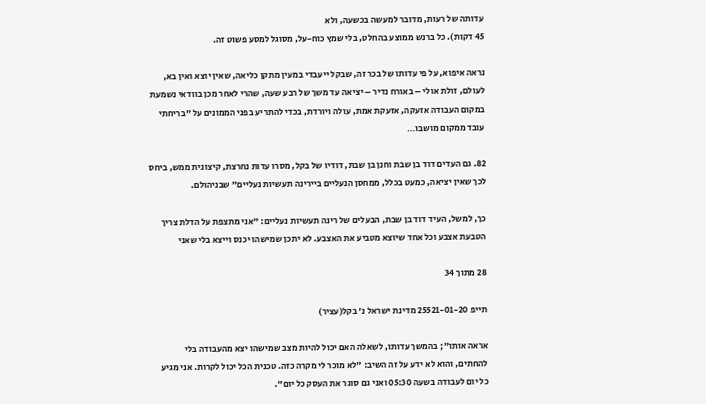עדותה של רעות, מדובר למעשה בכשעה, ולא
45 דקות). כל ברנש ממוצע בהחלט, בלי שמץ כוח-על, מסוגל למסע פשוט זה.

נראה איפוא, על פי עדותו של בכר זה, שבקל ייעבדי במעין מתקן כליאה, שאין יוצא ואין בא,
לעולם, זולת אולי – באורח נדיר – יציאה עד משך של רבע שעה, שהרי לאחר מכן בוודאי נשמעת
במקום העבודה אזעקה, אזעקת אמת, עולה ויורדת, בכדי להתריע בפני הממונים על "בריחתי
עובד ממקום מושבו…

82. גם העדים דוד בן שבת וחנן בן שבת, דודיו של בקל, מסרו עדות נחרצת, קיצונית ממש, ביחס
לכך שאין יציאה, כמעט בכלל, ממחסן הנעליים ביירינה תעשיות נעליים" שבניהולם.

כך, למשל, העיד דוד בן שבת, הבעלים של רינה תעשיות נעליים: "אני מתצפת על הדלת צריך
הטבעת אצבע וכל אחד שיוצא מטביע את האצבע. לא יתכן שמישהו יכנס וייצא בלי שאני

28 מתוך 34

תייפ 25521-01-20 מדינת ישראל נ' בקל(עציר)

אראה אותו"; בהמשך עדותו, לשאלה האם יכול להיות מצב שמישהו יצא מהעבודה בלי
להחתים, והוא לא ידע על זה השיב: "לא מוכר לי מקרה כזה. טכנית הכל יכול לקרות. אני מגיע
כל יום לעבודה בשעה 05:30 ואני גם סוגר את העסק כל יום".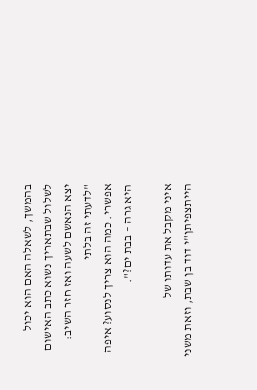בהמשך, לשאלה האם הוא יכול
לשלול שבתאריך נשוא כתב האישום יצא הנאשם לשעה ואז חזר השיב: "לדעתי זה בלתי
אפשרי. כמה הוא צריך לנסוע? איפה היא גרה – בבת ים?".

איני מקבל את עדותו של הייתצפיתן"י דוד בן שבת, וזאת משני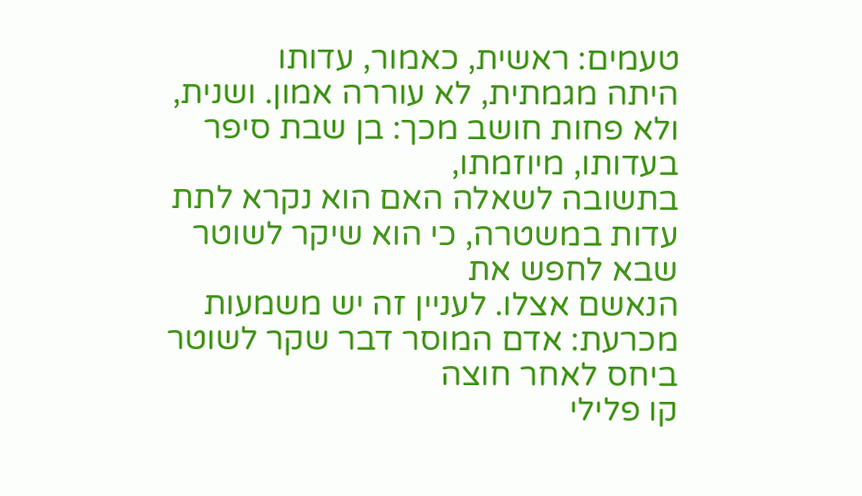טעמים: ראשית, כאמור, עדותו
היתה מגמתית, לא עוררה אמון. ושנית, ולא פחות חושב מכך: בן שבת סיפר בעדותו, מיוזמתו,
בתשובה לשאלה האם הוא נקרא לתת עדות במשטרה, כי הוא שיקר לשוטר שבא לחפש את
הנאשם אצלו. לעניין זה יש משמעות מכרעת: אדם המוסר דבר שקר לשוטר ביחס לאחר חוצה
קו פלילי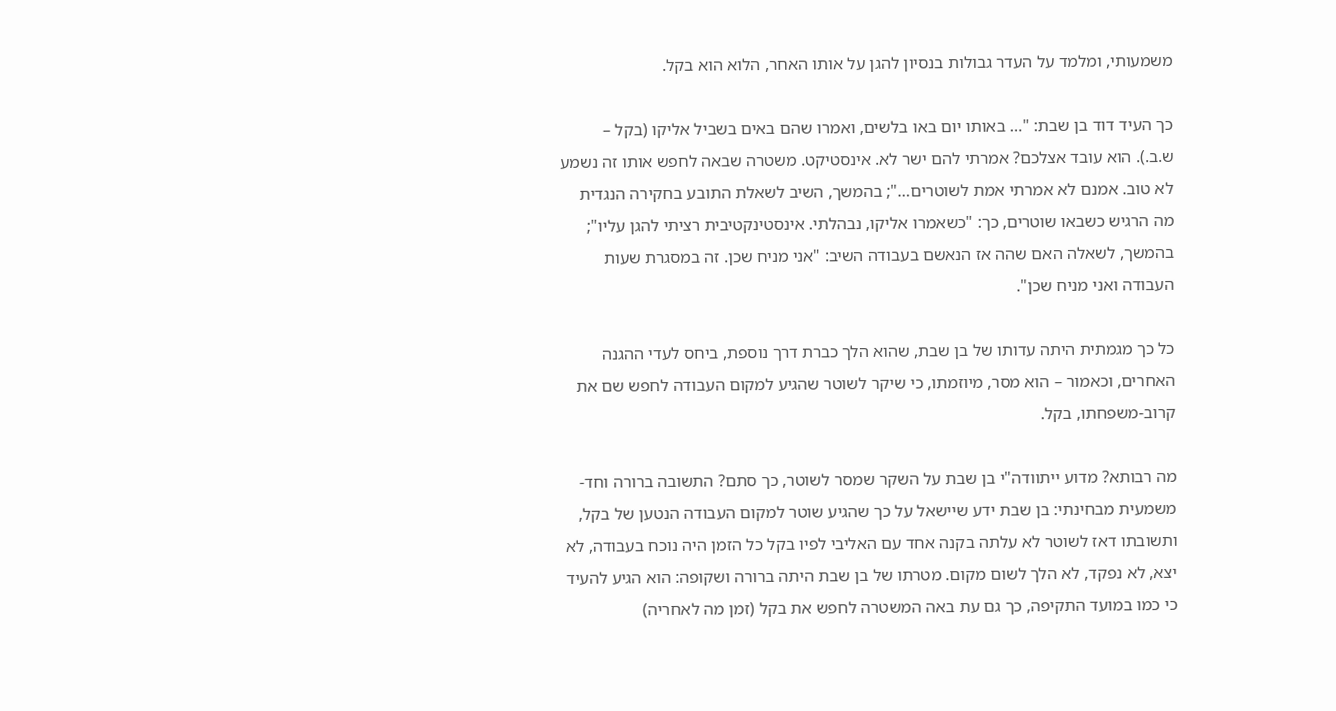משמעותי, ומלמד על העדר גבולות בנסיון להגן על אותו האחר, הלוא הוא בקל.

כך העיד דוד בן שבת: "… באותו יום באו בלשים, ואמרו שהם באים בשביל אליקו (בקל –
ש.ב.). הוא עובד אצלכם? אמרתי להם ישר לא. אינסטיקט. משטרה שבאה לחפש אותו זה נשמע
לא טוב. אמנם לא אמרתי אמת לשוטרים…"; בהמשך, השיב לשאלת התובע בחקירה הנגדית
מה הרגיש כשבאו שוטרים, כך: "כשאמרו אליקו, נבהלתי. אינסטינקטיבית רציתי להגן עליו";
בהמשך, לשאלה האם שהה אז הנאשם בעבודה השיב: "אני מניח שכן. זה במסגרת שעות
העבודה ואני מניח שכן".

כל כך מגמתית היתה עדותו של בן שבת, שהוא הלך כברת דרך נוספת, ביחס לעדי ההגנה
האחרים, וכאמור – הוא מסר, מיוזמתו, כי שיקר לשוטר שהגיע למקום העבודה לחפש שם את
קרוב-משפחתו, בקל.

מה רבותא? מדוע ייתוודה"י בן שבת על השקר שמסר לשוטר, כך סתם? התשובה ברורה וחד-
משמעית מבחינתי: בן שבת ידע שיישאל על כך שהגיע שוטר למקום העבודה הנטען של בקל,
ותשובתו דאז לשוטר לא עלתה בקנה אחד עם האליבי לפיו בקל כל הזמן היה נוכח בעבודה, לא
יצא, לא נפקד, לא הלך לשום מקום. מטרתו של בן שבת היתה ברורה ושקופה: הוא הגיע להעיד
כי כמו במועד התקיפה, כך גם עת באה המשטרה לחפש את בקל (זמן מה לאחריה)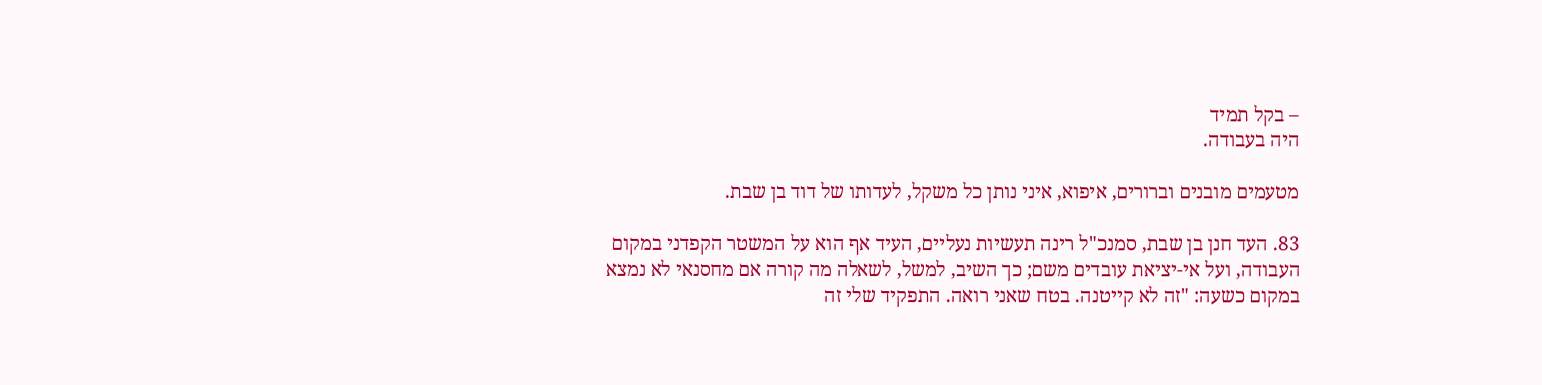– בקל תמיד
היה בעבודה.

מטעמים מובנים וברורים, איפוא, איני נותן כל משקל, לעדותו של דוד בן שבת.

83. העד חנן בן שבת, סמנכ"ל רינה תעשיות נעליים, העיד אף הוא על המשטר הקפדני במקום
העבודה, ועל אי-יציאת עובדים משם; כך השיב, למשל, לשאלה מה קורה אם מחסנאי לא נמצא
במקום כשעה: "זה לא קייטנה. בטח שאני רואה. התפקיד שלי זה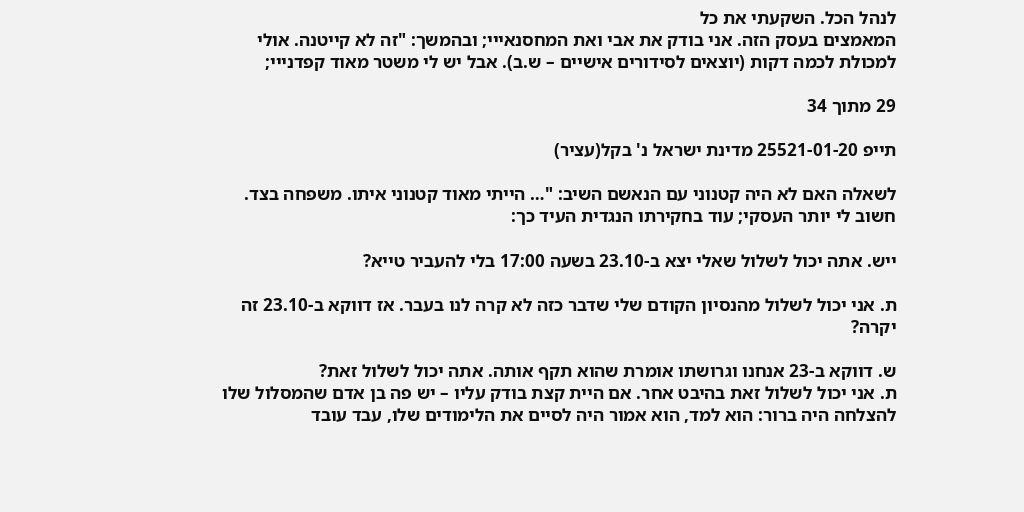לנהל הכל. השקעתי את כל
המאמצים בעסק הזה. אני בודק את אבי ואת המחסנאייי; ובהמשך: "זה לא קייטנה. אולי
למכולת לכמה דקות (יוצאים לסידורים אישיים – ש.ב). אבל יש לי משטר מאוד קפדנייי;

29 מתוך 34

תייפ 25521-01-20 מדינת ישראל נ' בקל(עציר)

לשאלה האם לא היה קטנוני עם הנאשם השיב: "… הייתי מאוד קטנוני איתו. משפחה בצד.
חשוב לי יותר העסקי; עוד בחקירתו הנגדית העיד כך:

ייש. אתה יכול לשלול שאלי יצא ב-23.10 בשעה 17:00 בלי להעביר טייא?

ת. אני יכול לשלול מהנסיון הקודם שלי שדבר כזה לא קרה לנו בעבר. אז דווקא ב-23.10 זה
יקרה?

ש. דווקא ב-23 אנחנו וגרושתו אומרת שהוא תקף אותה. אתה יכול לשלול זאת?
ת. אני יכול לשלול זאת בהיבט אחר. אם היית קצת בודק עליו – יש פה בן אדם שהמסלול שלו
להצלחה היה ברור: הוא למד, הוא אמור היה לסיים את הלימודים שלו, עבד עובד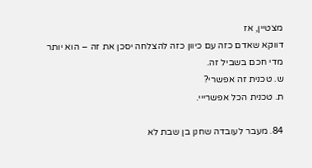מצטיין, אז
דווקא שאדם כזה עם כיוון כזה להצלחה יסכן את זה – הוא יותר מדי חכם בשביל זה.
ש. טכנית זה אפשרי?
ת. טכנית הכל אפשרייי.

84. מעבר לעובדה שחנן בן שבת לא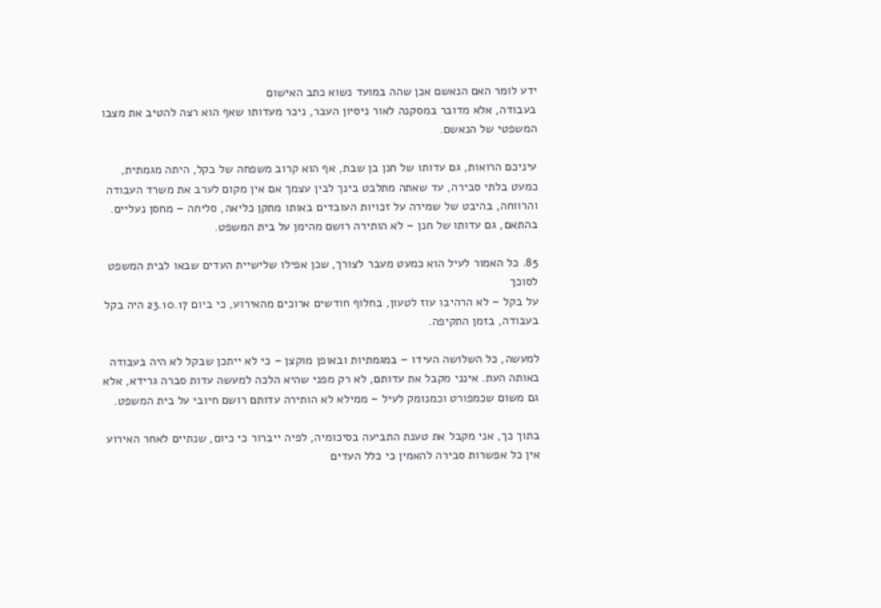ידע לומר האם הנאשם אכן שהה במועד נשוא כתב האישום
בעבודה, אלא מדובר במסקנה לאור ניסיון העבר, ניכר מעדותו שאף הוא רצה להטיב את מצבו
המשפטי של הנאשם.

עיניכם הרואות, גם עדותו של חנן בן שבת, אף הוא קרוב משפחה של בקל, היתה מגמתית,
כמעט בלתי סבירה, עד שאתה מתלבט בינך לבין עצמך אם אין מקום לערב את משרד העבודה
והרווחה, בהיבט של שמירה על זכויות העובדים באותו מתקן כליאה, סליחה – מחסן נעליים.
בהתאם, גם עדותו של חנן – לא הותירה רושם מהימן על בית המשפט.

85. כל האמור לעיל הוא כמעט מעבר לצורך, שכן אפילו שלישיית העדים שבאו לבית המשפט לסוכך
על בקל – לא הרהיבו עוז לטעון, בחלוף חודשים ארוכים מהאירוע, כי ביום 23.10.17 היה בקל
בעבודה, בזמן התקיפה.

למעשה, כל השלושה העידו – במגמתיות ובאופן מוקצן – כי לא ייתכן שבקל לא היה בעבודה
באותה העת. אינני מקבל את עדותם, לא רק מפני שהיא הלכה למעשה עדות סברה גרידא, אלא
גם משום שכמפורט וכמנומק לעיל – ממילא לא הותירה עדותם רושם חיובי על בית המשפט.

בתוך כך, אני מקבל את טענת התביעה בסיכומיה, לפיה ייברור כי כיום, שנתיים לאחר האירוע
אין כל אפשרות סבירה להאמין כי כלל העדים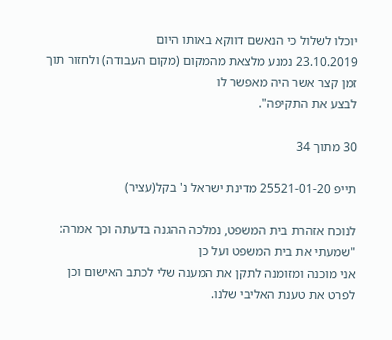יוכלו לשלול כי הנאשם דווקא באותו היום
23.10.2019 נמנע מלצאת מהמקום (מקום העבודה) ולחזור תוך זמן קצר אשר היה מאפשר לו
לבצע את התקיפה".

30 מתוך 34

תייפ 25521-01-20 מדינת ישראל נ' בקל(עציר)

לנוכח אזהרת בית המשפט, נמלכה ההגנה בדעתה וכך אמרה: "שמעתי את בית המשפט ועל כן
אני מוכנה ומזומנה לתקן את המענה שלי לכתב האישום וכן לפרט את טענת האליבי שלנו.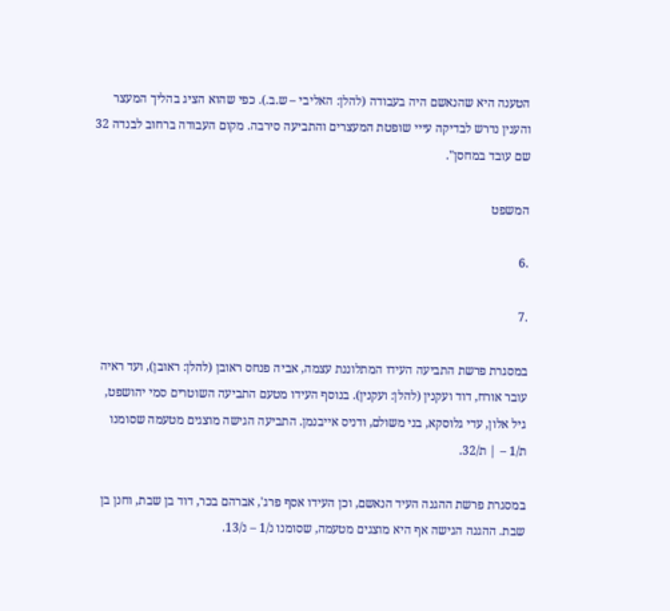הטענה היא שהנאשם היה בעבודה (להלן: האליבי – ש.ב.). כפי שהוא הציג בהליך המעצר
והענין נדרש לבדיקה עייי שופטת המעצרים והתביעה סירבה. מקום העבודה ברחוב לבנדה 32
שם עובד במחסן".

המשפט

.6

.7

במסגרת פרשת התביעה העידו המתלוננת עצמה, אביה פנחס ראובן (להלן: ראובן), ועד ראיה
עובר אורח, דוד ועקנין (להלן: ועקנין). בנוסף העידו מטעם התביעה השוטרים סמי יהושפט,
גיל אלון, עדי גלוסקא, בני משולם, ודניס אייבנמן. התביעה הגישה מוצגים מטעמה שסומנו
ת/1 – | ת/32.

במסגרת פרשת ההגנה העיד הנאשם, וכן העידו אסף פרג', אברהם בכר, דוד בן שבת, וחנן בן
שבת. ההגנה הגישה אף היא מוצגים מטעמה, שסומנו נ/1 – נ/13.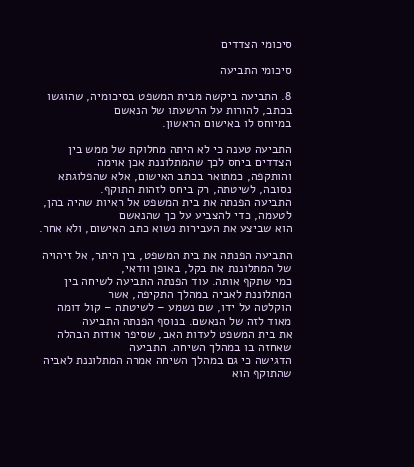סיכומי הצדדים

סיכומי התביעה

8. התביעה ביקשה מבית המשפט בסיכומיה, שהוגשו בכתב, להורות על הרשעתו של הנאשם
במיוחס לו באישום הראשון.

התביעה טענה כי לא היתה מחלוקת של ממש בין הצדדים ביחס לכך שהמתלוננת אכן אוימה
והותקפה, כמתואר בכתב האישום, אלא שהפלוגתא נסובה, לשיטתה, רק ביחס לזהות התוקף.
התביעה הפנתה את בית המשפט אל ראיות שהיה בהן, לטעמה, כדי להצביע על כך שהנאשם
הוא שביצע את העבירות נשוא כתב האישום, ולא אחר.

התביעה הפנתה את בית המשפט, בין היתר, אל זיהויה של המתלוננת את בקל, באופן וודאי,
כמי שתקף אותה. עוד הפנתה התביעה לשיחה בין המתלוננת לאביה במהלך התקיפה, אשר
הוקלטה על ידו, שם נשמע – לשיטתה – קול דומה מאוד לזה של הנאשם. בנוסף הפנתה התביעה
את בית המשפט לעדות האב, שסיפר אודות הבהלה שאחזה בו במהלך השיחה. התביעה
הדגישה כי גם במהלך השיחה אמרה המתלוננת לאביה שהתוקף הוא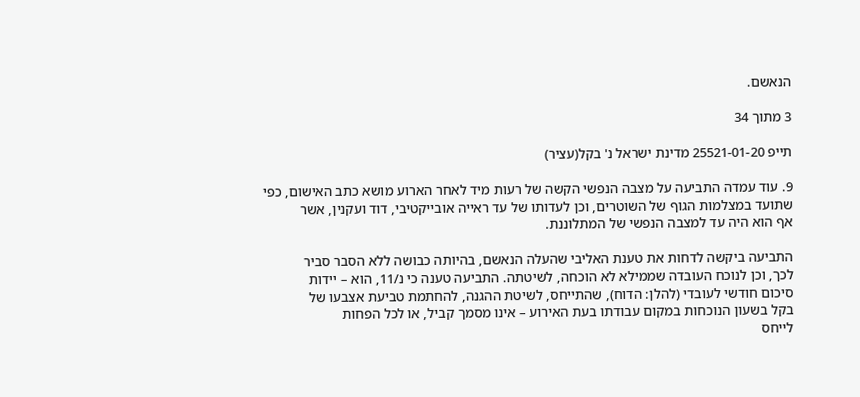הנאשם.

3 מתוך 34

תייפ 25521-01-20 מדינת ישראל נ' בקל(עציר)

9. עוד עמדה התביעה על מצבה הנפשי הקשה של רעות מיד לאחר הארוע מושא כתב האישום, כפי
שתועד במצלמות הגוף של השוטרים, וכן לעדותו של עד ראייה אובייקטיבי, דוד ועקנין, אשר
אף הוא היה עד למצבה הנפשי של המתלוננת.

התביעה ביקשה לדחות את טענת האליבי שהעלה הנאשם, בהיותה כבושה ללא הסבר סביר
לכך, וכן לנוכח העובדה שממילא לא הוכחה, לשיטתה. התביעה טענה כי נ/11, הוא – יידות
סיכום חודשי לעובדי (להלן: הדוח), שהתייחס, לשיטת ההגנה, להחתמת טביעת אצבעו של
בקל בשעון הנוכחות במקום עבודתו בעת האירוע – אינו מסמך קביל, או לכל הפחות
לייחס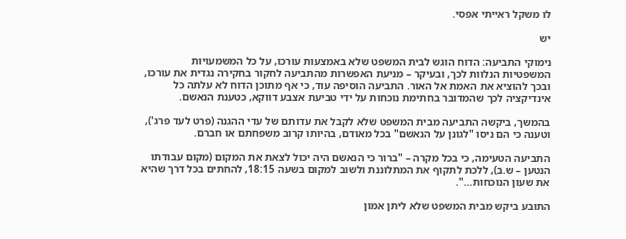לו משקל ראייתי אפסי.

יש

נימוקי התביעה: הדוח הוגש לבית המשפט שלא באמצעות עורכו, על כל המשמעויות
המשפטיות הנלוות לכך, ובעיקר – מניעת האפשרות מהתביעה לחקור בחקירה נגדית את עורכו,
ובכך להוציא את האמת אל האור. התביעה הוסיפה עוד, כי אף מתוכן הדוח לא עלתה כל
אינדיקציה לכך שהמדובר בחתימת נוכחות על ידי טביעת אצבע דווקא, כטענת הנאשם.

בהמשך, ביקשה התביעה מבית המשפט שלא לקבל את עדותם של עדי ההגנה (פרט לעד פרג'),
וטענה כי הם ניסו "לגונן על הנאשם" בכל מאודם, בהיותו קרוב משפחתם או חברם.

התביעה הטעימה, כי בכל מקרה – "ברור כי הנאשם היה יכול לצאת את המקום (מקום עבודתו
הנטען – ש.ב), ללכת לתקוף את המתלוננת ולשוב למקום בשעה 18:15, להחתים בכל דרך שהיא
את שעון הנוכחות…".

התובע ביקש מבית המשפט שלא ליתן אמון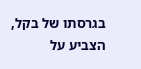בגרסתו של בקל, הצביע על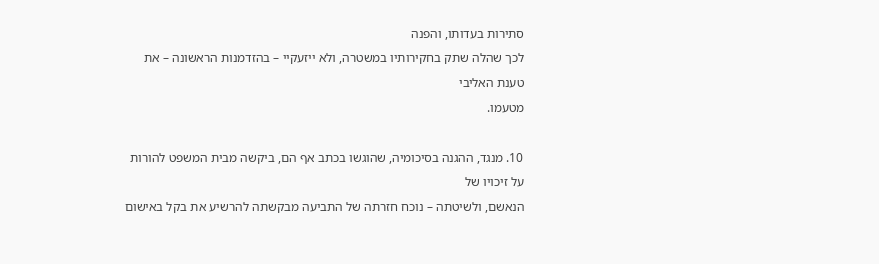סתירות בעדותו, והפנה
לכך שהלה שתק בחקירותיו במשטרה, ולא ייזעקיי – בהזדמנות הראשונה – את טענת האליבי
מטעמו.

10. מנגד, ההגנה בסיכומיה, שהוגשו בכתב אף הם, ביקשה מבית המשפט להורות על זיכויו של
הנאשם, ולשיטתה – נוכח חזרתה של התביעה מבקשתה להרשיע את בקל באישום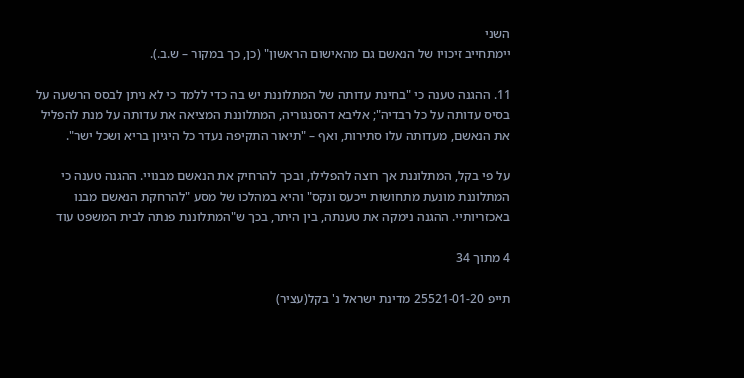השני
יימתחייב זיכויו של הנאשם גם מהאישום הראשון" (כן, כך במקור – ש.ב.).

11. ההגנה טענה כי "בחינת עדותה של המתלוננת יש בה כדי ללמד כי לא ניתן לבסס הרשעה על
בסיס עדותה על כל רבדיה"; אליבא דהסנגוריה, המתלוננת המציאה את עדותה על מנת להפליל
את הנאשם, מעדותה עלו סתירות, ואף – "תיאור התקיפה נעדר כל היגיון בריא ושכל ישר".

על פי בקל, המתלוננת אך רוצה להפלילו, ובכך להרחיק את הנאשם מבנויי. ההגנה טענה כי
המתלוננת מונעת מתחושות ייכעס ונקס" והיא במהלכו של מסע "להרחקת הנאשם מבנו
באכזריותיי. ההגנה נימקה את טענתה, בין היתר, בכך ש"המתלוננת פנתה לבית המשפט עוד

4 מתוך 34

תייפ 25521-01-20 מדינת ישראל נ' בקל(עציר)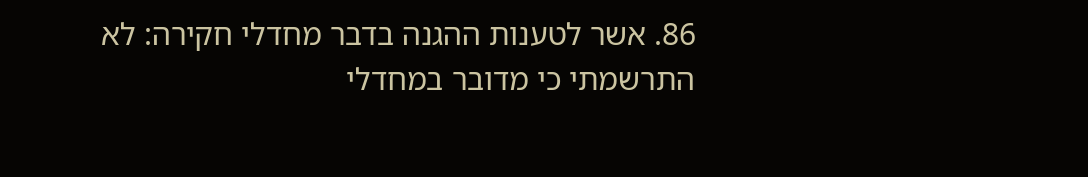86. אשר לטענות ההגנה בדבר מחדלי חקירה: לא התרשמתי כי מדובר במחדלי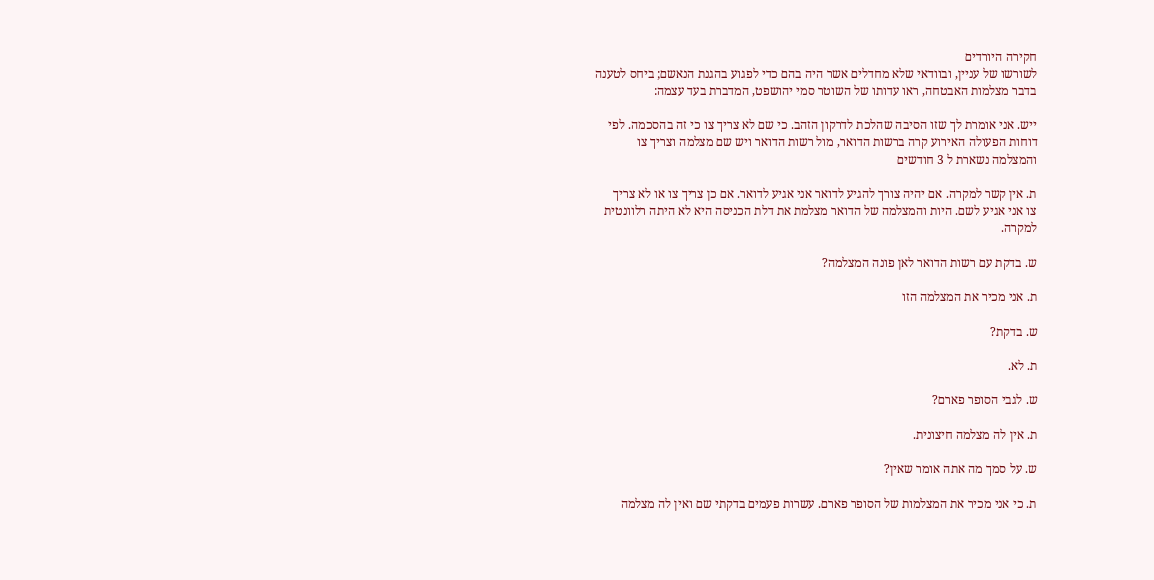חקירה היורדים
לשורשו של עניין, ובוודאי שלא מחדלים אשר היה בהם כדי לפגוע בהגנת הנאשם; ביחס לטענה
בדבר מצלמות האבטחה, ראו עדותו של השוטר סמי יהושפט, המדברת בעד עצמה:

ייש. אני אומרת לך שזו הסיבה שהלכת לדרקון הזהב. כי שם לא צריך צו כי זה בהסכמה. לפי
דוחות הפעולה האירוע קרה ברשות הדואר, מול רשות הדואר ויש שם מצלמה וצריך צו
והמצלמה נשארת ל 3 חודשים

ת. אין קשר למקרה. אם יהיה צורך להגיע לדואר אני אגיע לדואר. אם כן צריך צו או לא צריך
צו אני אגיע לשם. היות והמצלמה של הדואר מצלמת את דלת הכניסה היא לא היתה רלוונטית
למקרה.

ש. בדקת עם רשות הדואר לאן פונה המצלמה?

ת. אני מכיר את המצלמה הזו

ש. בדקת?

ת. לא.

ש. לגבי הסופר פארם?

ת. אין לה מצלמה חיצונית.

ש. על סמך מה אתה אומר שאין?

ת. כי אני מכיר את המצלמות של הסופר פארם. עשרות פעמים בדקתי שם ואין לה מצלמה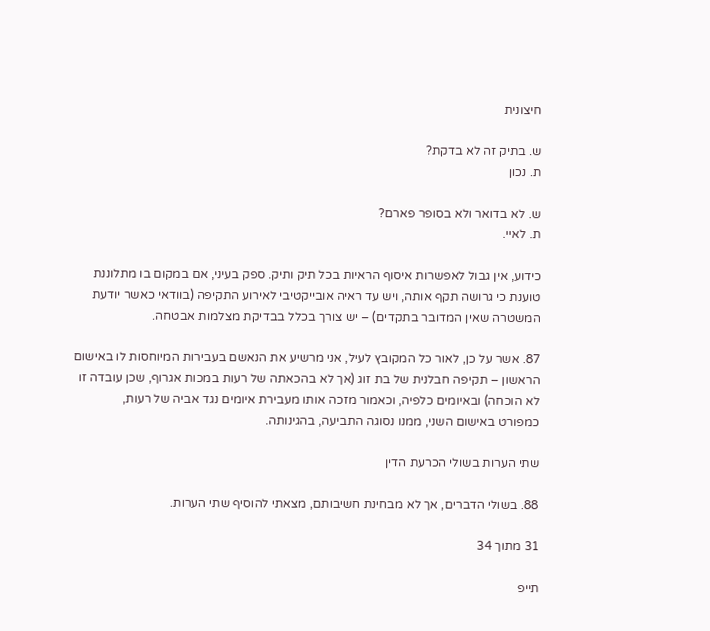חיצונית

ש. בתיק זה לא בדקת?
ת. נכון

ש. לא בדואר ולא בסופר פארם?
ת. לאיי.

כידוע, אין גבול לאפשרות איסוף הראיות בכל תיק ותיק. ספק בעיני, אם במקום בו מתלוננת
טוענת כי גרושה תקף אותה, ויש עד ראיה אובייקטיבי לאירוע התקיפה (בוודאי כאשר יודעת
המשטרה שאין המדובר בתקדים) – יש צורך בכלל בבדיקת מצלמות אבטחה.

87. אשר על כן, לאור כל המקובץ לעיל, אני מרשיע את הנאשם בעבירות המיוחסות לו באישום
הראשון – תקיפה חבלנית של בת זוג (אך לא בהכאתה של רעות במכות אגרוף, שכן עובדה זו
לא הוכחה) ובאיומים כלפיה, וכאמור מזכה אותו מעבירת איומים נגד אביה של רעות,
כמפורט באישום השני, ממנו נסוגה התביעה, בהגינותה.

שתי הערות בשולי הכרעת הדין

88. בשולי הדברים, אך לא מבחינת חשיבותם, מצאתי להוסיף שתי הערות.

31 מתוך 34

תייפ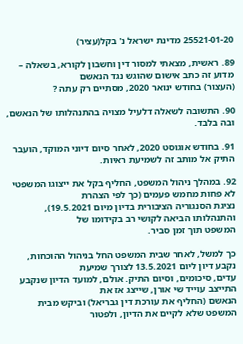25521-01-20 מדינת ישראל נ' בקל(עציר)

89. ראשית, מצאתי למסור דין וחשבון לקורא, בשאלה – מדוע זה כתב אישום שהוגש נגד הנאשם
(העצור) בחודש ינואר 2020, מסתיים רק עתה ?

90. התשובה לשאלה דלעיל מצויה בהתנהלותו של הנאשם, ובה בלבד.

91. בחודש אוגוסט 2020, לאחר סיום דיוני המוקד, הועבר התיק אל מותב זה לשמיעת ראיות.

92. במהלך ניהול המשפט, החליף בקל את ייצוגו המשפטי לא פחות מחמש פעמים (כך לפי הצהרת
נציגת הסנגוריה הציבורית בדיון מיום 19.5.2021), והתנהלותו הביאה לקושי רב בקידומו של
המשפט תוך זמן סביר.

כך למשל, לאחר שבית המשפט החל בניהול ההוכחות, נקבע דיון ליום 13.5.2021 לצורך שמיעת
עדים, סיכומים, וסיום התיק. אולם, למועד הדיון שנקבע התייצב עוייד שי אורן, שייצג אז את
הנאשם (החליף את עורכת דין גבריאל) וביקש מבית המשפט שלא לקיים את הדיון, ולפטור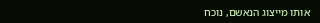אותו מייצוג הנאשם, נוכח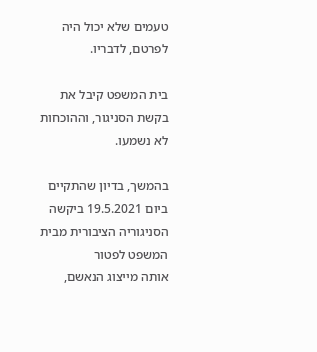טעמים שלא יכול היה לפרטם, לדבריו.

בית המשפט קיבל את בקשת הסניגור, וההוכחות לא נשמעו.

בהמשך, בדיון שהתקיים ביום 19.5.2021 ביקשה הסניגוריה הציבורית מבית המשפט לפטור
אותה מייצוג הנאשם,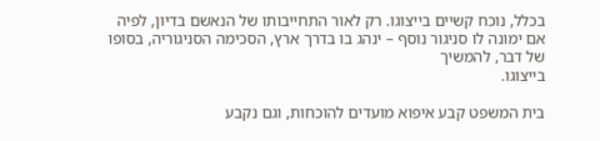בכלל, נוכח קשיים בייצוגו. רק לאור התחייבותו של הנאשם בדיון, לפיה
אם ימונה לו סניגור נוסף – ינהג בו בדרך ארץ, הסכימה הסניגוריה, בסופו של דבר, להמשיך
בייצוגו.

בית המשפט קבע איפוא מועדים להוכחות, וגם נקבע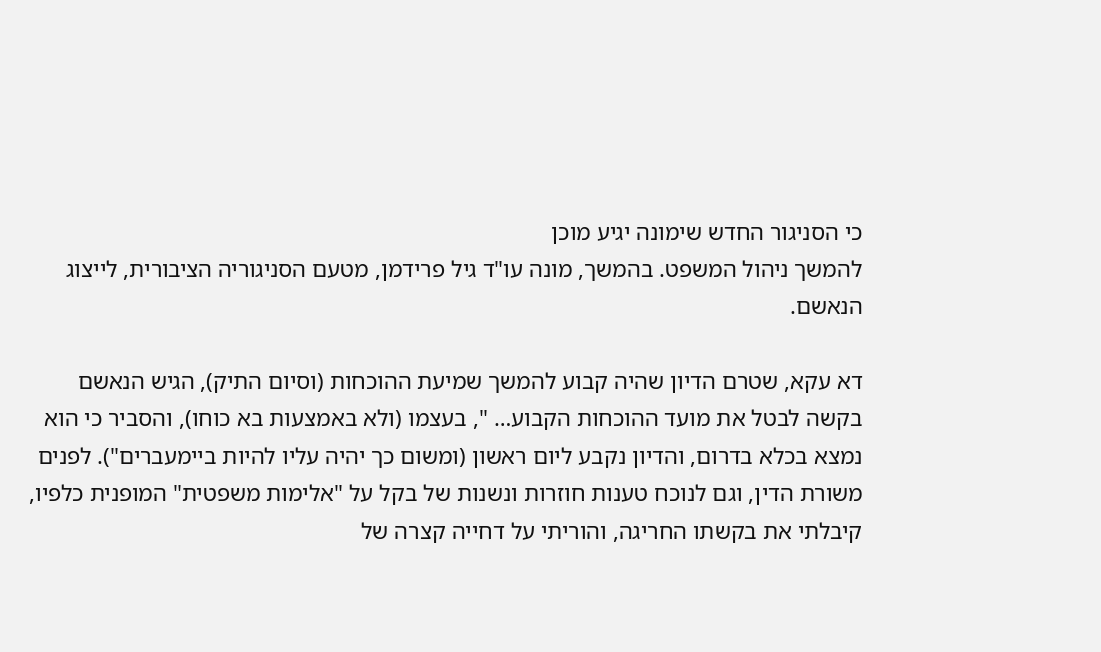כי הסניגור החדש שימונה יגיע מוכן
להמשך ניהול המשפט. בהמשך, מונה עו"ד גיל פרידמן, מטעם הסניגוריה הציבורית, לייצוג
הנאשם.

דא עקא, שטרם הדיון שהיה קבוע להמשך שמיעת ההוכחות (וסיום התיק), הגיש הנאשם
בקשה לבטל את מועד ההוכחות הקבוע… ", בעצמו (ולא באמצעות בא כוחו), והסביר כי הוא
נמצא בכלא בדרום, והדיון נקבע ליום ראשון (ומשום כך יהיה עליו להיות ביימעברים"). לפנים
משורת הדין, וגם לנוכח טענות חוזרות ונשנות של בקל על "אלימות משפטית" המופנית כלפיו,
קיבלתי את בקשתו החריגה, והוריתי על דחייה קצרה של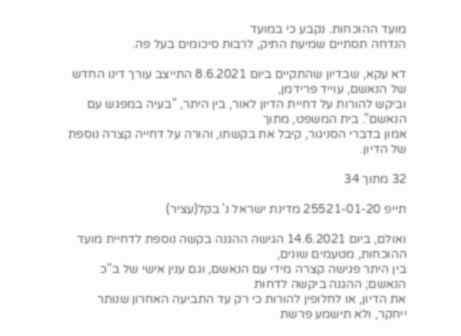מועד ההוכחות. נקבע כי במועד
הנדחה תסתיים שמיעת התיק, לרבות סיכומים בעל פה.

דא עקא, שבדיון שהתקיים ביום 8.6.2021 התייצב עורך דינו החדש של הנאשם, עוייד פרידמן,
וביקש להורות על דחיית הדיון לאור, בין היתר, "בעיה במפגש עם הנאשם". בית המשפט, מתוך
אמון בדברי הסניגור, קיבל את בקשתו, והורה על דחייה קצרה נוספת של הדיון.

32 מתוך 34

תייפ 25521-01-20 מדינת ישראל נ' בקל(עציר)

ואולם, ביום 14.6.2021 הגישה ההגנה בקשה נוספת לדחיית מועד ההוכחות, מטעמים שונים,
בין היתר פגישה קצרה מידי עם הנאשם, וגם ענין אישי של ב"כ הנאשם; ההגנה ביקשה לדחות
את הדיון, או לחלופין להורות כי רק עד התביעה האחרון שנותר ייחקר, ולא תישמע פרשת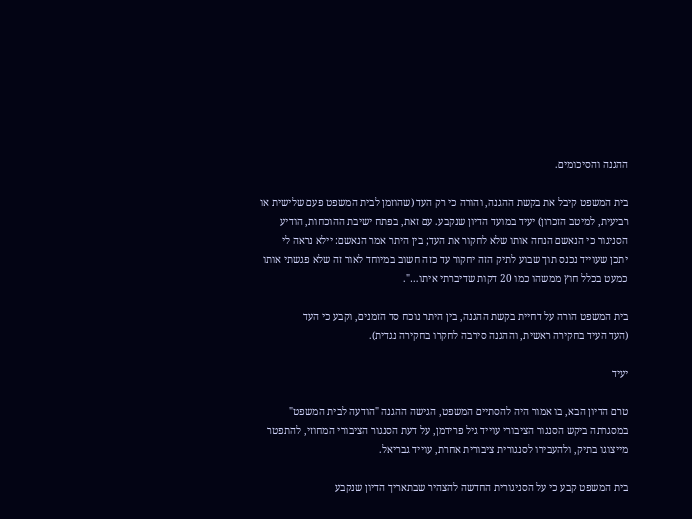ההגנה והסיכומים.

בית המשפט קיבל את בקשת ההגנה, והורה כי רק העד (שהוזמן לבית המשפט פעם שלישית או
רביעית, למיטב הזכרון) יעיד במועד הדיון שנקבע. עם זאת, בפתח ישיבת ההוכחות, הודיע
הסניגור כי הנאשם הנחה אותו שלא לחקור את העד; בין היתר אמר הנאשם: יילא נראה לי
יתכן שעוייד נכנס תוך שבוע לתיק הזה יחקור עד כזה חשוב במיוחד לאור זה שלא פגשתי אותו
כמעט בכלל חוץ ממשהו כמו 20 דקות שדיברתי איתו…".

בית המשפט הורה על דחיית בקשת ההגנה, בין היתר נוכח סד הזמנים, וקבע כי העד
(העד העיד בחקירה ראשית, וההגנה סירבה לחקרו בחקירה נגדית).

יעיד

טרם הדיון הבא, בו אמור היה להסתיים המשפט, הגישה ההגנה "הודעה לבית המשפט"
במסגרתה ביקש הסנגור הציבורי עוייד גיל פרידמן, על דעת הסנגור הציבורי המחוזי, להתפטר
מייצוגו בתיק, ולהעבירו לסנגורית ציבורית אחרת, עוייד גבריאל.

בית המשפט קבע כי על הסניגורית החדשה להצהיר שבתאריך הדיון שנקבע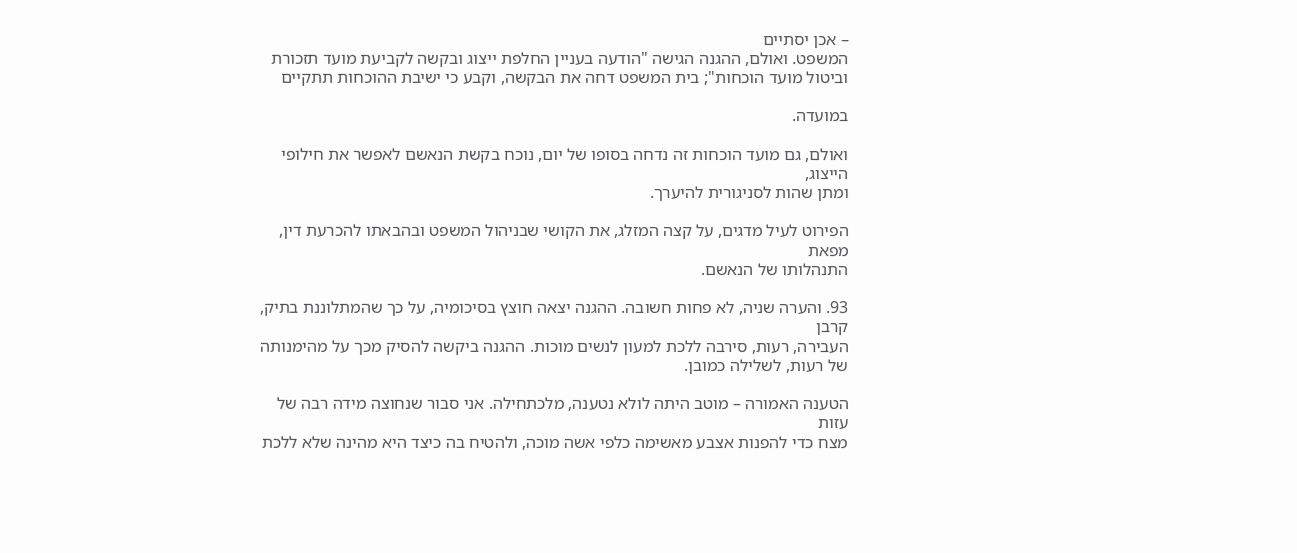– אכן יסתיים
המשפט. ואולם, ההגנה הגישה "הודעה בעניין החלפת ייצוג ובקשה לקביעת מועד תזכורת
וביטול מועד הוכחות"; בית המשפט דחה את הבקשה, וקבע כי ישיבת ההוכחות תתקיים

במועדה.

ואולם, גם מועד הוכחות זה נדחה בסופו של יום, נוכח בקשת הנאשם לאפשר את חילופי הייצוג,
ומתן שהות לסניגורית להיערך.

הפירוט לעיל מדגים, על קצה המזלג, את הקושי שבניהול המשפט ובהבאתו להכרעת דין, מפאת
התנהלותו של הנאשם.

93. והערה שניה, לא פחות חשובה. ההגנה יצאה חוצץ בסיכומיה, על כך שהמתלוננת בתיק, קרבן
העבירה, רעות, סירבה ללכת למעון לנשים מוכות. ההגנה ביקשה להסיק מכך על מהימנותה
של רעות, לשלילה כמובן.

הטענה האמורה – מוטב היתה לולא נטענה, מלכתחילה. אני סבור שנחוצה מידה רבה של עזות
מצח כדי להפנות אצבע מאשימה כלפי אשה מוכה, ולהטיח בה כיצד היא מהינה שלא ללכת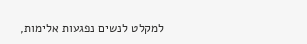למקלט לנשים נפגעות אלימות,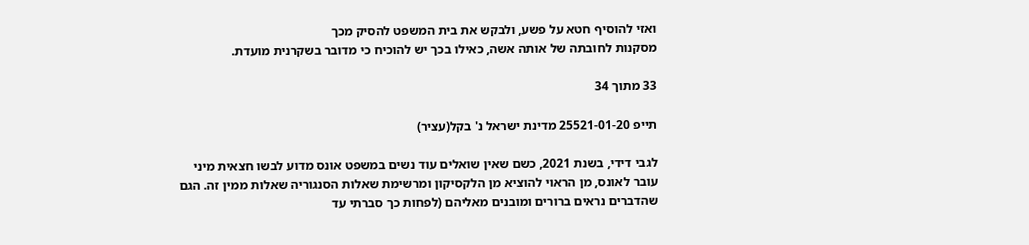ואזי להוסיף חטא על פשע, ולבקש את בית המשפט להסיק מכך
מסקנות לחובתה של אותה אשה, כאילו בכך יש להוכיח כי מדובר בשקרנית מועדת.

33 מתוך 34

תייפ 25521-01-20 מדינת ישראל נ' בקל(עציר)

לגבי דידי, בשנת 2021, כשם שאין שואלים עוד נשים במשפט אונס מדוע לבשו חצאית מיני
עובר לאונס, מן הראוי להוציא מן הלקסיקון ומרשימת שאלות הסנגוריה שאלות ממין זה. הגם
שהדברים נראים ברורים ומובנים מאליהם (לפחות כך סברתי עד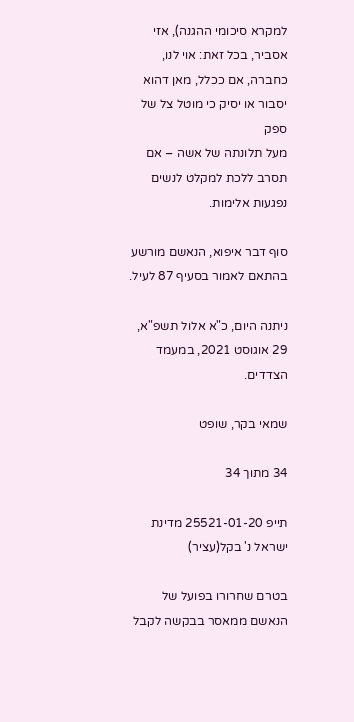למקרא סיכומי ההגנה), אזי
אסביר, בכל זאת: אוי לנו, כחברה, אם ככלל, מאן דהוא יסבור או יסיק כי מוטל צל של ספק
מעל תלונתה של אשה – אם תסרב ללכת למקלט לנשים נפגעות אלימות.

סוף דבר איפוא, הנאשם מורשע בהתאם לאמור בסעיף 87 לעיל.

ניתנה היום, כ"א אלול תשפ"א, 29 אוגוסט 2021, במעמד הצדדים.

שמאי בקר, שופט

34 מתוך 34

תייפ 25521-01-20 מדינת ישראל נ' בקל(עציר)

בטרם שחרורו בפועל של הנאשם ממאסר בבקשה לקבל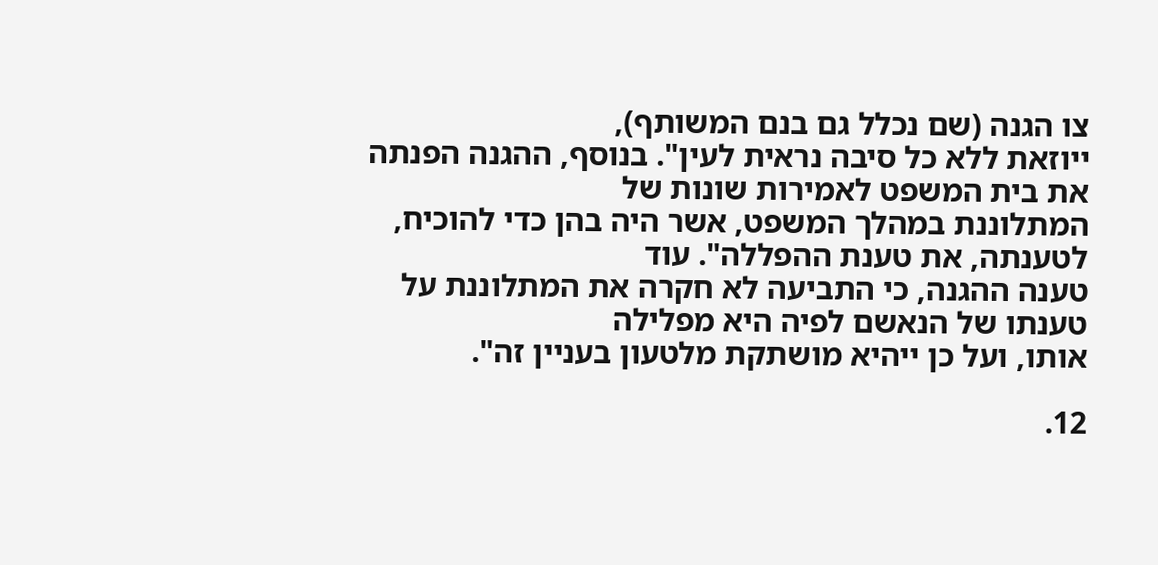צו הגנה (שם נכלל גם בנם המשותף),
ייוזאת ללא כל סיבה נראית לעין". בנוסף, ההגנה הפנתה את בית המשפט לאמירות שונות של
המתלוננת במהלך המשפט, אשר היה בהן כדי להוכיח, לטענתה, את טענת ההפללה". עוד
טענה ההגנה, כי התביעה לא חקרה את המתלוננת על טענתו של הנאשם לפיה היא מפלילה
אותו, ועל כן ייהיא מושתקת מלטעון בעניין זה".

12.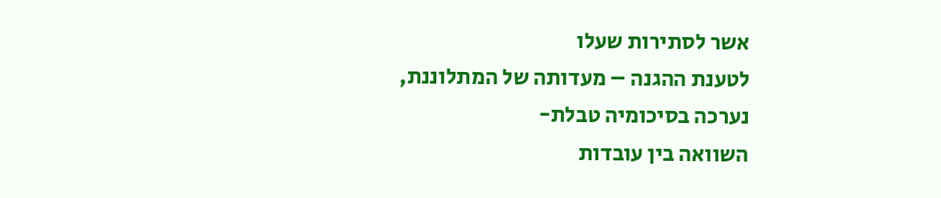אשר לסתירות שעלו
לטענת ההגנה – מעדותה של המתלוננת, נערכה בסיכומיה טבלת-
השוואה בין עובדות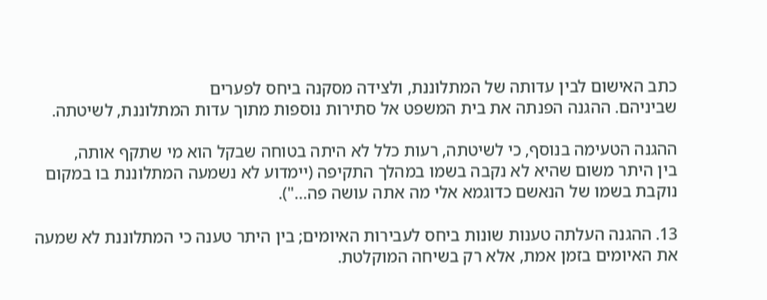כתב האישום לבין עדותה של המתלוננת, ולצידה מסקנה ביחס לפערים
שביניהם. ההגנה הפנתה את בית המשפט אל סתירות נוספות מתוך עדות המתלוננת, לשיטתה.

ההגנה הטעימה בנוסף, כי לשיטתה, רעות כלל לא היתה בטוחה שבקל הוא מי שתקף אותה,
בין היתר משום שהיא לא נקבה בשמו במהלך התקיפה (יימדוע לא נשמעה המתלוננת בו במקום
נוקבת בשמו של הנאשם כדוגמא אלי מה אתה עושה פה…").

13. ההגנה העלתה טענות שונות ביחס לעבירות האיומים; בין היתר טענה כי המתלוננת לא שמעה
את האיומים בזמן אמת, אלא רק בשיחה המוקלטת.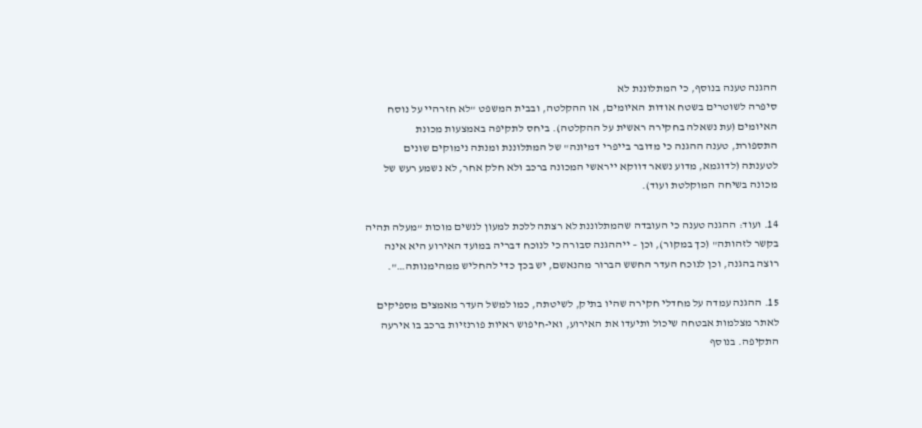ההגנה טענה בנוסף, כי המתלוננת לא
סיפרה לשוטרים בשטח אודות האיומים, או ההקלטה, ובבית המשפט "לא חזרהיי על נוסח
האיומים (עת נשאלה בחקירה ראשית על ההקלטה). ביחס לתקיפה באמצעות מכונת
התספורת, טענה ההגנה כי מדובר בייפרי דמיונה" של המתלוננת ומנתה נימוקים שונים
לטענתה (לדוגמא, מדוע נשאר דווקא ייראשי המכונה ברכב ולא חלק אחר, לא נשמע רעש של
מכונה בשיחה המוקלטת ועוד).

14. ועוד: ההגנה טענה כי העובדה שהמתלוננת לא רצתה ללכת למעון לנשים מוכות "מעלה תהיה
בקשר לזהותה" (כך במקור), וכן – ייההגנה סבורה כי לנוכח דבריה במועד האירוע היא אינה
רוצה בהגנה, וכן לנוכח העדר החשש הברור מהנאשם, יש בכך כדי להחליש ממהימנותה…".

15. ההגנה עמדה על מחדלי חקירה שהיו בתיק, לשיטתה, כמו למשל העדר מאמצים מספיקים
לאתר מצלמות אבטחה שיכול ותיעדו את האירוע, ואי-חיפוש ראיות פורנזיות ברכב בו אירעה
התקיפה. בנוסף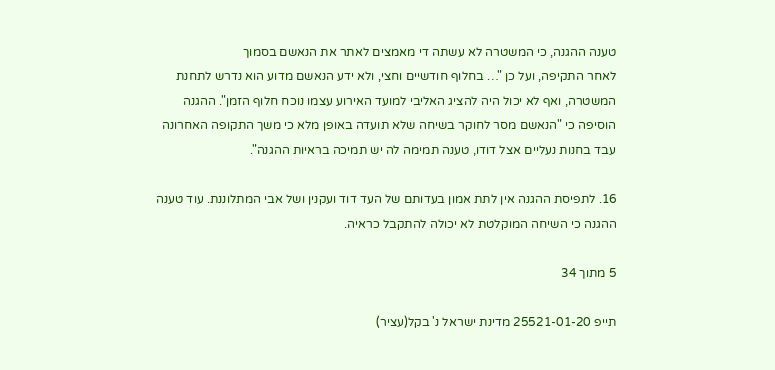טענה ההגנה, כי המשטרה לא עשתה די מאמצים לאתר את הנאשם בסמוך
לאחר התקיפה, ועל כן "… בחלוף חודשיים וחצי, ולא ידע הנאשם מדוע הוא נדרש לתחנת
המשטרה, ואף לא יכול היה להציג האליבי למועד האירוע עצמו נוכח חלוף הזמן". ההגנה
הוסיפה כי "הנאשם מסר לחוקר בשיחה שלא תועדה באופן מלא כי משך התקופה האחרונה
עבד בחנות נעליים אצל דודו, טענה תמימה לה יש תמיכה בראיות ההגנה".

16. לתפיסת ההגנה אין לתת אמון בעדותם של העד דוד ועקנין ושל אבי המתלוננת. עוד טענה
ההגנה כי השיחה המוקלטת לא יכולה להתקבל כראיה.

5 מתוך 34

תייפ 25521-01-20 מדינת ישראל נ' בקל(עציר)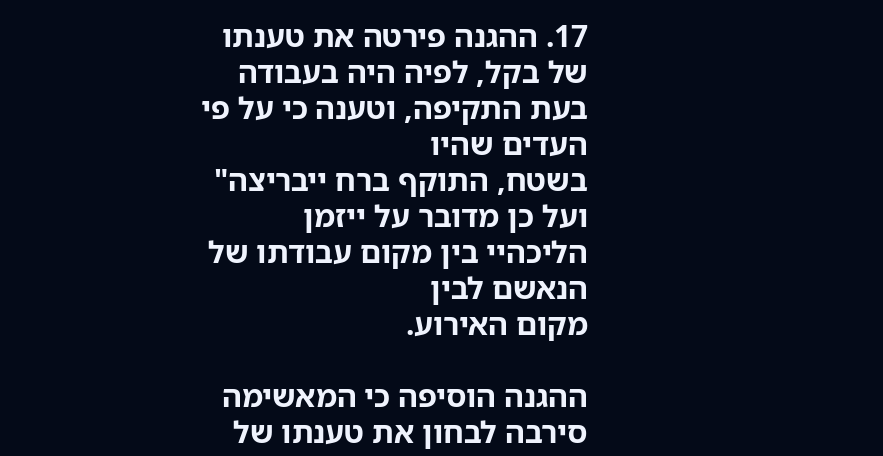17. ההגנה פירטה את טענתו של בקל, לפיה היה בעבודה בעת התקיפה, וטענה כי על פי העדים שהיו
בשטח, התוקף ברח ייבריצה" ועל כן מדובר על ייזמן הליכהיי בין מקום עבודתו של הנאשם לבין
מקום האירוע.

ההגנה הוסיפה כי המאשימה סירבה לבחון את טענתו של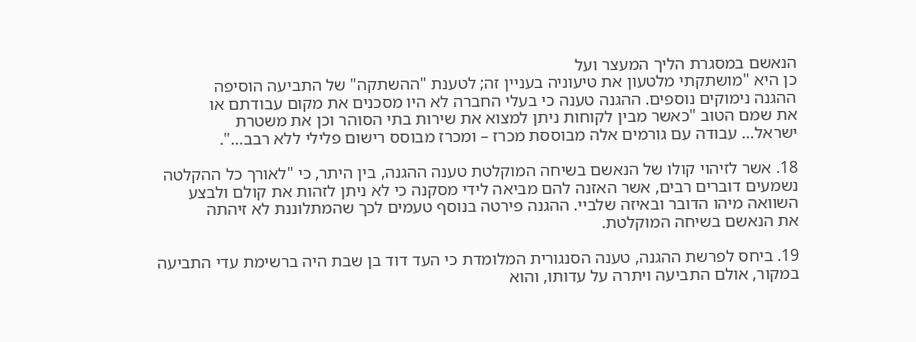הנאשם במסגרת הליך המעצר ועל
כן היא "מושתקתי מלטעון את טיעוניה בעניין זה; לטענת "ההשתקה" של התביעה הוסיפה
ההגנה נימוקים נוספים. ההגנה טענה כי בעלי החברה לא היו מסכנים את מקום עבודתם או
את שמם הטוב "כאשר מבין לקוחות ניתן למצוא את שירות בתי הסוהר וכן את משטרת
ישראל… עבודה עם גורמים אלה מבוססת מכרז – ומכרז מבוסס רישום פלילי ללא רבב…".

18. אשר לזיהוי קולו של הנאשם בשיחה המוקלטת טענה ההגנה, בין היתר, כי "לאורך כל ההקלטה
נשמעים דוברים רבים, אשר האזנה להם מביאה לידי מסקנה כי לא ניתן לזהות את קולם ולבצע
השוואה מיהו הדובר ובאיזה שלביי. ההגנה פירטה בנוסף טעמים לכך שהמתלוננת לא זיהתה
את הנאשם בשיחה המוקלטת.

19. ביחס לפרשת ההגנה, טענה הסנגורית המלומדת כי העד דוד בן שבת היה ברשימת עדי התביעה
במקור, אולם התביעה ויתרה על עדותו, והוא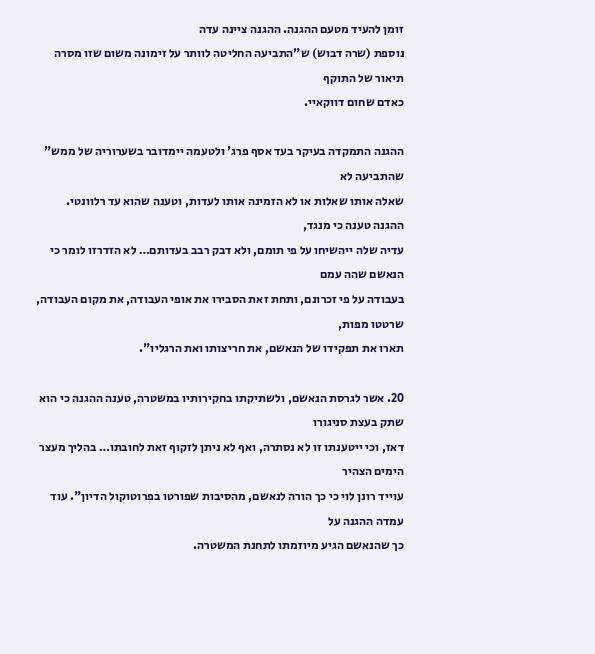זומן להעיד מטעם ההגנה. ההגנה ציינה עדה
נוספת (שרה דבוש) ש"התביעה החליטה לוותר על זימונה משום שזו מסרה תיאור של התוקף
כאדם שחום דווקאיי.

ההגנה התמקדה בעיקר בעד אסף פרג' ולטעמה יימדובר בשערוריה של ממש" שהתביעה לא
שאלה אותו שאלות או לא הזמינה אותו לעדות, וטענה שהוא עד רלוונטי. ההגנה טענה כי מנגד,
עדיה שלה ייהשיחו על פי תומם, ולא דבק רבב בעדותם… לא הזדרזו לומר כי הנאשם שהה עמם
בעבודה על פי זכרונם, ותחת זאת הסבירו את אופי העבודה, את מקום העבודה, שרטטו מפות,
תארו את תפקידו של הנאשם, את חריצותו ואת הרגליו".

20. אשר לגרסת הנאשם, ולשתיקתו בחקירותיו במשטרה, טענה ההגנה כי הוא שתק בעצת סניגורו
דאז, וכי ייטענתו זו לא נסתרה, ואף לא ניתן לזקוף זאת לחובתו… בהליך מעצר הימים הצהיר
עוייד רונן לוי כי כך הורה לנאשם, מהסיבות שפורטו בפרוטוקול הדיון". עוד עמדה ההגנה על
כך שהנאשם הגיע מיוזמתו לתחנת המשטרה.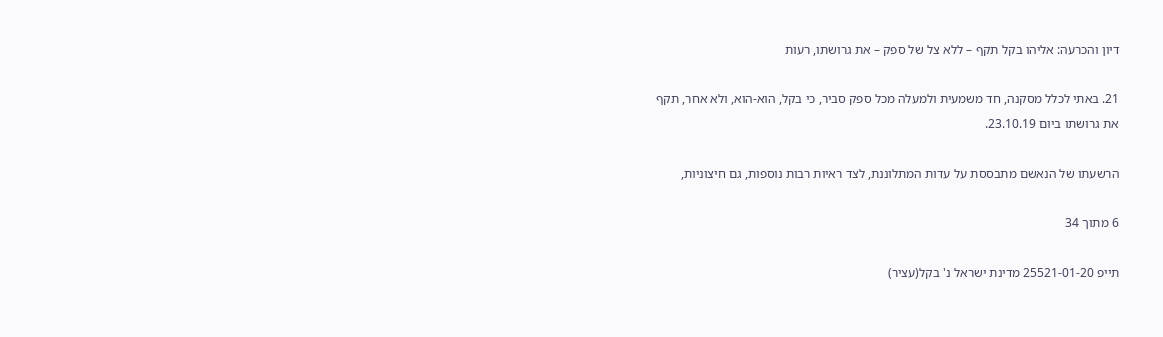דיון והכרעה: אליהו בקל תקף – ללא צל של ספק – את גרושתו, רעות

21. באתי לכלל מסקנה, חד משמעית ולמעלה מכל ספק סביר, כי בקל, הוא-הוא, ולא אחר, תקף
את גרושתו ביום 23.10.19.

הרשעתו של הנאשם מתבססת על עדות המתלוננת, לצד ראיות רבות נוספות, גם חיצוניות,

6 מתוך 34

תייפ 25521-01-20 מדינת ישראל נ' בקל(עציר)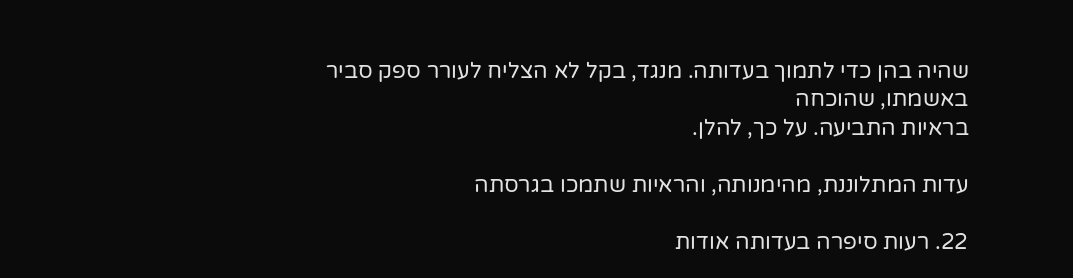שהיה בהן כדי לתמוך בעדותה. מנגד, בקל לא הצליח לעורר ספק סביר באשמתו, שהוכחה
בראיות התביעה. על כך, להלן.

עדות המתלוננת, מהימנותה, והראיות שתמכו בגרסתה

22. רעות סיפרה בעדותה אודות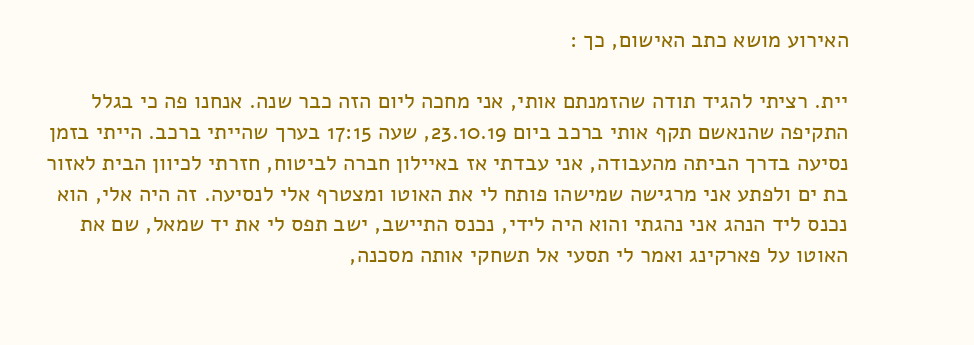האירוע מושא כתב האישום, כך :

יית. רציתי להגיד תודה שהזמנתם אותי, אני מחכה ליום הזה כבר שנה. אנחנו פה כי בגלל
התקיפה שהנאשם תקף אותי ברכב ביום 23.10.19, שעה 17:15 בערך שהייתי ברכב. הייתי בזמן
נסיעה בדרך הביתה מהעבודה, אני עבדתי אז באיילון חברה לביטוח, חזרתי לכיוון הבית לאזור
בת ים ולפתע אני מרגישה שמישהו פותח לי את האוטו ומצטרף אלי לנסיעה. זה היה אלי, הוא
נכנס ליד הנהג אני נהגתי והוא היה לידי, נכנס התיישב, ישב תפס לי את יד שמאל, שם את
האוטו על פארקינג ואמר לי תסעי אל תשחקי אותה מסכנה,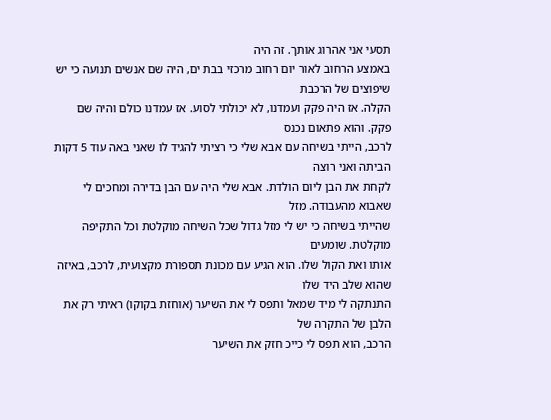תסעי אני אהרוג אותך. זה היה
באמצע הרחוב לאור יום רחוב מרכזי בבת ים, היה שם אנשים תנועה כי יש שיפוצים של הרכבת
הקלה. אז היה פקק ועמדנו, לא יכולתי לסוע. אז עמדנו כולם והיה שם פקק. והוא פתאום נכנס
לרכב, הייתי בשיחה עם אבא שלי כי רציתי להגיד לו שאני באה עוד 5 דקות הביתה ואני רוצה
לקחת את הבן ליום הולדת. אבא שלי היה עם הבן בדירה ומחכים לי שאבוא מהעבודה. מזל
שהייתי בשיחה כי יש לי מזל גדול שכל השיחה מוקלטת וכל התקיפה מוקלטת. שומעים
אותו ואת הקול שלו. הוא הגיע עם מכונת תספורת מקצועית, לרכב, באיזה שהוא שלב היד שלו
התנתקה לי מיד שמאל ותפס לי את השיער (אוחזת בקוקו) ראיתי רק את הלבן של התקרה של
הרכב, הוא תפס לי כייכ חזק את השיער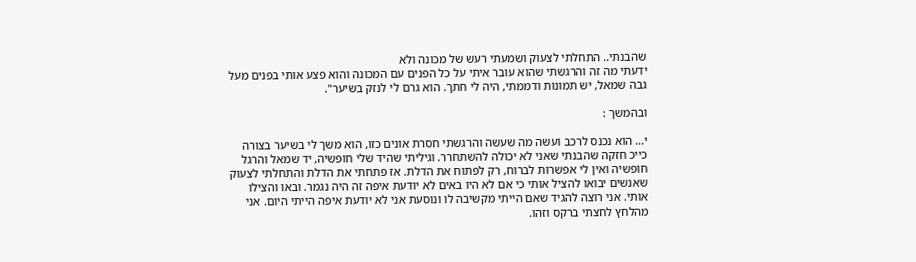שהבנתי.. התחלתי לצעוק ושמעתי רעש של מכונה ולא
ידעתי מה זה והרגשתי שהוא עובר איתי על כל הפנים עם המכונה והוא פצע אותי בפנים מעל
גבה שמאל, יש תמונות ודממתי, היה לי חתך. הוא גרם לי לנזק בשיער".

ובהמשך :

י… הוא נכנס לרכב ועשה מה שעשה והרגשתי חסרת אונים כזו, הוא משך לי בשיער בצורה
כייכ חזקה שהבנתי שאני לא יכולה להשתחרר. וגיליתי שהיד שלי חופשיה, יד שמאל והרגל
חופשיה ואין לי אפשרות לברוח, רק לפתוח את הדלת. אז פתחתי את הדלת והתחלתי לצעוק
שאנשים יבואו להציל אותי כי אם לא היו באים לא יודעת איפה זה היה נגמר. ובאו והצילו
אותי. אני רוצה להגיד שאם הייתי מקשיבה לו ונוסעת אני לא יודעת איפה הייתי היום. אני
מהלחץ לחצתי ברקס וזהו.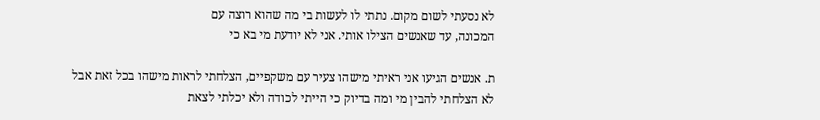לא נסעתי לשום מקום. נתתי לו לעשות בי מה שהוא רוצה עם
המכונה, עד שאנשים הצילו אותי. אני לא יודעת מי בא כי

ת. אנשים הגיעו אני ראיתי מישהו צעיר עם משקפיים, הצלחתי לראות מישהו בכל זאת אבל
לא הצלחתי להבין מי ומה בדיוק כי הייתי לכודה ולא יכלתי לצאת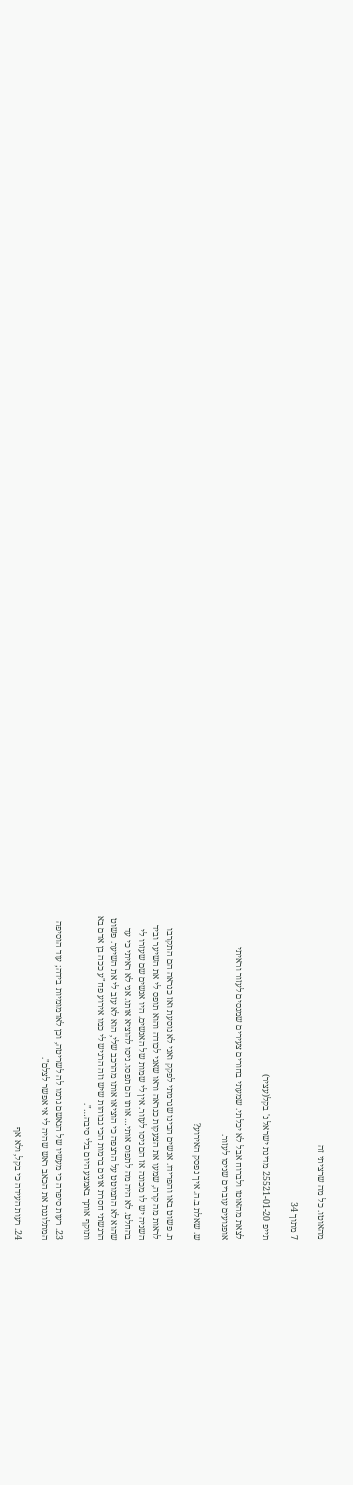מהאוטו. כל מה שרציתי זה

7 מתוך 34

תייפ 25521-01-20 מדינת ישראל נ' בקל(עציר)

לצאת מהאוטו ולברוח אבל לא יכלתי. שמעתי בחורים צעירים שמנסים לעזור וראיתי
אופנועים עוברים שניסו לעזור.

ש. שאלת ב.ה. איך נפסק האירוע?

ת. פשוט באו והפרידו. אנשים הבינו שגרמתי לפקק ואני לא נוסעת ואז כנראה הם התקרבו
לראות מה קרה, שמעו את הצעקות כנראה וראו שאני לכודה והוא תופס לי את השיער וביד
השניה יש לו מכונה אז הם ניסו לעזור. אין לי שמות של האנשים. היו אנשים שם שעזרו לי
בהחלט. לא היה מה לתפוס אותי… אותו הם תפסו. ניסו להוציא אותו. אני לא ראיתי כי עד
שהוא לא התמוטט על הרצפה כי הוציאו אותו מהרכב שלי, הוא לא עזב לי את השיער. פשוט
הרגשתי חסרת אונים ברמות הכי גבוהות שיש וזה הרגיש לי כמו אירוע פח"ע ככה בן אדם בא
ותוקף אותך באמצע היום בלי סיבה…".

23. רעות סיפרה כי מעשיו של הנאשם גרמו לה לשריטה, וכן לאדמומיות בידה; עוד הוסיפה
המתלוננת את הכאב ראש שהיה לי אי אפשר לצלם".

24. רעות העידה כי בקל, ולא אף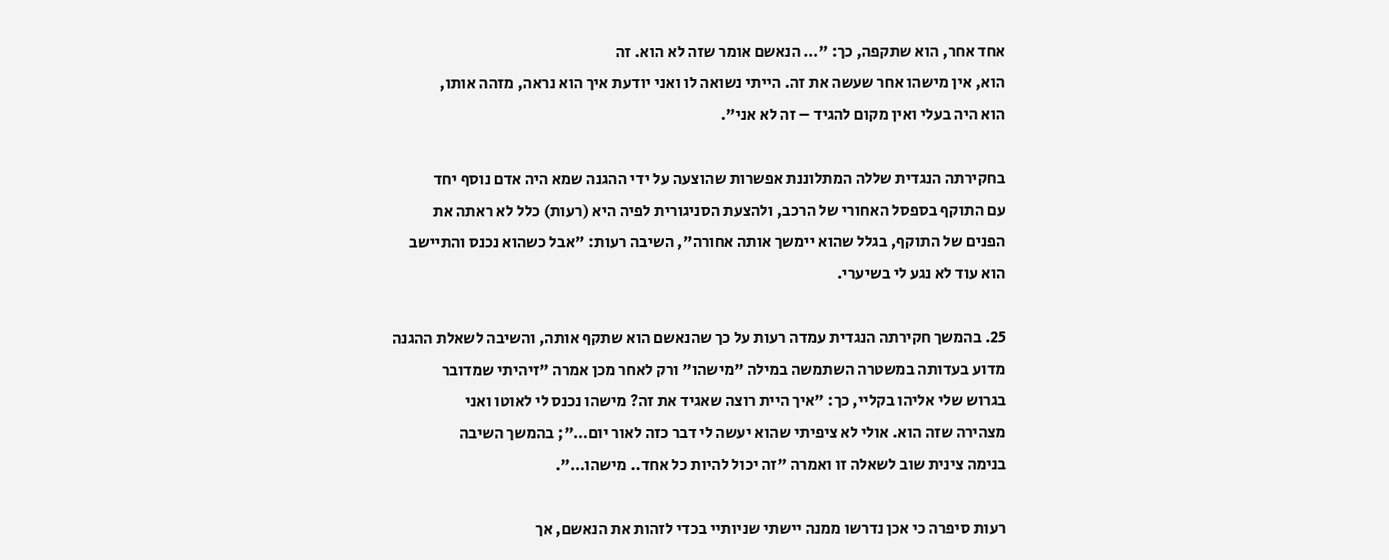אחד אחר, הוא שתקפה, כך: "… הנאשם אומר שזה לא הוא. זה
הוא, אין מישהו אחר שעשה את זה. הייתי נשואה לו ואני יודעת איך הוא נראה, מזהה אותו,
הוא היה בעלי ואין מקום להגיד – זה לא אני".

בחקירתה הנגדית שללה המתלוננת אפשרות שהוצעה על ידי ההגנה שמא היה אדם נוסף יחד
עם התוקף בספסל האחורי של הרכב, ולהצעת הסניגורית לפיה היא (רעות) כלל לא ראתה את
הפנים של התוקף, בגלל שהוא יימשך אותה אחורה", השיבה רעות: "אבל כשהוא נכנס והתיישב
הוא עוד לא נגע לי בשיערי.

25. בהמשך חקירתה הנגדית עמדה רעות על כך שהנאשם הוא שתקף אותה, והשיבה לשאלת ההגנה
מדוע בעדותה במשטרה השתמשה במילה "מישהו" ורק לאחר מכן אמרה "זיהיתי שמדובר
בגרוש שלי אליהו בקליי, כך: "איך היית רוצה שאגיד את זה? מישהו נכנס לי לאוטו ואני
מצהירה שזה הוא. אולי לא ציפיתי שהוא יעשה לי דבר כזה לאור יום…"; בהמשך השיבה
בנימה צינית שוב לשאלה זו ואמרה "זה יכול להיות כל אחד.. מישהו…".

רעות סיפרה כי אכן נדרשו ממנה יישתי שניותיי בכדי לזהות את הנאשם, אך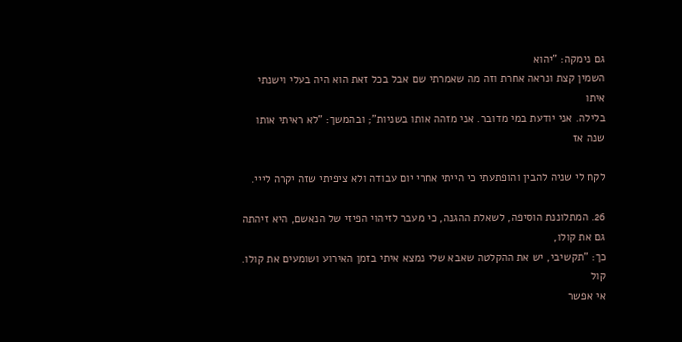גם נימקה: "יהוא
השמין קצת ונראה אחרת וזה מה שאמרתי שם אבל בכל זאת הוא היה בעלי וישנתי איתו
בלילה. אני יודעת במי מדובר. אני מזהה אותו בשניות"; ובהמשך: "לא ראיתי אותו שנה אז

לקח לי שניה להבין והופתעתי כי הייתי אחרי יום עבודה ולא ציפיתי שזה יקרה לייי.

26. המתלוננת הוסיפה, לשאלת ההגנה, כי מעבר לזיהוי הפיזי של הנאשם, היא זיהתה גם את קולו,
כך: "תקשיבי, יש את ההקלטה שאבא שלי נמצא איתי בזמן האירוע ושומעים את קולו. קול
אי אפשר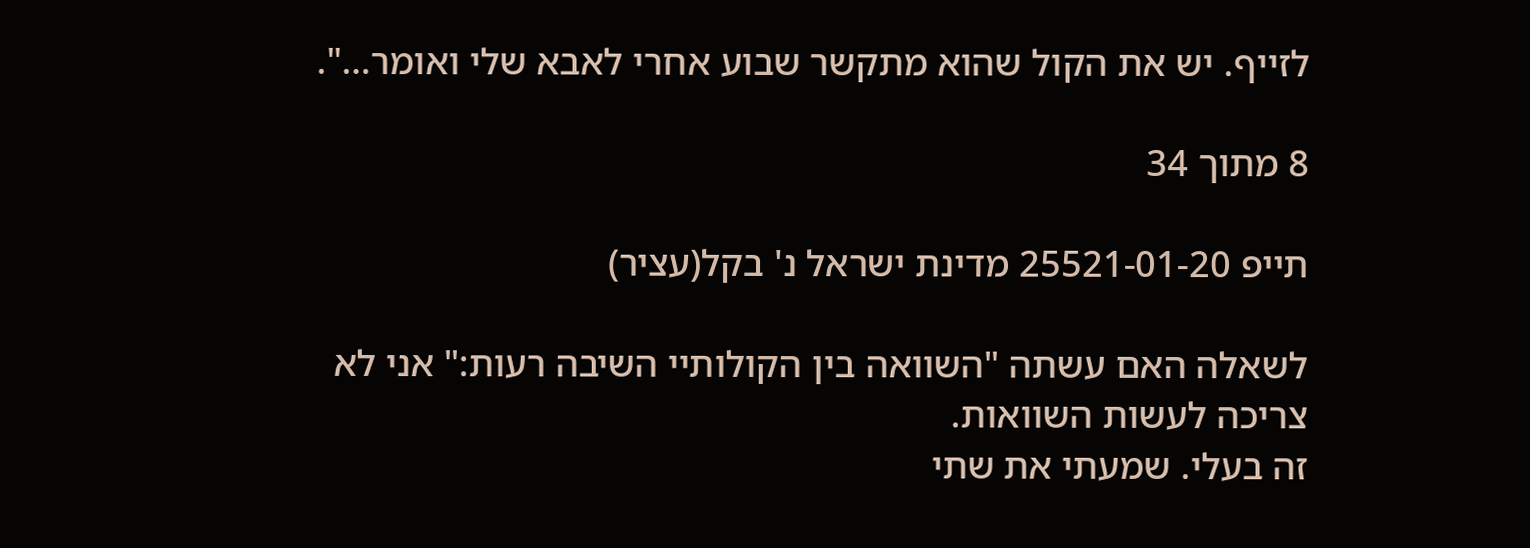לזייף. יש את הקול שהוא מתקשר שבוע אחרי לאבא שלי ואומר…".

8 מתוך 34

תייפ 25521-01-20 מדינת ישראל נ' בקל(עציר)

לשאלה האם עשתה "השוואה בין הקולותיי השיבה רעות:" אני לא צריכה לעשות השוואות.
זה בעלי. שמעתי את שתי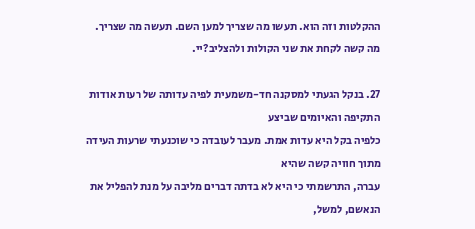ההקלטות וזה הוא. תעשו מה שצריך למען השם. תעשה מה שצריך.
מה קשה לקחת את שני הקולות ולהצליב?יי.

27. בנקל הגעתי למסקנה חד-משמעית לפיה עדותה של רעות אודות התקיפה והאיומים שביצע
כלפיה בקל היא עדות אמת. מעבר לעובדה כי שוכנעתי שרעות העידה מתוך חוויה קשה שהיא
עברה, התרשמתי כי היא לא בדתה דברים מליבה על מנת להפליל את הנאשם, למשל,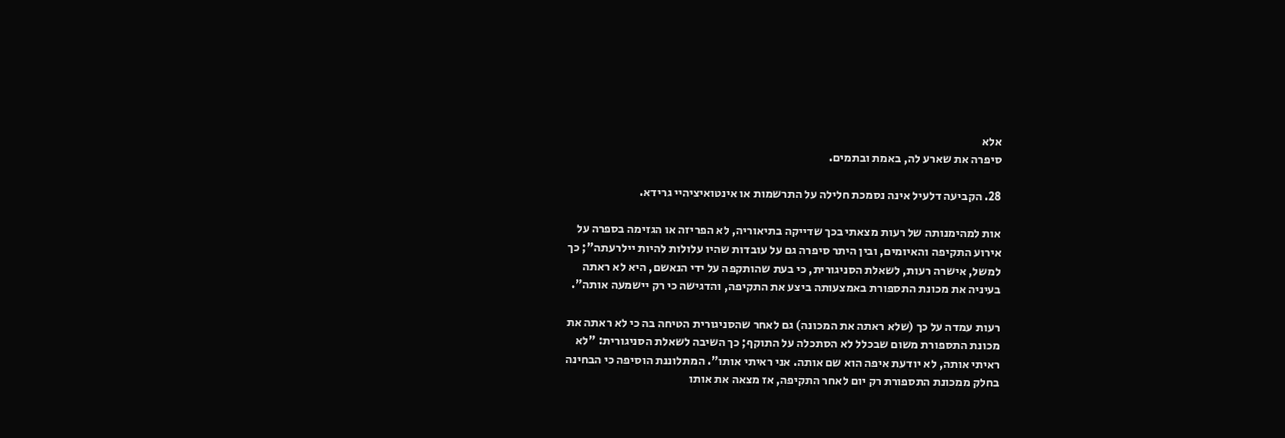אלא
סיפרה את שארע לה, באמת ובתמים.

28. הקביעה דלעיל אינה נסמכת חלילה על התרשמות או אינטואיציהיי גרידא.

אות למהימנותה של רעות מצאתי בכך שדייקה בתיאוריה, לא הפריזה או הגזימה בספרה על
אירוע התקיפה והאיומים, ובין היתר סיפרה גם על עובדות שהיו עלולות להיות יילרעתה"; כך
למשל, אישרה רעות, לשאלת הסניגורית, כי בעת שהותקפה על ידי הנאשם, היא לא ראתה
בעיניה את מכונת התספורת באמצעותה ביצע את התקיפה, והדגישה כי רק יישמעה אותה".

רעות עמדה על כך (שלא ראתה את המכונה) גם לאחר שהסניגורית הטיחה בה כי לא ראתה את
מכונת התספורת משום שבכלל לא הסתכלה על התוקף; כך השיבה לשאלת הסניגורית: "לא
ראיתי אותה, לא יודעת איפה הוא שם אותה. אני ראיתי אותו". המתלוננת הוסיפה כי הבחינה
בחלק ממכונת התספורת רק יום לאחר התקיפה, אז מצאה את אותו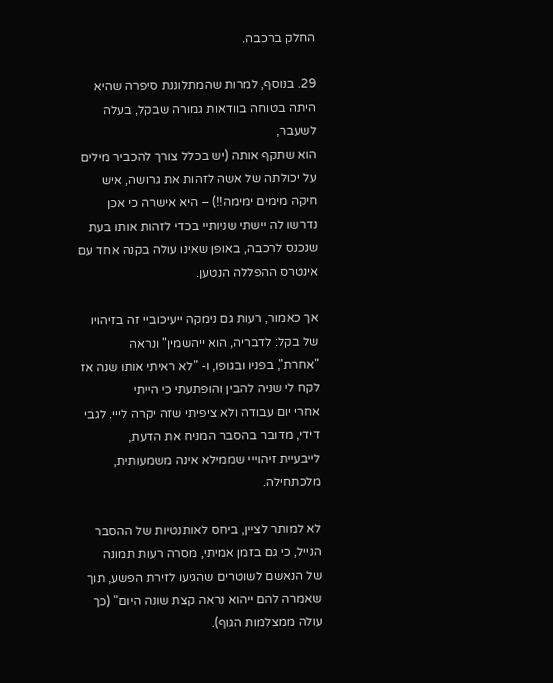החלק ברכבה.

29. בנוסף, למרות שהמתלוננת סיפרה שהיא היתה בטוחה בוודאות גמורה שבקל, בעלה לשעבר,
הוא שתקף אותה (יש בכלל צורך להכביר מילים על יכולתה של אשה לזהות את גרושה, איש
חיקה מימים ימימה!!) – היא אישרה כי אכן נדרשו לה יישתי שניותיי בכדי לזהות אותו בעת
שנכנס לרכבה, באופן שאינו עולה בקנה אחד עם אינטרס ההפללה הנטען.

אך כאמור, רעות גם נימקה ייעיכוביי זה בזיהויו של בקל: לדבריה, הוא ייהשמין" ונראה
"אחרת", בפניו ובגופו, ו- "לא ראיתי אותו שנה אז לקח לי שניה להבין והופתעתי כי הייתי
אחרי יום עבודה ולא ציפיתי שזה יקרה לייי. לגבי דידי, מדובר בהסבר המניח את הדעת,
לייבעיית זיהוייי שממילא אינה משמעותית, מלכתחילה.

לא למותר לציין, ביחס לאותנטיות של ההסבר הנייל, כי גם בזמן אמיתי, מסרה רעות תמונה
של הנאשם לשוטרים שהגיעו לזירת הפשע, תוך שאמרה להם ייהוא נראה קצת שונה היום" (כך
עולה ממצלמות הגוף).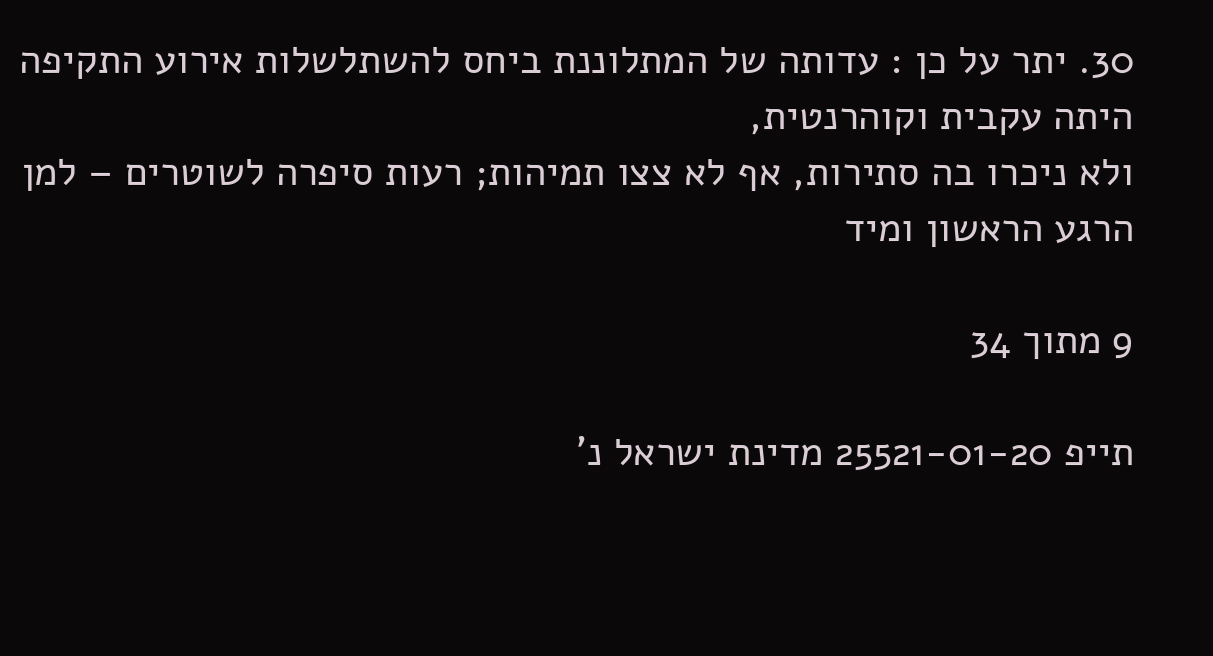30. יתר על כן : עדותה של המתלוננת ביחס להשתלשלות אירוע התקיפה היתה עקבית וקוהרנטית,
ולא ניכרו בה סתירות, אף לא צצו תמיהות; רעות סיפרה לשוטרים – למן הרגע הראשון ומיד

9 מתוך 34

תייפ 25521-01-20 מדינת ישראל נ'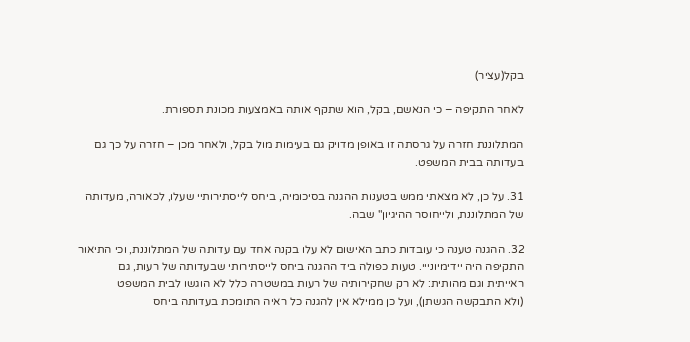בקל(עציר)

לאחר התקיפה – כי הנאשם, בקל, הוא שתקף אותה באמצעות מכונת תספורת.

המתלוננת חזרה על גרסתה זו באופן מדויק גם בעימות מול בקל, ולאחר מכן – חזרה על כך גם
בעדותה בבית המשפט.

31. על כן, לא מצאתי ממש בטענות ההגנה בסיכומיה, ביחס לייסתירותיי שעלו, לכאורה, מעדותה
של המתלוננת, ולייחוסר ההיגיון" שבה.

32. ההגנה טענה כי עובדות כתב האישום לא עלו בקנה אחד עם עדותה של המתלוננת, וכי התיאור
התקיפה היה יידימיונייי. טעות כפולה ביד ההגנה ביחס לייסתירותי שבעדותה של רעות, גם
ראייתית וגם מהותית: לא רק שחקירותיה של רעות במשטרה כלל לא הוגשו לבית המשפט
(ולא התבקשה הגשתן), ועל כן ממילא אין להגנה כל ראיה התומכת בעדותה ביחס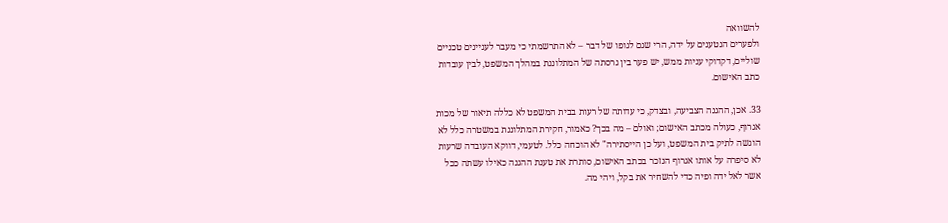להשוואה
ולפערים הנטענים על ידה, הרי שגם לגופו של דבר – לא התרשמתי כי מעבר לעניינים טכניים
שוליים, דקדוקי עניות ממש, יש פער בין גרסתה של המתלוננת במהלך המשפט, לבין עובדות
כתב האישום.

33. אכן, ההגנה הצביעה, ובצדק, כי עדותה של רעות בבית המשפט לא כללה תיאור של מכות
אגרוף, כעולה מכתב האישום; ואולם – מה בכך? כאמור, חקירת המתלוננת במשטרה כלל לא
הוגשה לתיק בית המשפט, ועל כן הייסתירה" לא הוכחה כלל. לטעמי, דווקא העובדה שרעות
לא סיפרה על אותו אגרוף הנזכר בכתב האישום, סותרת את טענת ההגנה כאילו עשתה ככל
אשר לאל ידה ופיה כדי להשחיר את בקל, ויהי מה.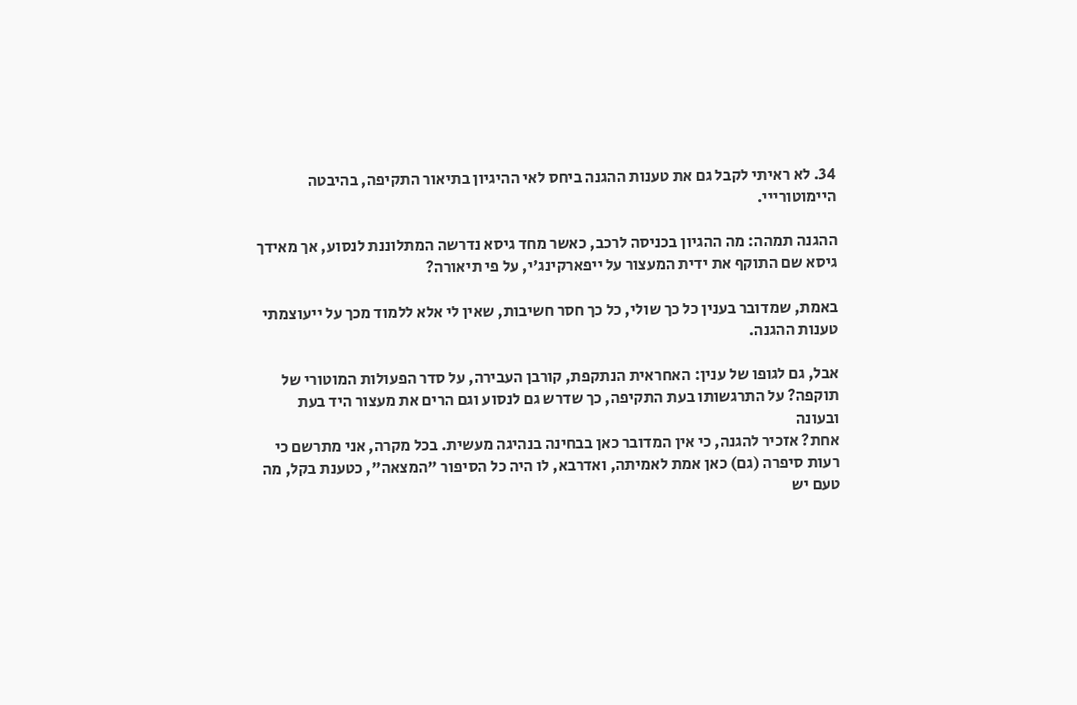34. לא ראיתי לקבל גם את טענות ההגנה ביחס לאי ההיגיון בתיאור התקיפה, בהיבטה היימוטורייי.

ההגנה תמהה: מה ההגיון בכניסה לרכב, כאשר מחד גיסא נדרשה המתלוננת לנסוע, אך מאידך
גיסא שם התוקף את ידית המעצור על ייפארקינג'י, על פי תיאורה?

באמת, שמדובר בענין כל כך שולי, כל כך חסר חשיבות, שאין לי אלא ללמוד מכך על ייעוצמתי
טענות ההגנה.

אבל, גם לגופו של ענין: האחראית הנתקפת, קורבן העבירה, על סדר הפעולות המוטורי של
תוקפה? על התרגשותו בעת התקיפה, כך שדרש גם לנסוע וגם הרים את מעצור היד בעת ובעונה
אחת? אזכיר להגנה, כי אין המדובר כאן בבחינה בנהיגה מעשית. בכל מקרה, אני מתרשם כי
רעות סיפרה (גם) כאן אמת לאמיתה, ואדרבא, לו היה כל הסיפור "המצאה", כטענת בקל, מה
טעם יש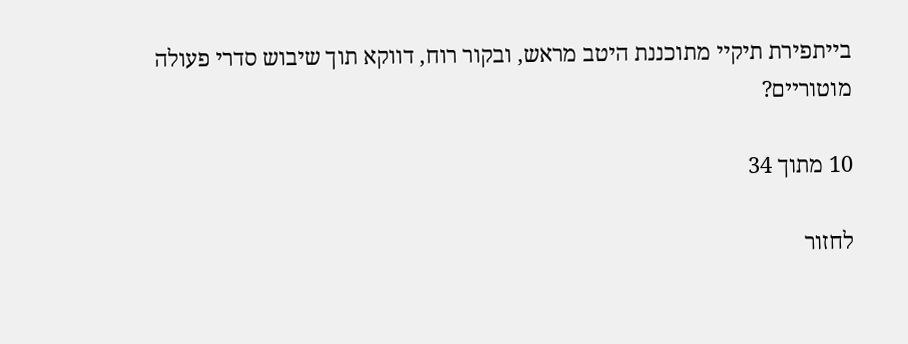בייתפירת תיקיי מתוכננת היטב מראש, ובקור רוח, דווקא תוך שיבוש סדרי פעולה
מוטוריים?

10 מתוך 34

לחזור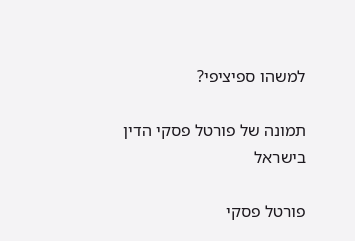למשהו ספיציפי?

תמונה של פורטל פסקי הדין בישראל

פורטל פסקי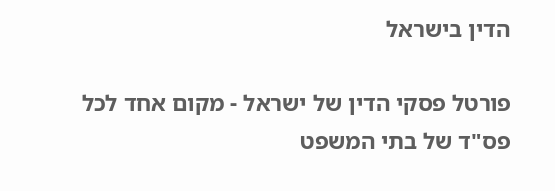הדין בישראל

פורטל פסקי הדין של ישראל - מקום אחד לכל פס"ד של בתי המשפט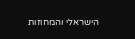הישראלי והמחוזות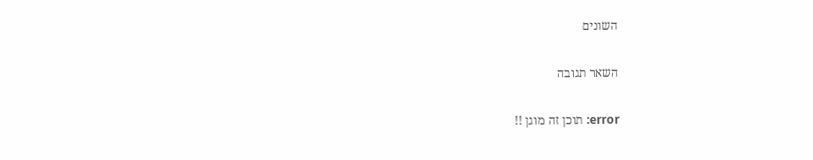השונים

השאר תגובה

error: תוכן זה מוגן !!